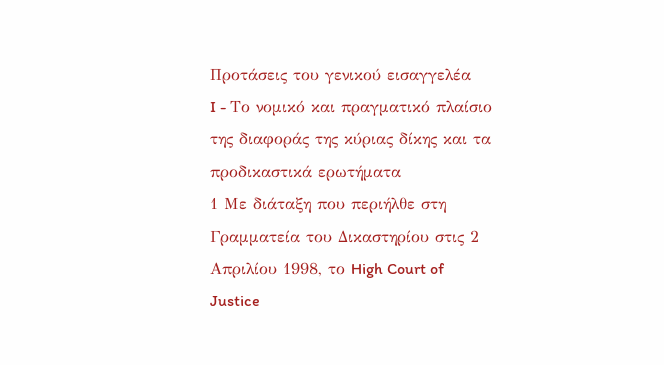Προτάσεις του γενικού εισαγγελέα
I - Το νομικό και πραγματικό πλαίσιο της διαφοράς της κύριας δίκης και τα προδικαστικά ερωτήματα
1 Με διάταξη που περιήλθε στη Γραμματεία του Δικαστηρίου στις 2 Απριλίου 1998, το High Court of Justice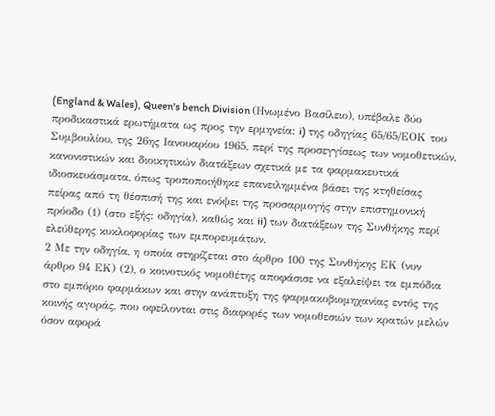(England & Wales), Queen's bench Division (Ηνωμένο Βασίλειο), υπέβαλε δύο προδικαστικά ερωτήματα ως προς την ερμηνεία: i) της οδηγίας 65/65/ΕΟΚ του Συμβουλίου, της 26ης Ιανουαρίου 1965, περί της προσεγγίσεως των νομοθετικών, κανονιστικών και διοικητικών διατάξεων σχετικά με τα φαρμακευτικά ιδιοσκευάσματα, όπως τροποποιήθηκε επανειλημμένα βάσει της κτηθείσας πείρας από τη θέσπισή της και ενόψει της προσαρμογής στην επιστημονική πρόοδο (1) (στο εξής: οδηγία), καθώς και ii) των διατάξεων της Συνθήκης περί ελεύθερης κυκλοφορίας των εμπορευμάτων.
2 Με την οδηγία, η οποία στηρίζεται στο άρθρο 100 της Συνθήκης ΕΚ (νυν άρθρο 94 ΕΚ) (2), ο κοινοτικός νομοθέτης αποφάσισε να εξαλείψει τα εμπόδια στο εμπόριο φαρμάκων και στην ανάπτυξη της φαρμακοβιομηχανίας εντός της κοινής αγοράς, που οφείλονται στις διαφορές των νομοθεσιών των κρατών μελών όσον αφορά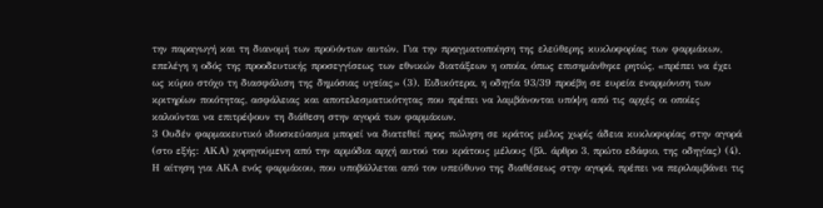την παραγωγή και τη διανομή των προϋόντων αυτών. Για την πραγματοποίηση της ελεύθερης κυκλοφορίας των φαρμάκων, επελέγη η οδός της προοδευτικής προσεγγίσεως των εθνικών διατάξεων η οποία, όπως επισημάνθηκε ρητώς, «πρέπει να έχει ως κύριο στόχο τη διασφάλιση της δημόσιας υγείας» (3). Ειδικότερα, η οδηγία 93/39 προέβη σε ευρεία εναρμόνιση των κριτηρίων ποιότητας, ασφάλειας και αποτελεσματικότητας που πρέπει να λαμβάνονται υπόψη από τις αρχές οι οποίες καλούνται να επιτρέψουν τη διάθεση στην αγορά των φαρμάκων.
3 Ουδέν φαρμακευτικό ιδιοσκεύασμα μπορεί να διατεθεί προς πώληση σε κράτος μέλος χωρίς άδεια κυκλοφορίας στην αγορά (στο εξής: ΑΚΑ) χορηγούμενη από την αρμόδια αρχή αυτού του κράτους μέλους (βλ. άρθρο 3, πρώτο εδάφιο, της οδηγίας) (4). Η αίτηση για ΑΚΑ ενός φαρμάκου, που υποβάλλεται από τον υπεύθυνο της διαθέσεως στην αγορά, πρέπει να περιλαμβάνει τις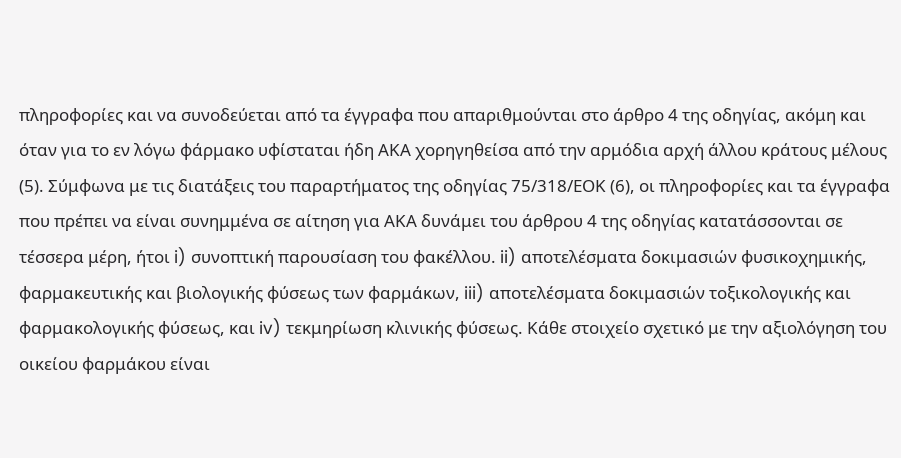πληροφορίες και να συνοδεύεται από τα έγγραφα που απαριθμούνται στο άρθρο 4 της οδηγίας, ακόμη και όταν για το εν λόγω φάρμακο υφίσταται ήδη ΑΚΑ χορηγηθείσα από την αρμόδια αρχή άλλου κράτους μέλους (5). Σύμφωνα με τις διατάξεις του παραρτήματος της οδηγίας 75/318/ΕΟΚ (6), οι πληροφορίες και τα έγγραφα που πρέπει να είναι συνημμένα σε αίτηση για ΑΚΑ δυνάμει του άρθρου 4 της οδηγίας κατατάσσονται σε τέσσερα μέρη, ήτοι i) συνοπτική παρουσίαση του φακέλλου. ii) αποτελέσματα δοκιμασιών φυσικοχημικής, φαρμακευτικής και βιολογικής φύσεως των φαρμάκων, iii) αποτελέσματα δοκιμασιών τοξικολογικής και φαρμακολογικής φύσεως, και iv) τεκμηρίωση κλινικής φύσεως. Κάθε στοιχείο σχετικό με την αξιολόγηση του οικείου φαρμάκου είναι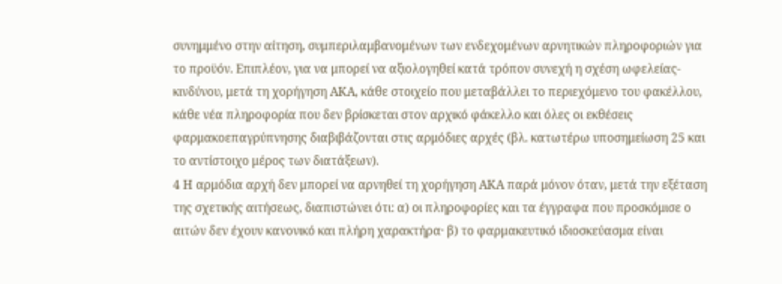συνημμένο στην αίτηση, συμπεριλαμβανομένων των ενδεχομένων αρνητικών πληροφοριών για το προϋόν. Επιπλέον, για να μπορεί να αξιολογηθεί κατά τρόπον συνεχή η σχέση ωφελείας-κινδύνου, μετά τη χορήγηση ΑΚΑ, κάθε στοιχείο που μεταβάλλει το περιεχόμενο του φακέλλου, κάθε νέα πληροφορία που δεν βρίσκεται στον αρχικό φάκελλο και όλες οι εκθέσεις φαρμακοεπαγρύπνησης διαβιβάζονται στις αρμόδιες αρχές (βλ. κατωτέρω υποσημείωση 25 και το αντίστοιχο μέρος των διατάξεων).
4 Η αρμόδια αρχή δεν μπορεί να αρνηθεί τη χορήγηση ΑΚΑ παρά μόνον όταν, μετά την εξέταση της σχετικής αιτήσεως, διαπιστώνει ότι: α) οι πληροφορίες και τα έγγραφα που προσκόμισε ο αιτών δεν έχουν κανονικό και πλήρη χαρακτήρα· β) το φαρμακευτικό ιδιοσκεύασμα είναι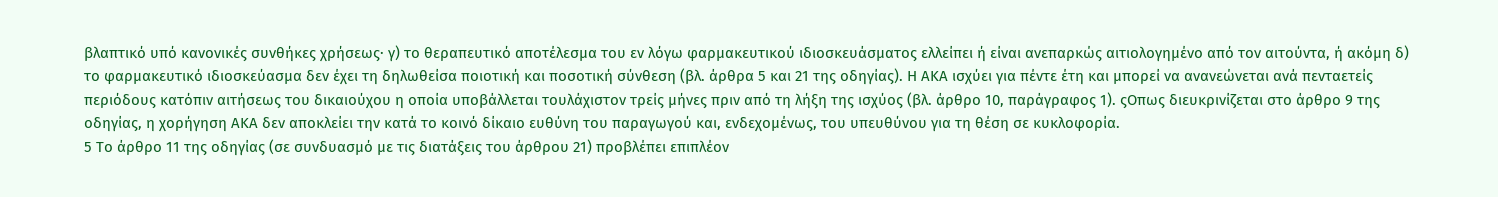βλαπτικό υπό κανονικές συνθήκες χρήσεως· γ) το θεραπευτικό αποτέλεσμα του εν λόγω φαρμακευτικού ιδιοσκευάσματος ελλείπει ή είναι ανεπαρκώς αιτιολογημένο από τον αιτούντα, ή ακόμη δ) το φαρμακευτικό ιδιοσκεύασμα δεν έχει τη δηλωθείσα ποιοτική και ποσοτική σύνθεση (βλ. άρθρα 5 και 21 της οδηγίας). Η ΑΚΑ ισχύει για πέντε έτη και μπορεί να ανανεώνεται ανά πενταετείς περιόδους κατόπιν αιτήσεως του δικαιούχου η οποία υποβάλλεται τουλάχιστον τρείς μήνες πριν από τη λήξη της ισχύος (βλ. άρθρο 10, παράγραφος 1). ςΟπως διευκρινίζεται στο άρθρο 9 της οδηγίας, η χορήγηση ΑΚΑ δεν αποκλείει την κατά το κοινό δίκαιο ευθύνη του παραγωγού και, ενδεχομένως, του υπευθύνου για τη θέση σε κυκλοφορία.
5 Το άρθρο 11 της οδηγίας (σε συνδυασμό με τις διατάξεις του άρθρου 21) προβλέπει επιπλέον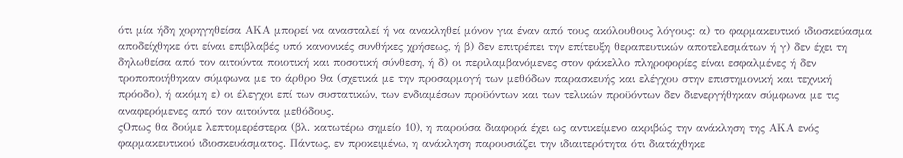ότι μία ήδη χορηγηθείσα ΑΚΑ μπορεί να ανασταλεί ή να ανακληθεί μόνον για έναν από τους ακόλουθους λόγους: α) το φαρμακευτικό ιδιοσκεύασμα αποδείχθηκε ότι είναι επιβλαβές υπό κανονικές συνθήκες χρήσεως, ή β) δεν επιτρέπει την επίτευξη θεραπευτικών αποτελεσμάτων ή γ) δεν έχει τη δηλωθείσα από τον αιτούντα ποιοτική και ποσοτική σύνθεση, ή δ) οι περιλαμβανόμενες στον φάκελλο πληροφορίες είναι εσφαλμένες ή δεν τροποποιήθηκαν σύμφωνα με το άρθρο 9α (σχετικά με την προσαρμογή των μεθόδων παρασκευής και ελέγχου στην επιστημονική και τεχνική πρόοδο), ή ακόμη ε) οι έλεγχοι επί των συστατικών, των ενδιαμέσων προϋόντων και των τελικών προϋόντων δεν διενεργήθηκαν σύμφωνα με τις αναφερόμενες από τον αιτούντα μεθόδους.
ςΟπως θα δούμε λεπτομερέστερα (βλ. κατωτέρω σημείο 10), η παρούσα διαφορά έχει ως αντικείμενο ακριβώς την ανάκληση της ΑΚΑ ενός φαρμακευτικού ιδιοσκευάσματος. Πάντως, εν προκειμένω, η ανάκληση παρουσιάζει την ιδιαιτερότητα ότι διατάχθηκε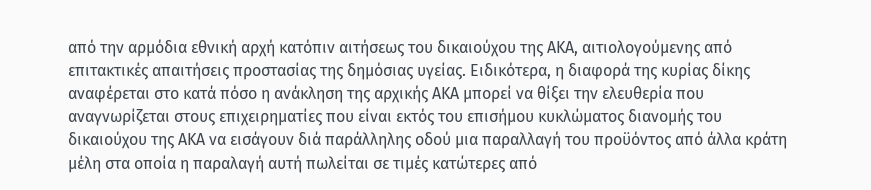από την αρμόδια εθνική αρχή κατόπιν αιτήσεως του δικαιούχου της ΑΚΑ, αιτιολογούμενης από επιτακτικές απαιτήσεις προστασίας της δημόσιας υγείας. Ειδικότερα, η διαφορά της κυρίας δίκης αναφέρεται στο κατά πόσο η ανάκληση της αρχικής ΑΚΑ μπορεί να θίξει την ελευθερία που αναγνωρίζεται στους επιχειρηματίες που είναι εκτός του επισήμου κυκλώματος διανομής του δικαιούχου της ΑΚΑ να εισάγουν διά παράλληλης οδού μια παραλλαγή του προϋόντος από άλλα κράτη μέλη στα οποία η παραλαγή αυτή πωλείται σε τιμές κατώτερες από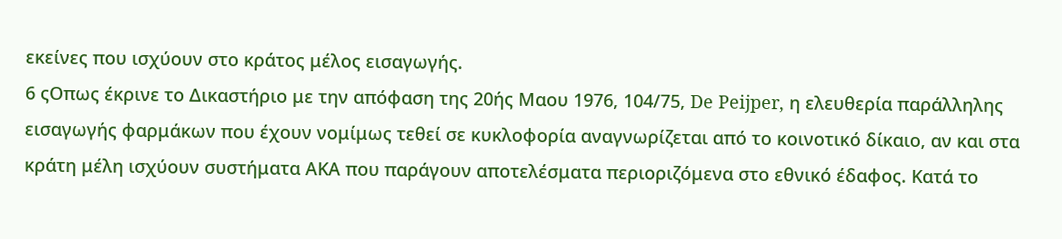εκείνες που ισχύουν στο κράτος μέλος εισαγωγής.
6 ςΟπως έκρινε το Δικαστήριο με την απόφαση της 20ής Μαου 1976, 104/75, De Peijper, η ελευθερία παράλληλης εισαγωγής φαρμάκων που έχουν νομίμως τεθεί σε κυκλοφορία αναγνωρίζεται από το κοινοτικό δίκαιο, αν και στα κράτη μέλη ισχύουν συστήματα ΑΚΑ που παράγουν αποτελέσματα περιοριζόμενα στο εθνικό έδαφος. Κατά το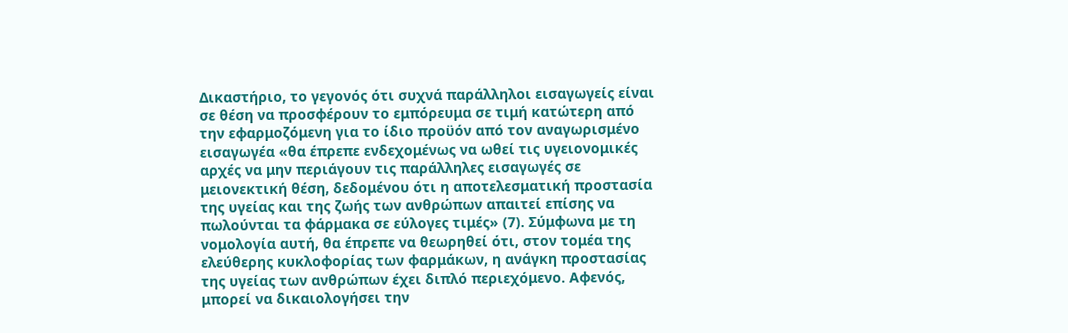Δικαστήριο, το γεγονός ότι συχνά παράλληλοι εισαγωγείς είναι σε θέση να προσφέρουν το εμπόρευμα σε τιμή κατώτερη από την εφαρμοζόμενη για το ίδιο προϋόν από τον αναγωρισμένο εισαγωγέα «θα έπρεπε ενδεχομένως να ωθεί τις υγειονομικές αρχές να μην περιάγουν τις παράλληλες εισαγωγές σε μειονεκτική θέση, δεδομένου ότι η αποτελεσματική προστασία της υγείας και της ζωής των ανθρώπων απαιτεί επίσης να πωλούνται τα φάρμακα σε εύλογες τιμές» (7). Σύμφωνα με τη νομολογία αυτή, θα έπρεπε να θεωρηθεί ότι, στον τομέα της ελεύθερης κυκλοφορίας των φαρμάκων, η ανάγκη προστασίας της υγείας των ανθρώπων έχει διπλό περιεχόμενο. Αφενός, μπορεί να δικαιολογήσει την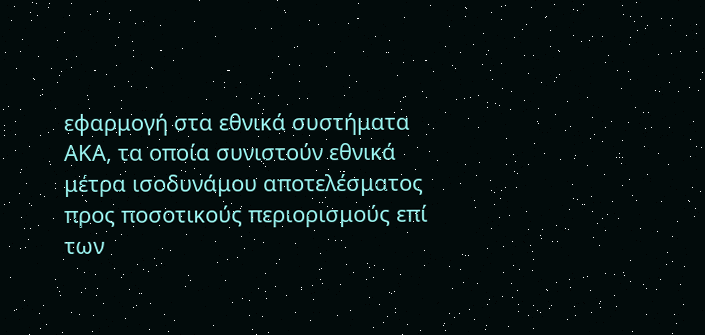εφαρμογή στα εθνικά συστήματα ΑΚΑ, τα οποία συνιστούν εθνικά μέτρα ισοδυνάμου αποτελέσματος προς ποσοτικούς περιορισμούς επί των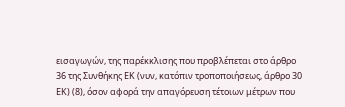εισαγωγών, της παρέκκλισης που προβλέπεται στο άρθρο 36 της Συνθήκης ΕΚ (νυν, κατόπιν τροποποιήσεως, άρθρο 30 ΕΚ) (8), όσον αφορά την απαγόρευση τέτοιων μέτρων που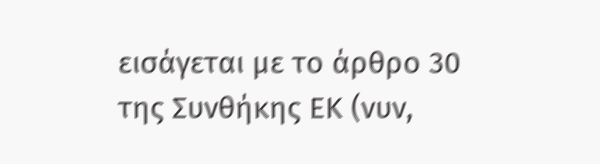εισάγεται με το άρθρο 30 της Συνθήκης ΕΚ (νυν,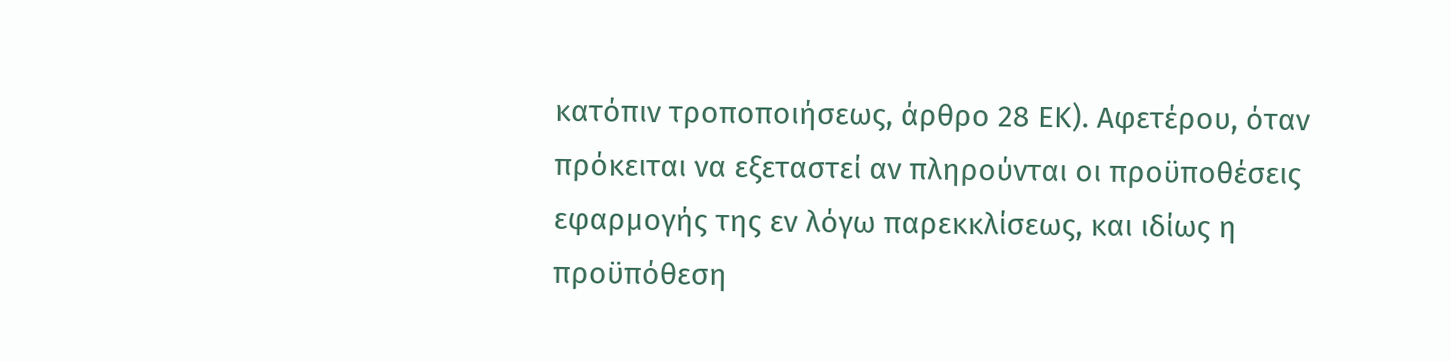κατόπιν τροποποιήσεως, άρθρο 28 ΕΚ). Αφετέρου, όταν πρόκειται να εξεταστεί αν πληρούνται οι προϋποθέσεις εφαρμογής της εν λόγω παρεκκλίσεως, και ιδίως η προϋπόθεση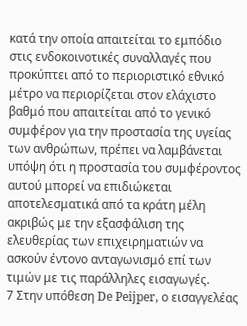κατά την οποία απαιτείται το εμπόδιο στις ενδοκοινοτικές συναλλαγές που προκύπτει από το περιοριστικό εθνικό μέτρο να περιορίζεται στον ελάχιστο βαθμό που απαιτείται από το γενικό συμφέρον για την προστασία της υγείας των ανθρώπων, πρέπει να λαμβάνεται υπόψη ότι η προστασία του συμφέροντος αυτού μπορεί να επιδιώκεται αποτελεσματικά από τα κράτη μέλη ακριβώς με την εξασφάλιση της ελευθερίας των επιχειρηματιών να ασκούν έντονο ανταγωνισμό επί των τιμών με τις παράλληλες εισαγωγές.
7 Στην υπόθεση De Peijper, ο εισαγγελέας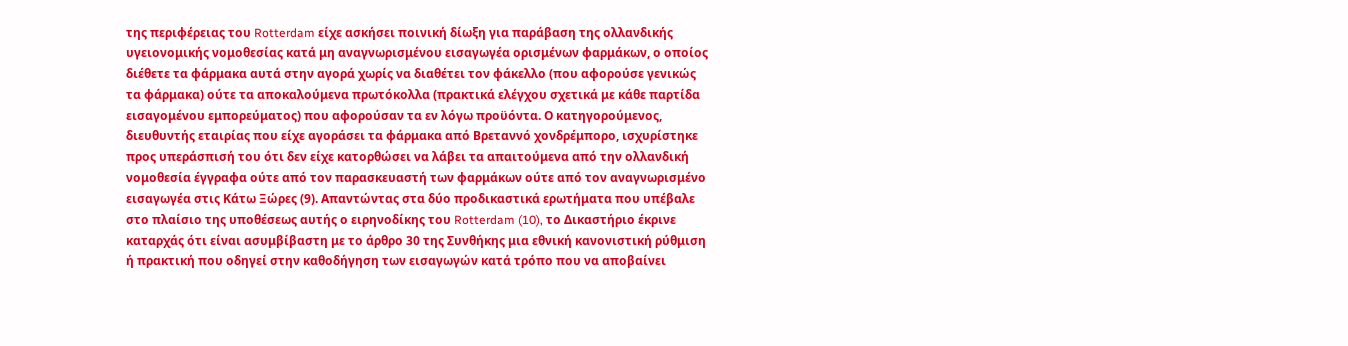της περιφέρειας του Rotterdam είχε ασκήσει ποινική δίωξη για παράβαση της ολλανδικής υγειονομικής νομοθεσίας κατά μη αναγνωρισμένου εισαγωγέα ορισμένων φαρμάκων, ο οποίος διέθετε τα φάρμακα αυτά στην αγορά χωρίς να διαθέτει τον φάκελλο (που αφορούσε γενικώς τα φάρμακα) ούτε τα αποκαλούμενα πρωτόκολλα (πρακτικά ελέγχου σχετικά με κάθε παρτίδα εισαγομένου εμπορεύματος) που αφορούσαν τα εν λόγω προϋόντα. Ο κατηγορούμενος, διευθυντής εταιρίας που είχε αγοράσει τα φάρμακα από Βρεταννό χονδρέμπορο, ισχυρίστηκε προς υπεράσπισή του ότι δεν είχε κατορθώσει να λάβει τα απαιτούμενα από την ολλανδική νομοθεσία έγγραφα ούτε από τον παρασκευαστή των φαρμάκων ούτε από τον αναγνωρισμένο εισαγωγέα στις Κάτω Ξώρες (9). Απαντώντας στα δύο προδικαστικά ερωτήματα που υπέβαλε στο πλαίσιο της υποθέσεως αυτής ο ειρηνοδίκης του Rotterdam (10), το Δικαστήριο έκρινε καταρχάς ότι είναι ασυμβίβαστη με το άρθρο 30 της Συνθήκης μια εθνική κανονιστική ρύθμιση ή πρακτική που οδηγεί στην καθοδήγηση των εισαγωγών κατά τρόπο που να αποβαίνει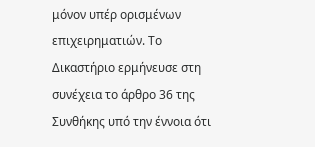μόνον υπέρ ορισμένων επιχειρηματιών. Το Δικαστήριο ερμήνευσε στη συνέχεια το άρθρο 36 της Συνθήκης υπό την έννοια ότι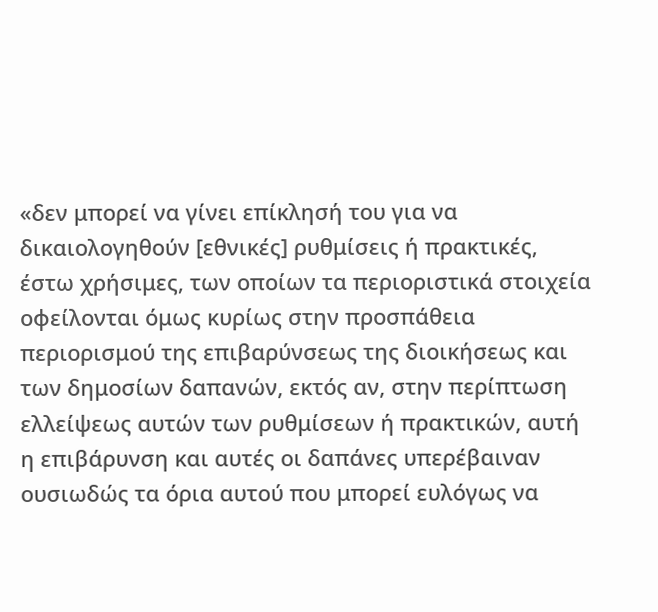«δεν μπορεί να γίνει επίκλησή του για να δικαιολογηθούν [εθνικές] ρυθμίσεις ή πρακτικές, έστω χρήσιμες, των οποίων τα περιοριστικά στοιχεία οφείλονται όμως κυρίως στην προσπάθεια περιορισμού της επιβαρύνσεως της διοικήσεως και των δημοσίων δαπανών, εκτός αν, στην περίπτωση ελλείψεως αυτών των ρυθμίσεων ή πρακτικών, αυτή η επιβάρυνση και αυτές οι δαπάνες υπερέβαιναν ουσιωδώς τα όρια αυτού που μπορεί ευλόγως να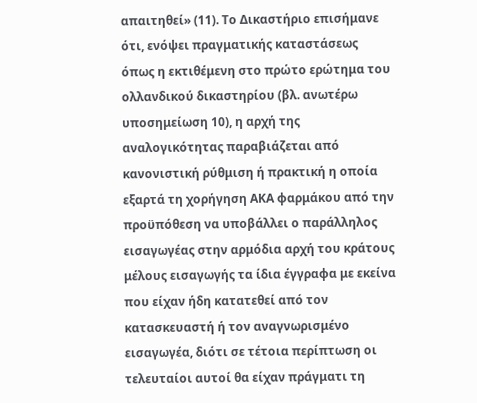απαιτηθεί» (11). Το Δικαστήριο επισήμανε ότι, ενόψει πραγματικής καταστάσεως όπως η εκτιθέμενη στο πρώτο ερώτημα του ολλανδικού δικαστηρίου (βλ. ανωτέρω υποσημείωση 10), η αρχή της αναλογικότητας παραβιάζεται από κανονιστική ρύθμιση ή πρακτική η οποία εξαρτά τη χορήγηση ΑΚΑ φαρμάκου από την προϋπόθεση να υποβάλλει ο παράλληλος εισαγωγέας στην αρμόδια αρχή του κράτους μέλους εισαγωγής τα ίδια έγγραφα με εκείνα που είχαν ήδη κατατεθεί από τον κατασκευαστή ή τον αναγνωρισμένο εισαγωγέα, διότι σε τέτοια περίπτωση οι τελευταίοι αυτοί θα είχαν πράγματι τη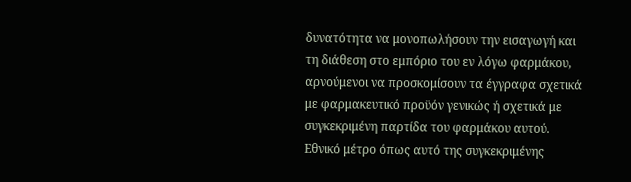δυνατότητα να μονοπωλήσουν την εισαγωγή και τη διάθεση στο εμπόριο του εν λόγω φαρμάκου, αρνούμενοι να προσκομίσουν τα έγγραφα σχετικά με φαρμακευτικό προϋόν γενικώς ή σχετικά με συγκεκριμένη παρτίδα του φαρμάκου αυτού. Εθνικό μέτρο όπως αυτό της συγκεκριμένης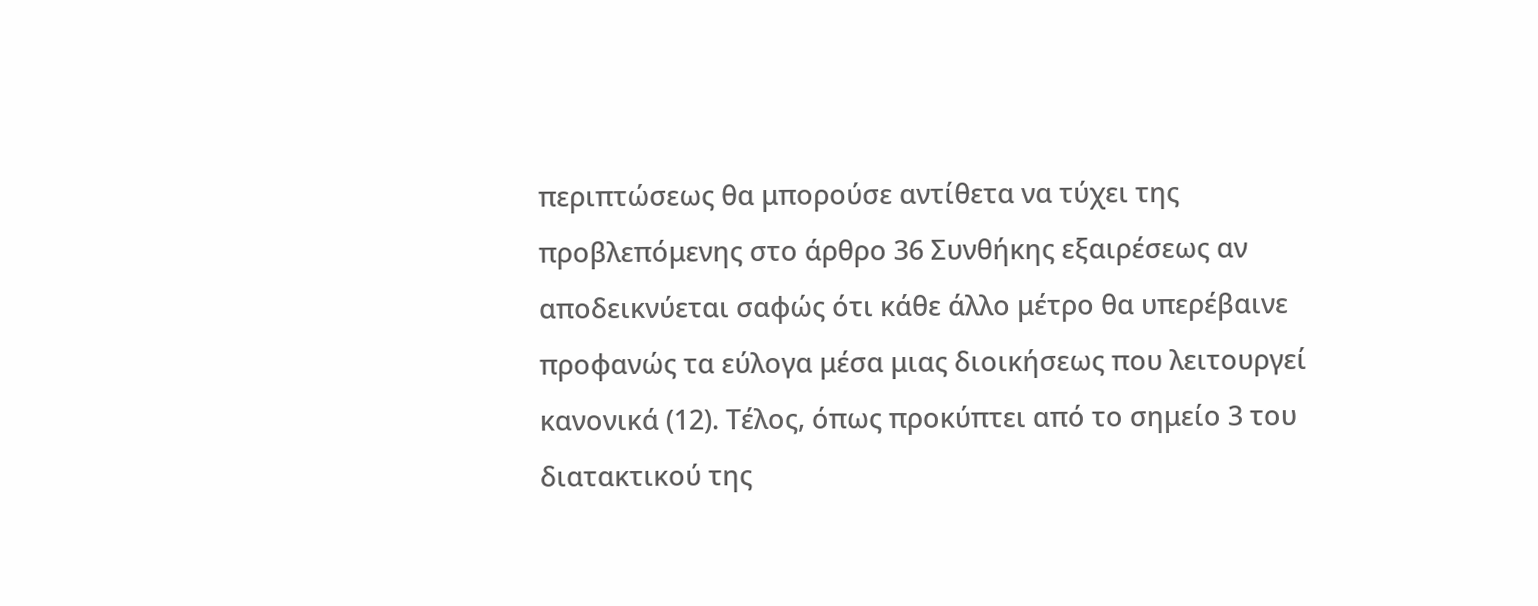περιπτώσεως θα μπορούσε αντίθετα να τύχει της προβλεπόμενης στο άρθρο 36 Συνθήκης εξαιρέσεως αν αποδεικνύεται σαφώς ότι κάθε άλλο μέτρο θα υπερέβαινε προφανώς τα εύλογα μέσα μιας διοικήσεως που λειτουργεί κανονικά (12). Τέλος, όπως προκύπτει από το σημείο 3 του διατακτικού της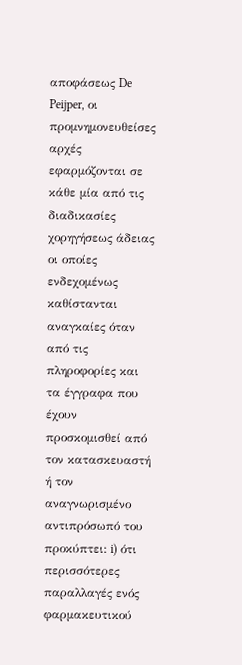αποφάσεως De Peijper, οι προμνημονευθείσες αρχές εφαρμόζονται σε κάθε μία από τις διαδικασίες χορηγήσεως άδειας οι οποίες ενδεχομένως καθίστανται αναγκαίες όταν από τις πληροφορίες και τα έγγραφα που έχουν προσκομισθεί από τον κατασκευαστή ή τον αναγνωρισμένο αντιπρόσωπό του προκύπτει: i) ότι περισσότερες παραλλαγές ενός φαρμακευτικού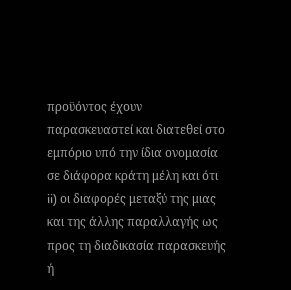προϋόντος έχουν παρασκευαστεί και διατεθεί στο εμπόριο υπό την ίδια ονομασία σε διάφορα κράτη μέλη και ότι ii) οι διαφορές μεταξύ της μιας και της άλλης παραλλαγής ως προς τη διαδικασία παρασκευής ή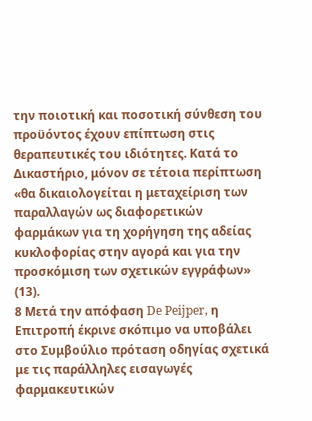την ποιοτική και ποσοτική σύνθεση του προϋόντος έχουν επίπτωση στις θεραπευτικές του ιδιότητες. Κατά το Δικαστήριο, μόνον σε τέτοια περίπτωση «θα δικαιολογείται η μεταχείριση των παραλλαγών ως διαφορετικών φαρμάκων για τη χορήγηση της αδείας κυκλοφορίας στην αγορά και για την προσκόμιση των σχετικών εγγράφων» (13).
8 Μετά την απόφαση De Peijper, η Επιτροπή έκρινε σκόπιμο να υποβάλει στο Συμβούλιο πρόταση οδηγίας σχετικά με τις παράλληλες εισαγωγές φαρμακευτικών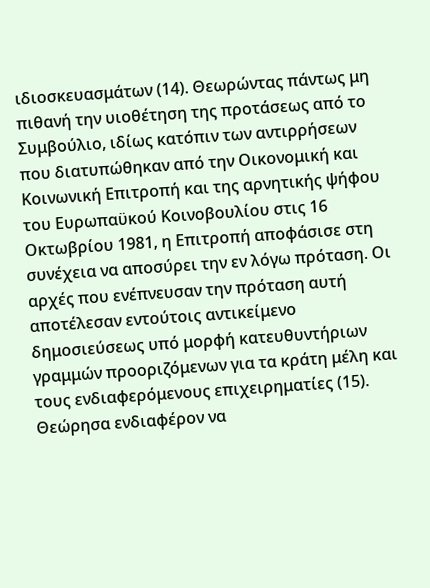ιδιοσκευασμάτων (14). Θεωρώντας πάντως μη πιθανή την υιοθέτηση της προτάσεως από το Συμβούλιο, ιδίως κατόπιν των αντιρρήσεων που διατυπώθηκαν από την Οικονομική και Κοινωνική Επιτροπή και της αρνητικής ψήφου του Ευρωπαϋκού Κοινοβουλίου στις 16 Οκτωβρίου 1981, η Επιτροπή αποφάσισε στη συνέχεια να αποσύρει την εν λόγω πρόταση. Οι αρχές που ενέπνευσαν την πρόταση αυτή αποτέλεσαν εντούτοις αντικείμενο δημοσιεύσεως υπό μορφή κατευθυντήριων γραμμών προοριζόμενων για τα κράτη μέλη και τους ενδιαφερόμενους επιχειρηματίες (15). Θεώρησα ενδιαφέρον να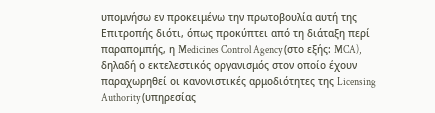υπομνήσω εν προκειμένω την πρωτοβουλία αυτή της Επιτροπής διότι, όπως προκύπτει από τη διάταξη περί παραπομπής, η Medicines Control Agency (στο εξής: MCA), δηλαδή ο εκτελεστικός οργανισμός στον οποίο έχουν παραχωρηθεί οι κανονιστικές αρμοδιότητες της Licensing Authority (υπηρεσίας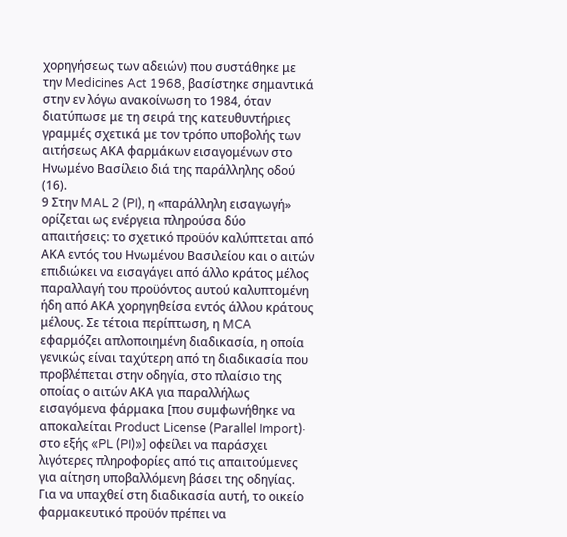χορηγήσεως των αδειών) που συστάθηκε με την Medicines Act 1968, βασίστηκε σημαντικά στην εν λόγω ανακοίνωση το 1984, όταν διατύπωσε με τη σειρά της κατευθυντήριες γραμμές σχετικά με τον τρόπο υποβολής των αιτήσεως ΑΚΑ φαρμάκων εισαγομένων στο Ηνωμένο Βασίλειο διά της παράλληλης οδού (16).
9 Στην MAL 2 (PI), η «παράλληλη εισαγωγή» ορίζεται ως ενέργεια πληρούσα δύο απαιτήσεις: το σχετικό προϋόν καλύπτεται από ΑΚΑ εντός του Ηνωμένου Βασιλείου και ο αιτών επιδιώκει να εισαγάγει από άλλο κράτος μέλος παραλλαγή του προϋόντος αυτού καλυπτομένη ήδη από ΑΚΑ χορηγηθείσα εντός άλλου κράτους μέλους. Σε τέτοια περίπτωση, η MCA εφαρμόζει απλοποιημένη διαδικασία, η οποία γενικώς είναι ταχύτερη από τη διαδικασία που προβλέπεται στην οδηγία, στο πλαίσιο της οποίας ο αιτών ΑΚΑ για παραλλήλως εισαγόμενα φάρμακα [που συμφωνήθηκε να αποκαλείται Product License (Parallel Import)· στο εξής «PL (PI)»] οφείλει να παράσχει λιγότερες πληροφορίες από τις απαιτούμενες για αίτηση υποβαλλόμενη βάσει της οδηγίας. Για να υπαχθεί στη διαδικασία αυτή, το οικείο φαρμακευτικό προϋόν πρέπει να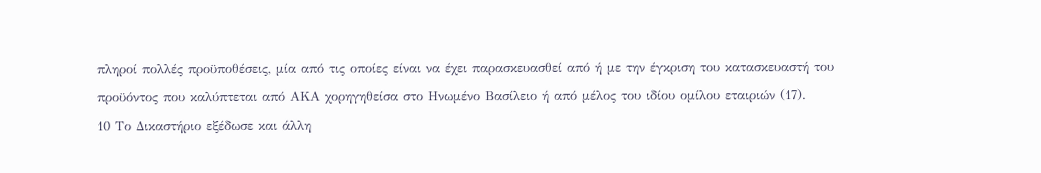πληροί πολλές προϋποθέσεις, μία από τις οποίες είναι να έχει παρασκευασθεί από ή με την έγκριση του κατασκευαστή του προϋόντος που καλύπτεται από ΑΚΑ χορηγηθείσα στο Ηνωμένο Βασίλειο ή από μέλος του ιδίου ομίλου εταιριών (17).
10 Το Δικαστήριο εξέδωσε και άλλη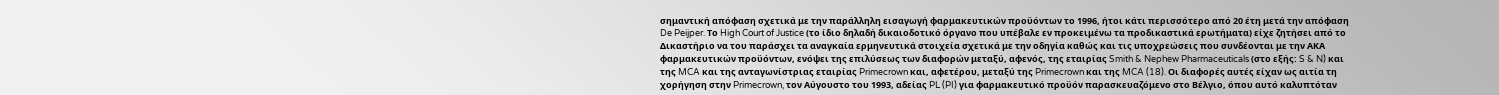σημαντική απόφαση σχετικά με την παράλληλη εισαγωγή φαρμακευτικών προϋόντων το 1996, ήτοι κάτι περισσότερο από 20 έτη μετά την απόφαση De Peijper. Το High Court of Justice (το ίδιο δηλαδή δικαιοδοτικό όργανο που υπέβαλε εν προκειμένω τα προδικαστικά ερωτήματα) είχε ζητήσει από το Δικαστήριο να του παράσχει τα αναγκαία ερμηνευτικά στοιχεία σχετικά με την οδηγία καθώς και τις υποχρεώσεις που συνδέονται με την ΑΚΑ φαρμακευτικών προϋόντων, ενόψει της επιλύσεως των διαφορών μεταξύ, αφενός, της εταιρίας Smith & Nephew Pharmaceuticals (στο εξής: S & N) και της MCA και της ανταγωνίστριας εταιρίας Primecrown και, αφετέρου, μεταξύ της Primecrown και της MCA (18). Οι διαφορές αυτές είχαν ως αιτία τη χορήγηση στην Primecrown, τον Αύγουστο του 1993, αδείας PL (PI) για φαρμακευτικό προϋόν παρασκευαζόμενο στο Βέλγιο, όπου αυτό καλυπτόταν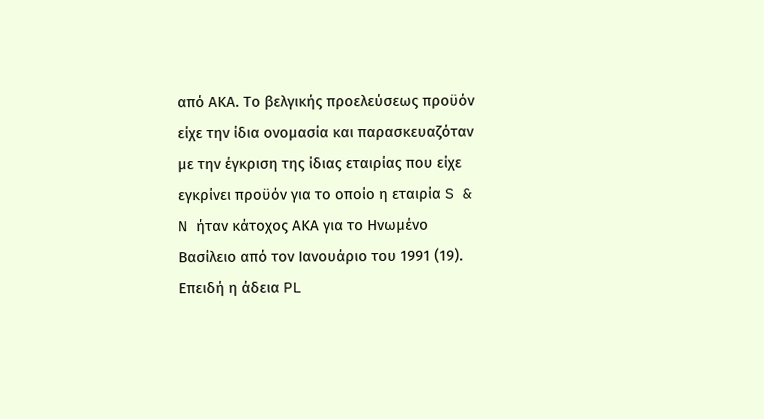από ΑΚΑ. Το βελγικής προελεύσεως προϋόν είχε την ίδια ονομασία και παρασκευαζόταν με την έγκριση της ίδιας εταιρίας που είχε εγκρίνει προϋόν για το οποίο η εταιρία S & N ήταν κάτοχος ΑΚΑ για το Ηνωμένο Βασίλειο από τον Ιανουάριο του 1991 (19). Επειδή η άδεια PL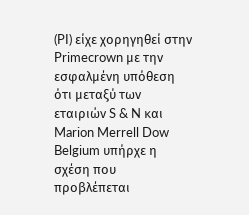(PI) είχε χορηγηθεί στην Primecrown με την εσφαλμένη υπόθεση ότι μεταξύ των εταιριών S & N και Marion Merrell Dow Belgium υπήρχε η σχέση που προβλέπεται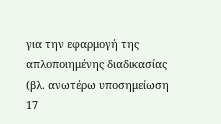για την εφαρμογή της απλοποιημένης διαδικασίας (βλ. ανωτέρω υποσημείωση 17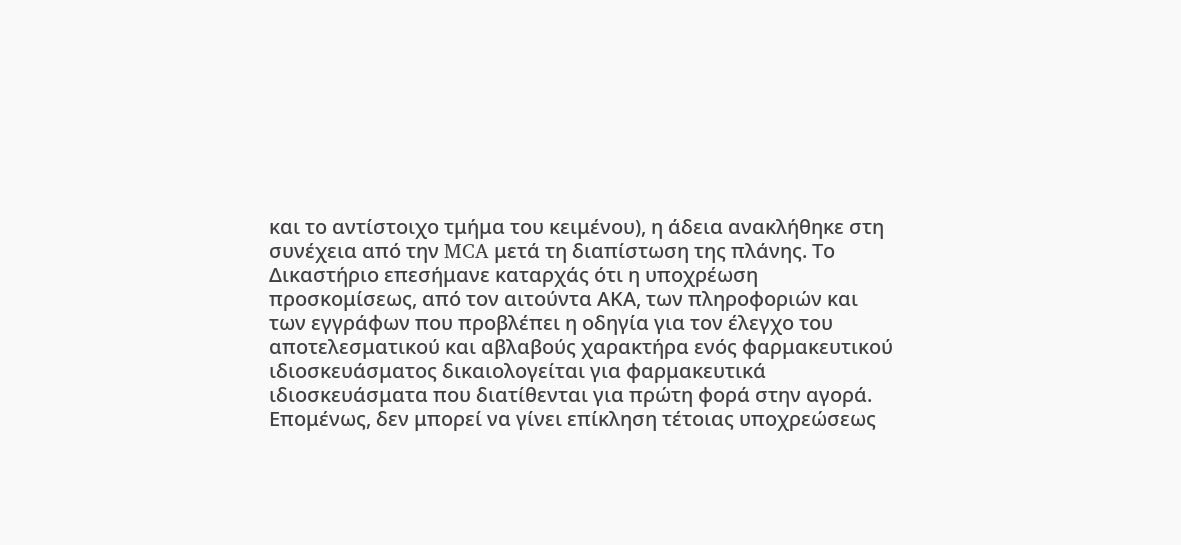και το αντίστοιχο τμήμα του κειμένου), η άδεια ανακλήθηκε στη συνέχεια από την MCA μετά τη διαπίστωση της πλάνης. Το Δικαστήριο επεσήμανε καταρχάς ότι η υποχρέωση προσκομίσεως, από τον αιτούντα ΑΚΑ, των πληροφοριών και των εγγράφων που προβλέπει η οδηγία για τον έλεγχο του αποτελεσματικού και αβλαβούς χαρακτήρα ενός φαρμακευτικού ιδιοσκευάσματος δικαιολογείται για φαρμακευτικά ιδιοσκευάσματα που διατίθενται για πρώτη φορά στην αγορά. Επομένως, δεν μπορεί να γίνει επίκληση τέτοιας υποχρεώσεως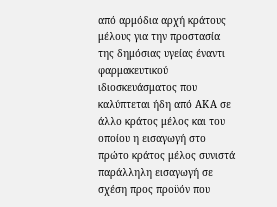από αρμόδια αρχή κράτους μέλους για την προστασία της δημόσιας υγείας έναντι φαρμακευτικού ιδιοσκευάσματος που καλύπτεται ήδη από ΑΚΑ σε άλλο κράτος μέλος και του οποίου η εισαγωγή στο πρώτο κράτος μέλος συνιστά παράλληλη εισαγωγή σε σχέση προς προϋόν που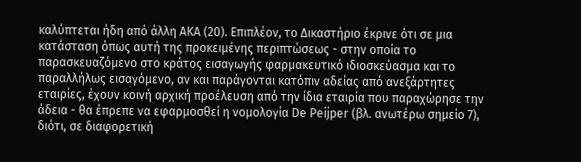καλύπτεται ήδη από άλλη ΑΚΑ (20). Επιπλέον, το Δικαστήριο έκρινε ότι σε μια κατάσταση όπως αυτή της προκειμένης περιπτώσεως - στην οποία το παρασκευαζόμενο στο κράτος εισαγωγής φαρμακευτικό ιδιοσκεύασμα και το παραλλήλως εισαγόμενο, αν και παράγονται κατόπιν αδείας από ανεξάρτητες εταιρίες, έχουν κοινή αρχική προέλευση από την ίδια εταιρία που παραχώρησε την άδεια - θα έπρεπε να εφαρμοσθεί η νομολογία De Peijper (βλ. ανωτέρω σημείο 7), διότι, σε διαφορετική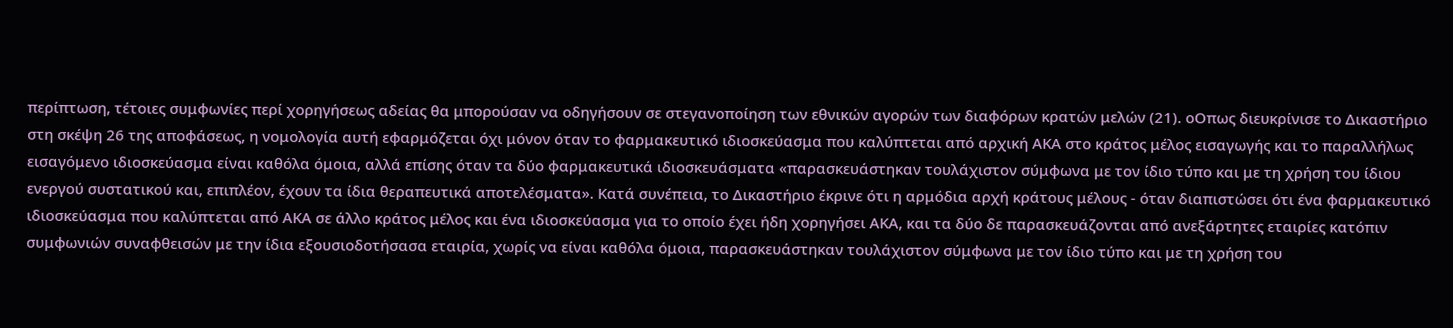περίπτωση, τέτοιες συμφωνίες περί χορηγήσεως αδείας θα μπορούσαν να οδηγήσουν σε στεγανοποίηση των εθνικών αγορών των διαφόρων κρατών μελών (21). οΟπως διευκρίνισε το Δικαστήριο στη σκέψη 26 της αποφάσεως, η νομολογία αυτή εφαρμόζεται όχι μόνον όταν το φαρμακευτικό ιδιοσκεύασμα που καλύπτεται από αρχική ΑΚΑ στο κράτος μέλος εισαγωγής και το παραλλήλως εισαγόμενο ιδιοσκεύασμα είναι καθόλα όμοια, αλλά επίσης όταν τα δύο φαρμακευτικά ιδιοσκευάσματα «παρασκευάστηκαν τουλάχιστον σύμφωνα με τον ίδιο τύπο και με τη χρήση του ίδιου ενεργού συστατικού και, επιπλέον, έχουν τα ίδια θεραπευτικά αποτελέσματα». Κατά συνέπεια, το Δικαστήριο έκρινε ότι η αρμόδια αρχή κράτους μέλους - όταν διαπιστώσει ότι ένα φαρμακευτικό ιδιοσκεύασμα που καλύπτεται από ΑΚΑ σε άλλο κράτος μέλος και ένα ιδιοσκεύασμα για το οποίο έχει ήδη χορηγήσει ΑΚΑ, και τα δύο δε παρασκευάζονται από ανεξάρτητες εταιρίες κατόπιν συμφωνιών συναφθεισών με την ίδια εξουσιοδοτήσασα εταιρία, χωρίς να είναι καθόλα όμοια, παρασκευάστηκαν τουλάχιστον σύμφωνα με τον ίδιο τύπο και με τη χρήση του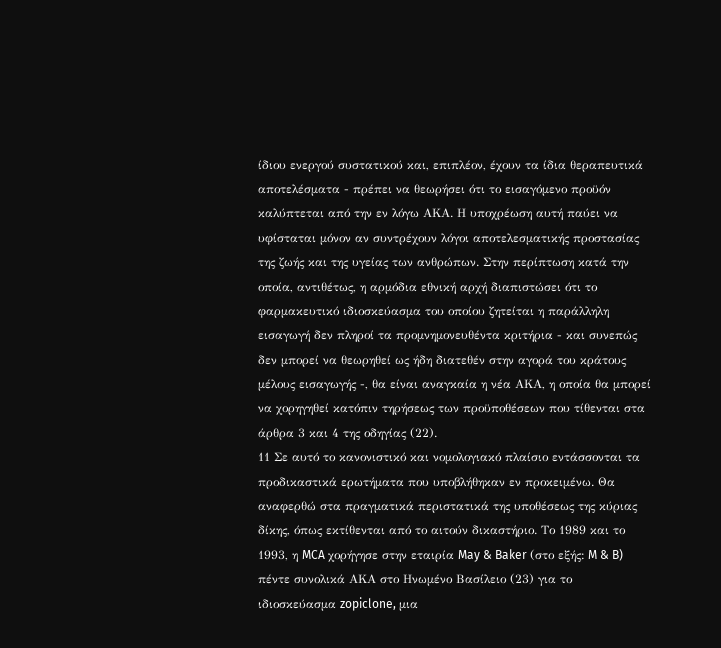ίδιου ενεργού συστατικού και, επιπλέον, έχουν τα ίδια θεραπευτικά αποτελέσματα - πρέπει να θεωρήσει ότι το εισαγόμενο προϋόν καλύπτεται από την εν λόγω ΑΚΑ. Η υποχρέωση αυτή παύει να υφίσταται μόνον αν συντρέχουν λόγοι αποτελεσματικής προστασίας της ζωής και της υγείας των ανθρώπων. Στην περίπτωση κατά την οποία, αντιθέτως, η αρμόδια εθνική αρχή διαπιστώσει ότι το φαρμακευτικό ιδιοσκεύασμα του οποίου ζητείται η παράλληλη εισαγωγή δεν πληροί τα προμνημονευθέντα κριτήρια - και συνεπώς δεν μπορεί να θεωρηθεί ως ήδη διατεθέν στην αγορά του κράτους μέλους εισαγωγής -, θα είναι αναγκαία η νέα ΑΚΑ, η οποία θα μπορεί να χορηγηθεί κατόπιν τηρήσεως των προϋποθέσεων που τίθενται στα άρθρα 3 και 4 της οδηγίας (22).
11 Σε αυτό το κανονιστικό και νομολογιακό πλαίσιο εντάσσονται τα προδικαστικά ερωτήματα που υποβλήθηκαν εν προκειμένω. Θα αναφερθώ στα πραγματικά περιστατικά της υποθέσεως της κύριας δίκης, όπως εκτίθενται από το αιτούν δικαστήριο. Το 1989 και το 1993, η MCA χορήγησε στην εταιρία May & Baker (στο εξής: M & B) πέντε συνολικά ΑΚΑ στο Ηνωμένο Βασίλειο (23) για το ιδιοσκεύασμα zopiclone, μια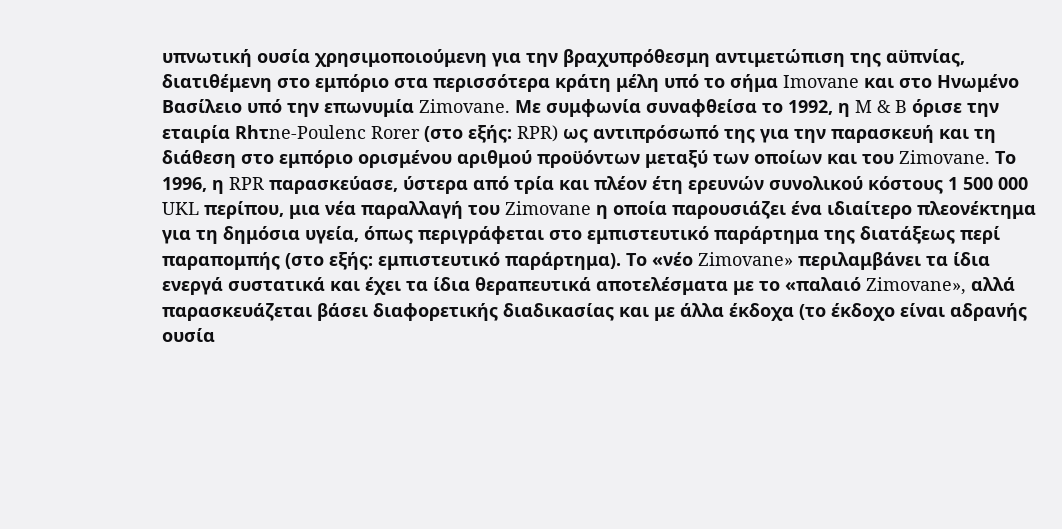υπνωτική ουσία χρησιμοποιούμενη για την βραχυπρόθεσμη αντιμετώπιση της αϋπνίας, διατιθέμενη στο εμπόριο στα περισσότερα κράτη μέλη υπό το σήμα Imovane και στο Ηνωμένο Βασίλειο υπό την επωνυμία Zimovane. Με συμφωνία συναφθείσα το 1992, η M & B όρισε την εταιρία Rhτne-Poulenc Rorer (στο εξής: RPR) ως αντιπρόσωπό της για την παρασκευή και τη διάθεση στο εμπόριο ορισμένου αριθμού προϋόντων μεταξύ των οποίων και του Zimovane. Το 1996, η RPR παρασκεύασε, ύστερα από τρία και πλέον έτη ερευνών συνολικού κόστους 1 500 000 UKL περίπου, μια νέα παραλλαγή του Zimovane η οποία παρουσιάζει ένα ιδιαίτερο πλεονέκτημα για τη δημόσια υγεία, όπως περιγράφεται στο εμπιστευτικό παράρτημα της διατάξεως περί παραπομπής (στο εξής: εμπιστευτικό παράρτημα). Το «νέο Zimovane» περιλαμβάνει τα ίδια ενεργά συστατικά και έχει τα ίδια θεραπευτικά αποτελέσματα με το «παλαιό Zimovane», αλλά παρασκευάζεται βάσει διαφορετικής διαδικασίας και με άλλα έκδοχα (το έκδοχο είναι αδρανής ουσία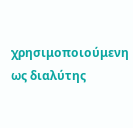χρησιμοποιούμενη ως διαλύτης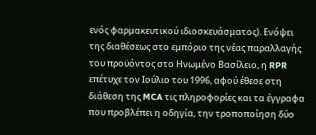ενός φαρμακευτικού ιδιοσκευάσματος). Ενόψει της διαθέσεως στο εμπόριο της νέας παραλλαγής του προϋόντος στο Ηνωμένο Βασίλειο, η RPR επέτυχε τον Ιούλιο του 1996, αφού έθεσε στη διάθεση της MCA τις πληροφορίες και τα έγγραφα που προβλέπει η οδηγία, την τροποποίηση δύο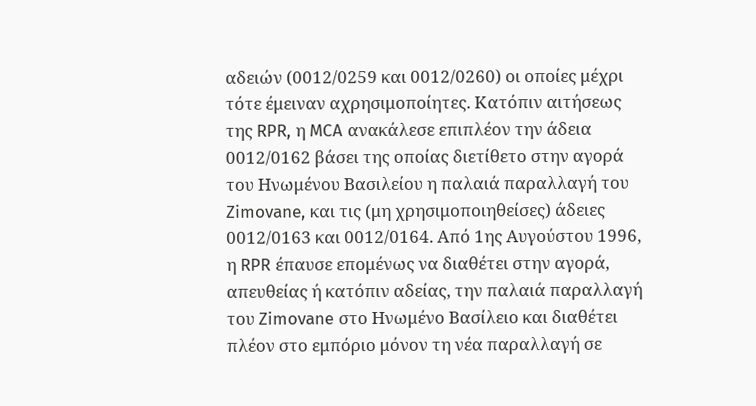αδειών (0012/0259 και 0012/0260) οι οποίες μέχρι τότε έμειναν αχρησιμοποίητες. Κατόπιν αιτήσεως της RPR, η MCA ανακάλεσε επιπλέον την άδεια 0012/0162 βάσει της οποίας διετίθετο στην αγορά του Ηνωμένου Βασιλείου η παλαιά παραλλαγή του Zimovane, και τις (μη χρησιμοποιηθείσες) άδειες 0012/0163 και 0012/0164. Από 1ης Αυγούστου 1996, η RPR έπαυσε επομένως να διαθέτει στην αγορά, απευθείας ή κατόπιν αδείας, την παλαιά παραλλαγή του Zimovane στο Ηνωμένο Βασίλειο και διαθέτει πλέον στο εμπόριο μόνον τη νέα παραλλαγή σε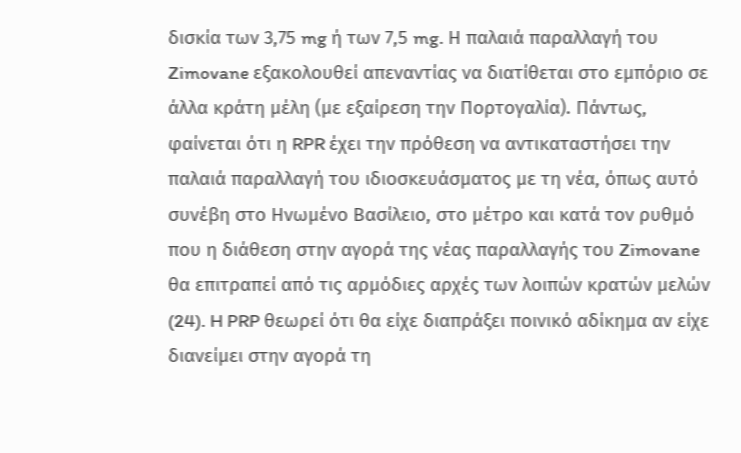δισκία των 3,75 mg ή των 7,5 mg. Η παλαιά παραλλαγή του Zimovane εξακολουθεί απεναντίας να διατίθεται στο εμπόριο σε άλλα κράτη μέλη (με εξαίρεση την Πορτογαλία). Πάντως, φαίνεται ότι η RPR έχει την πρόθεση να αντικαταστήσει την παλαιά παραλλαγή του ιδιοσκευάσματος με τη νέα, όπως αυτό συνέβη στο Ηνωμένο Βασίλειο, στο μέτρο και κατά τον ρυθμό που η διάθεση στην αγορά της νέας παραλλαγής του Zimovane θα επιτραπεί από τις αρμόδιες αρχές των λοιπών κρατών μελών (24). H PRP θεωρεί ότι θα είχε διαπράξει ποινικό αδίκημα αν είχε διανείμει στην αγορά τη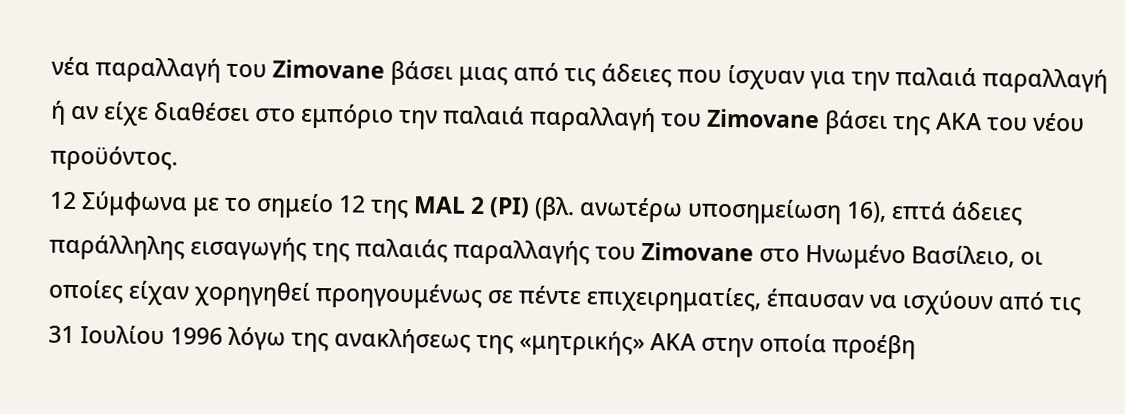νέα παραλλαγή του Zimovane βάσει μιας από τις άδειες που ίσχυαν για την παλαιά παραλλαγή ή αν είχε διαθέσει στο εμπόριο την παλαιά παραλλαγή του Zimovane βάσει της ΑΚΑ του νέου προϋόντος.
12 Σύμφωνα με το σημείο 12 της MAL 2 (PI) (βλ. ανωτέρω υποσημείωση 16), επτά άδειες παράλληλης εισαγωγής της παλαιάς παραλλαγής του Zimovane στο Ηνωμένο Βασίλειο, οι οποίες είχαν χορηγηθεί προηγουμένως σε πέντε επιχειρηματίες, έπαυσαν να ισχύουν από τις 31 Ιουλίου 1996 λόγω της ανακλήσεως της «μητρικής» ΑΚΑ στην οποία προέβη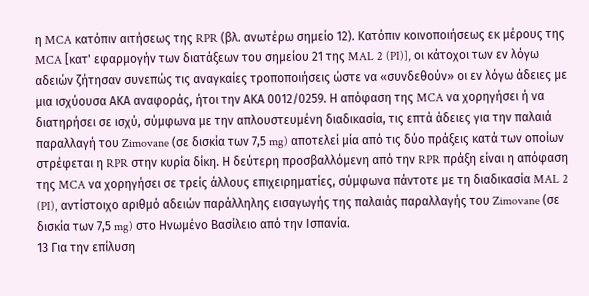η MCA κατόπιν αιτήσεως της RPR (βλ. ανωτέρω σημείο 12). Κατόπιν κοινοποιήσεως εκ μέρους της MCA [κατ' εφαρμογήν των διατάξεων του σημείου 21 της MAL 2 (PI)], οι κάτοχοι των εν λόγω αδειών ζήτησαν συνεπώς τις αναγκαίες τροποποιήσεις ώστε να «συνδεθούν» οι εν λόγω άδειες με μια ισχύουσα ΑΚΑ αναφοράς, ήτοι την ΑΚΑ 0012/0259. Η απόφαση της MCA να χορηγήσει ή να διατηρήσει σε ισχύ, σύμφωνα με την απλουστευμένη διαδικασία, τις επτά άδειες για την παλαιά παραλλαγή του Zimovane (σε δισκία των 7,5 mg) αποτελεί μία από τις δύο πράξεις κατά των οποίων στρέφεται η RPR στην κυρία δίκη. Η δεύτερη προσβαλλόμενη από την RPR πράξη είναι η απόφαση της MCA να χορηγήσει σε τρείς άλλους επιχειρηματίες, σύμφωνα πάντοτε με τη διαδικασία MAL 2 (PI), αντίστοιχο αριθμό αδειών παράλληλης εισαγωγής της παλαιάς παραλλαγής του Zimovane (σε δισκία των 7,5 mg) στο Ηνωμένο Βασίλειο από την Ισπανία.
13 Για την επίλυση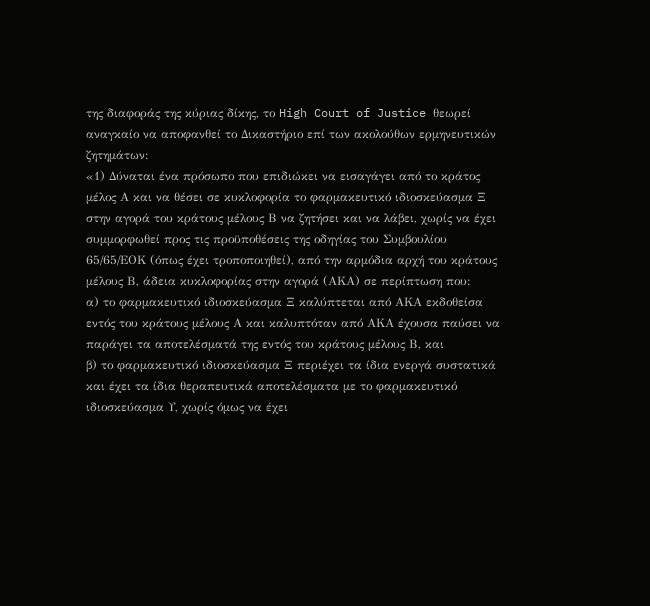της διαφοράς της κύριας δίκης, το High Court of Justice θεωρεί αναγκαίο να αποφανθεί το Δικαστήριο επί των ακολούθων ερμηνευτικών ζητημάτων:
«1) Δύναται ένα πρόσωπο που επιδιώκει να εισαγάγει από το κράτος μέλος Α και να θέσει σε κυκλοφορία το φαρμακευτικό ιδιοσκεύασμα Ξ στην αγορά του κράτους μέλους Β να ζητήσει και να λάβει, χωρίς να έχει συμμορφωθεί προς τις προϋποθέσεις της οδηγίας του Συμβουλίου 65/65/ΕΟΚ (όπως έχει τροποποιηθεί), από την αρμόδια αρχή του κράτους μέλους Β, άδεια κυκλοφορίας στην αγορά (ΑΚΑ) σε περίπτωση που:
α) το φαρμακευτικό ιδιοσκεύασμα Ξ καλύπτεται από ΑΚΑ εκδοθείσα εντός του κράτους μέλους Α και καλυπτόταν από ΑΚΑ έχουσα παύσει να παράγει τα αποτελέσματά της εντός του κράτους μέλους Β, και
β) το φαρμακευτικό ιδιοσκεύασμα Ξ περιέχει τα ίδια ενεργά συστατικά και έχει τα ίδια θεραπευτικά αποτελέσματα με το φαρμακευτικό ιδιοσκεύασμα Υ, χωρίς όμως να έχει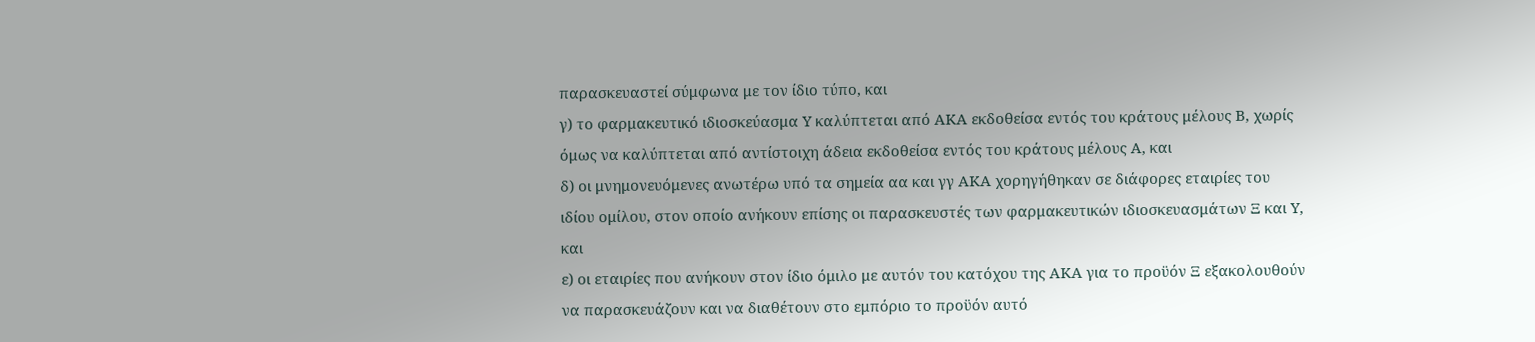παρασκευαστεί σύμφωνα με τον ίδιο τύπο, και
γ) το φαρμακευτικό ιδιοσκεύασμα Υ καλύπτεται από ΑΚΑ εκδοθείσα εντός του κράτους μέλους Β, χωρίς όμως να καλύπτεται από αντίστοιχη άδεια εκδοθείσα εντός του κράτους μέλους Α, και
δ) οι μνημονευόμενες ανωτέρω υπό τα σημεία αα και γγ ΑΚΑ χορηγήθηκαν σε διάφορες εταιρίες του ιδίου ομίλου, στον οποίο ανήκουν επίσης οι παρασκευστές των φαρμακευτικών ιδιοσκευασμάτων Ξ και Υ, και
ε) οι εταιρίες που ανήκουν στον ίδιο όμιλο με αυτόν του κατόχου της ΑΚΑ για το προϋόν Ξ εξακολουθούν να παρασκευάζουν και να διαθέτουν στο εμπόριο το προϋόν αυτό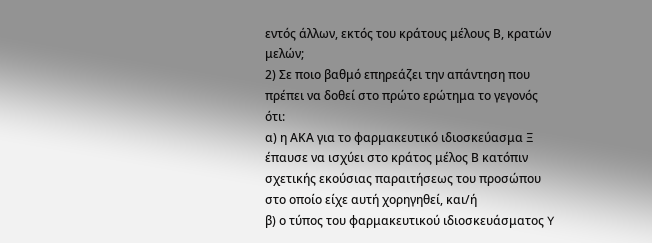εντός άλλων, εκτός του κράτους μέλους Β, κρατών μελών;
2) Σε ποιο βαθμό επηρεάζει την απάντηση που πρέπει να δοθεί στο πρώτο ερώτημα το γεγονός ότι:
α) η ΑΚΑ για το φαρμακευτικό ιδιοσκεύασμα Ξ έπαυσε να ισχύει στο κράτος μέλος Β κατόπιν σχετικής εκούσιας παραιτήσεως του προσώπου στο οποίο είχε αυτή χορηγηθεί, και/ή
β) ο τύπος του φαρμακευτικού ιδιοσκευάσματος Y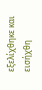εξελίχθηκε και εισήχθη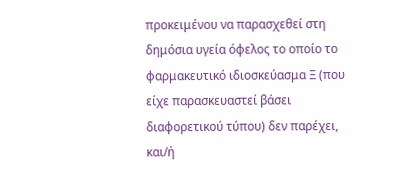προκειμένου να παρασχεθεί στη δημόσια υγεία όφελος το οποίο το φαρμακευτικό ιδιοσκεύασμα Ξ (που είχε παρασκευαστεί βάσει διαφορετικού τύπου) δεν παρέχει, και/ή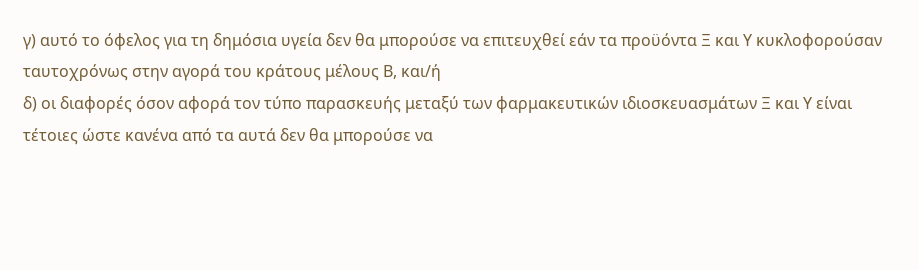γ) αυτό το όφελος για τη δημόσια υγεία δεν θα μπορούσε να επιτευχθεί εάν τα προϋόντα Ξ και Υ κυκλοφορούσαν ταυτοχρόνως στην αγορά του κράτους μέλους Β, και/ή
δ) οι διαφορές όσον αφορά τον τύπο παρασκευής μεταξύ των φαρμακευτικών ιδιοσκευασμάτων Ξ και Υ είναι τέτοιες ώστε κανένα από τα αυτά δεν θα μπορούσε να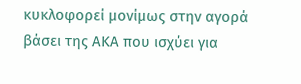κυκλοφορεί μονίμως στην αγορά βάσει της ΑΚΑ που ισχύει για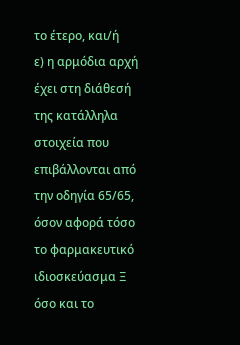το έτερο, και/ή
ε) η αρμόδια αρχή έχει στη διάθεσή της κατάλληλα στοιχεία που επιβάλλονται από την οδηγία 65/65, όσον αφορά τόσο το φαρμακευτικό ιδιοσκεύασμα Ξ όσο και το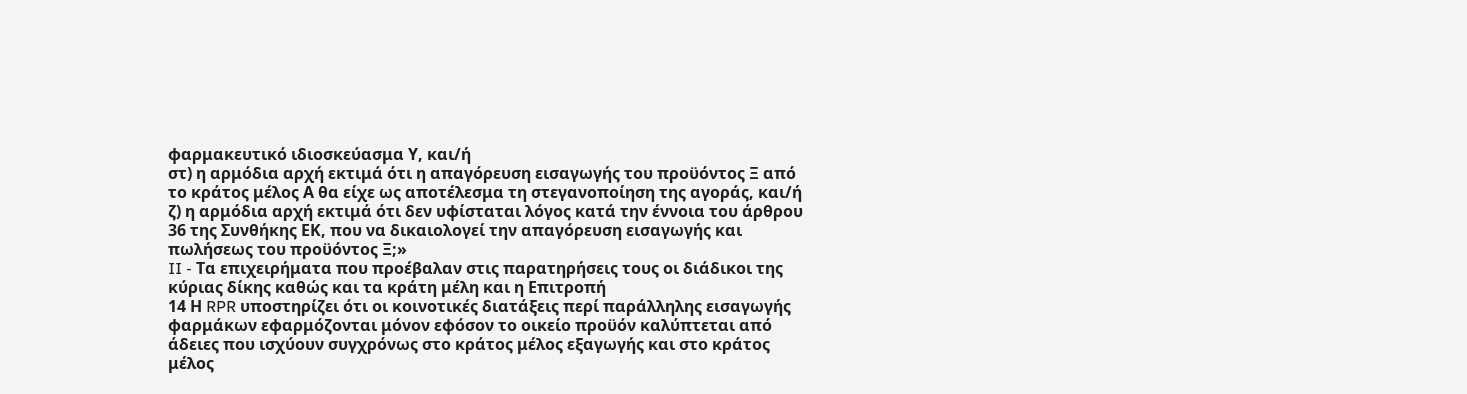φαρμακευτικό ιδιοσκεύασμα Υ, και/ή
στ) η αρμόδια αρχή εκτιμά ότι η απαγόρευση εισαγωγής του προϋόντος Ξ από το κράτος μέλος Α θα είχε ως αποτέλεσμα τη στεγανοποίηση της αγοράς, και/ή
ζ) η αρμόδια αρχή εκτιμά ότι δεν υφίσταται λόγος κατά την έννοια του άρθρου 36 της Συνθήκης ΕΚ, που να δικαιολογεί την απαγόρευση εισαγωγής και πωλήσεως του προϋόντος Ξ;»
II - Τα επιχειρήματα που προέβαλαν στις παρατηρήσεις τους οι διάδικοι της κύριας δίκης καθώς και τα κράτη μέλη και η Επιτροπή
14 Η RPR υποστηρίζει ότι οι κοινοτικές διατάξεις περί παράλληλης εισαγωγής φαρμάκων εφαρμόζονται μόνον εφόσον το οικείο προϋόν καλύπτεται από άδειες που ισχύουν συγχρόνως στο κράτος μέλος εξαγωγής και στο κράτος μέλος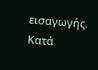εισαγωγής. Κατά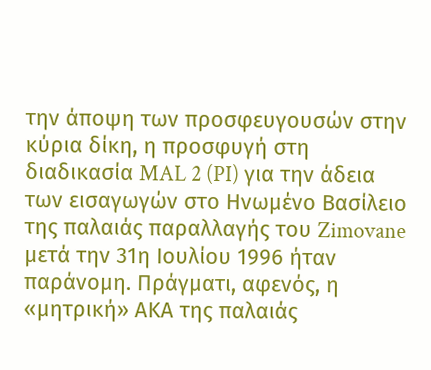την άποψη των προσφευγουσών στην κύρια δίκη, η προσφυγή στη διαδικασία MAL 2 (PI) για την άδεια των εισαγωγών στο Ηνωμένο Βασίλειο της παλαιάς παραλλαγής του Zimovane μετά την 31η Ιουλίου 1996 ήταν παράνομη. Πράγματι, αφενός, η «μητρική» ΑΚΑ της παλαιάς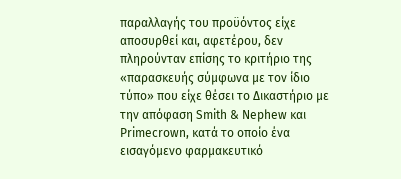παραλλαγής του προϋόντος είχε αποσυρθεί και, αφετέρου, δεν πληρούνταν επίσης το κριτήριο της «παρασκευής σύμφωνα με τον ίδιο τύπο» που είχε θέσει το Δικαστήριο με την απόφαση Smith & Nephew και Primecrown, κατά το οποίο ένα εισαγόμενο φαρμακευτικό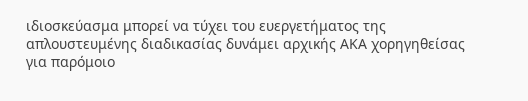ιδιοσκεύασμα μπορεί να τύχει του ευεργετήματος της απλουστευμένης διαδικασίας δυνάμει αρχικής ΑΚΑ χορηγηθείσας για παρόμοιο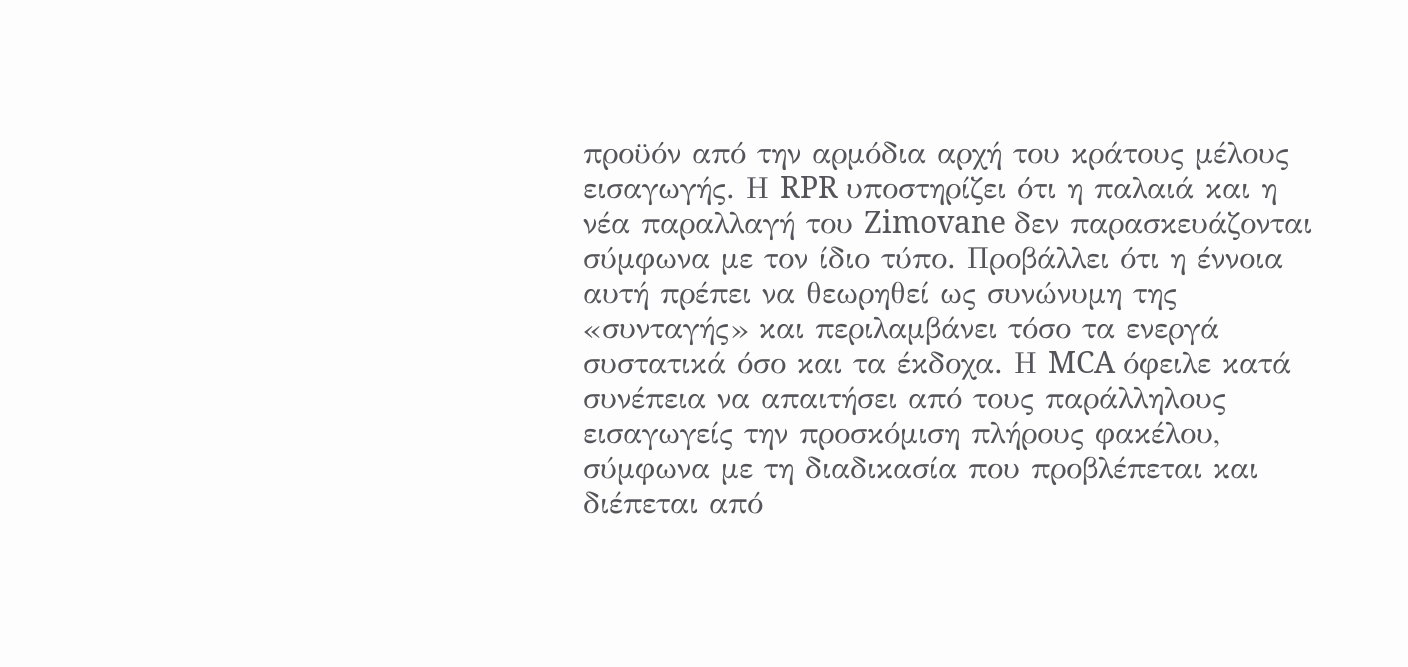προϋόν από την αρμόδια αρχή του κράτους μέλους εισαγωγής. Η RPR υποστηρίζει ότι η παλαιά και η νέα παραλλαγή του Zimovane δεν παρασκευάζονται σύμφωνα με τον ίδιο τύπο. Προβάλλει ότι η έννοια αυτή πρέπει να θεωρηθεί ως συνώνυμη της «συνταγής» και περιλαμβάνει τόσο τα ενεργά συστατικά όσο και τα έκδοχα. Η MCA όφειλε κατά συνέπεια να απαιτήσει από τους παράλληλους εισαγωγείς την προσκόμιση πλήρους φακέλου, σύμφωνα με τη διαδικασία που προβλέπεται και διέπεται από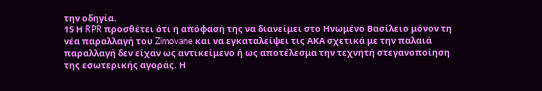την οδηγία.
15 Η RPR προσθέτει ότι η απόφασή της να διανείμει στο Ηνωμένο Βασίλειο μόνον τη νέα παραλλαγή του Zimovane και να εγκαταλείψει τις ΑΚΑ σχετικά με την παλαιά παραλλαγή δεν είχαν ως αντικείμενο ή ως αποτέλεσμα την τεχνητή στεγανοποίηση της εσωτερικής αγοράς. Η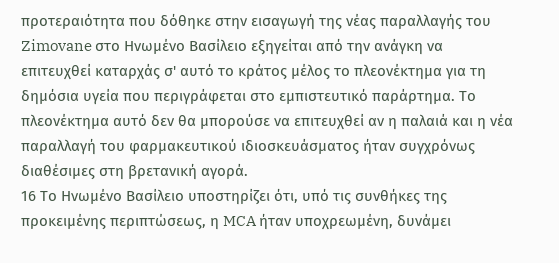προτεραιότητα που δόθηκε στην εισαγωγή της νέας παραλλαγής του Zimovane στο Ηνωμένο Βασίλειο εξηγείται από την ανάγκη να επιτευχθεί καταρχάς σ' αυτό το κράτος μέλος το πλεονέκτημα για τη δημόσια υγεία που περιγράφεται στο εμπιστευτικό παράρτημα. Το πλεονέκτημα αυτό δεν θα μπορούσε να επιτευχθεί αν η παλαιά και η νέα παραλλαγή του φαρμακευτικού ιδιοσκευάσματος ήταν συγχρόνως διαθέσιμες στη βρετανική αγορά.
16 Το Ηνωμένο Βασίλειο υποστηρίζει ότι, υπό τις συνθήκες της προκειμένης περιπτώσεως, η MCA ήταν υποχρεωμένη, δυνάμει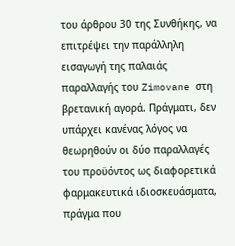του άρθρου 30 της Συνθήκης, να επιτρέψει την παράλληλη εισαγωγή της παλαιάς παραλλαγής του Zimovane στη βρετανική αγορά. Πράγματι, δεν υπάρχει κανένας λόγος να θεωρηθούν οι δύο παραλλαγές του προϋόντος ως διαφορετικά φαρμακευτικά ιδιοσκευάσματα, πράγμα που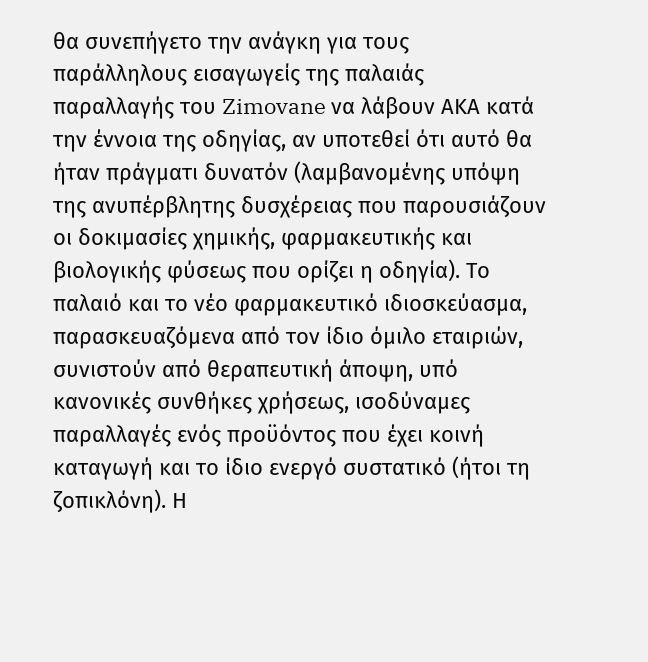θα συνεπήγετο την ανάγκη για τους παράλληλους εισαγωγείς της παλαιάς παραλλαγής του Zimovane να λάβουν ΑΚΑ κατά την έννοια της οδηγίας, αν υποτεθεί ότι αυτό θα ήταν πράγματι δυνατόν (λαμβανομένης υπόψη της ανυπέρβλητης δυσχέρειας που παρουσιάζουν οι δοκιμασίες χημικής, φαρμακευτικής και βιολογικής φύσεως που ορίζει η οδηγία). Το παλαιό και το νέο φαρμακευτικό ιδιοσκεύασμα, παρασκευαζόμενα από τον ίδιο όμιλο εταιριών, συνιστούν από θεραπευτική άποψη, υπό κανονικές συνθήκες χρήσεως, ισοδύναμες παραλλαγές ενός προϋόντος που έχει κοινή καταγωγή και το ίδιο ενεργό συστατικό (ήτοι τη ζοπικλόνη). Η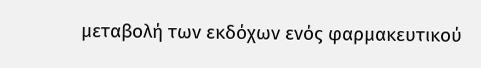μεταβολή των εκδόχων ενός φαρμακευτικού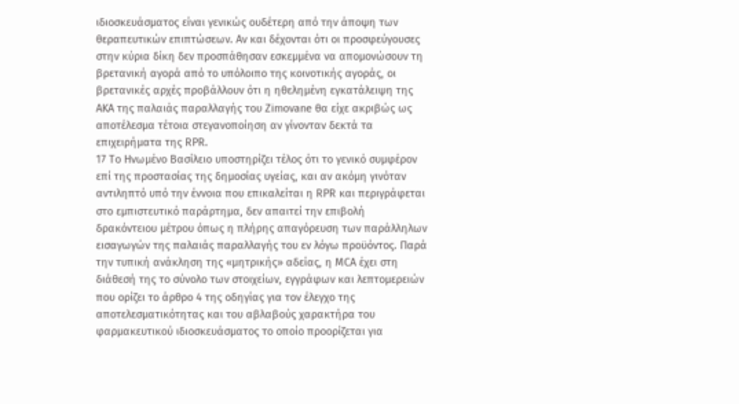ιδιοσκευάσματος είναι γενικώς ουδέτερη από την άποψη των θεραπευτικών επιπτώσεων. Αν και δέχονται ότι οι προσφεύγουσες στην κύρια δίκη δεν προσπάθησαν εσκεμμένα να απομονώσουν τη βρετανική αγορά από το υπόλοιπο της κοινοτικής αγοράς, οι βρετανικές αρχές προβάλλουν ότι η ηθελημένη εγκατάλειψη της ΑΚΑ της παλαιάς παραλλαγής του Zimovane θα είχε ακριβώς ως αποτέλεσμα τέτοια στεγανοποίηση αν γίνονταν δεκτά τα επιχειρήματα της RPR.
17 Το Ηνωμένο Βασίλειο υποστηρίζει τέλος ότι το γενικό συμφέρον επί της προστασίας της δημοσίας υγείας, και αν ακόμη γινόταν αντιληπτό υπό την έννοια που επικαλείται η RPR και περιγράφεται στο εμπιστευτικό παράρτημα, δεν απαιτεί την επιβολή δρακόντειου μέτρου όπως η πλήρης απαγόρευση των παράλληλων εισαγωγών της παλαιάς παραλλαγής του εν λόγω προϋόντος. Παρά την τυπική ανάκληση της «μητρικής» αδείας, η MCA έχει στη διάθεσή της το σύνολο των στοιχείων, εγγράφων και λεπτομερειών που ορίζει το άρθρο 4 της οδηγίας για τον έλεγχο της αποτελεσματικότητας και του αβλαβούς χαρακτήρα του φαρμακευτικού ιδιοσκευάσματος το οποίο προορίζεται για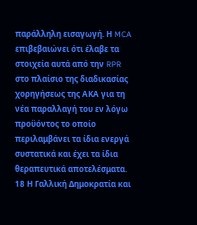παράλληλη εισαγωγή. Η MCA επιβεβαιώνει ότι έλαβε τα στοιχεία αυτά από την RPR στο πλαίσιο της διαδικασίας χορηγήσεως της ΑΚΑ για τη νέα παραλλαγή του εν λόγω προϋόντος το οποίο περιλαμβάνει τα ίδια ενεργά συστατικά και έχει τα ίδια θεραπευτικά αποτελέσματα.
18 Η Γαλλική Δημοκρατία και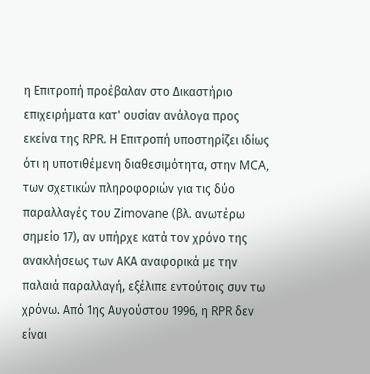η Επιτροπή προέβαλαν στο Δικαστήριο επιχειρήματα κατ' ουσίαν ανάλογα προς εκείνα της RPR. Η Επιτροπή υποστηρίζει ιδίως ότι η υποτιθέμενη διαθεσιμότητα, στην MCA, των σχετικών πληροφοριών για τις δύο παραλλαγές του Zimovane (βλ. ανωτέρω σημείο 17), αν υπήρχε κατά τον χρόνο της ανακλήσεως των ΑΚΑ αναφορικά με την παλαιά παραλλαγή, εξέλιπε εντούτοις συν τω χρόνω. Από 1ης Αυγούστου 1996, η RPR δεν είναι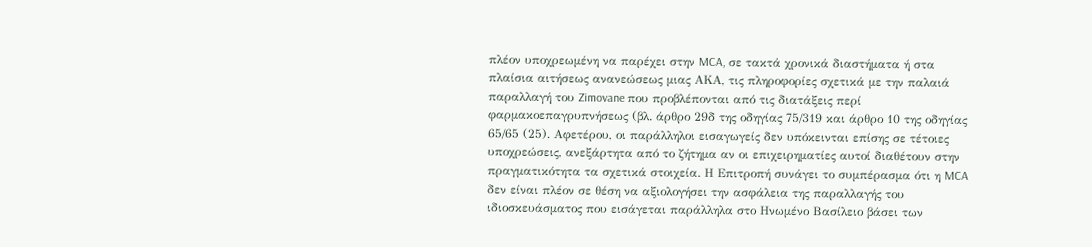πλέον υποχρεωμένη να παρέχει στην MCA, σε τακτά χρονικά διαστήματα ή στα πλαίσια αιτήσεως ανανεώσεως μιας ΑΚΑ, τις πληροφορίες σχετικά με την παλαιά παραλλαγή του Zimovane που προβλέπονται από τις διατάξεις περί φαρμακοεπαγρυπνήσεως (βλ. άρθρο 29δ της οδηγίας 75/319 και άρθρο 10 της οδηγίας 65/65 (25). Αφετέρου, οι παράλληλοι εισαγωγείς δεν υπόκεινται επίσης σε τέτοιες υποχρεώσεις, ανεξάρτητα από το ζήτημα αν οι επιχειρηματίες αυτοί διαθέτουν στην πραγματικότητα τα σχετικά στοιχεία. Η Επιτροπή συνάγει το συμπέρασμα ότι η MCA δεν είναι πλέον σε θέση να αξιολογήσει την ασφάλεια της παραλλαγής του ιδιοσκευάσματος που εισάγεται παράλληλα στο Ηνωμένο Βασίλειο βάσει των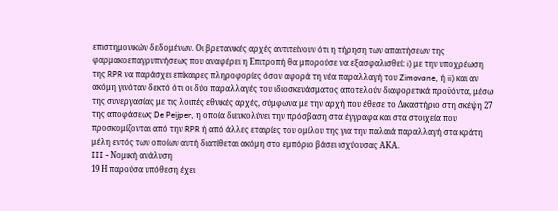επιστημονικών δεδομένων. Οι βρετανικές αρχές αντιτείνουν ότι η τήρηση των απαιτήσεων της φαρμακοεπαγρυπνήσεως που αναφέρει η Επιτροπή θα μπορούσε να εξασφαλισθεί: i) με την υποχρέωση της RPR να παράσχει επίκαιρες πληροφορίες όσον αφορά τη νέα παραλλαγή του Zimovane, ή ii) και αν ακόμη γινόταν δεκτό ότι οι δύο παραλλαγές του ιδιοσκευάσματος αποτελούν διαφορετικά προϋόντα, μέσω της συνεργασίας με τις λοιπές εθνικές αρχές, σύμφωνα με την αρχή που έθεσε το Δικαστήριο στη σκέψη 27 της αποφάσεως De Peijper, η οποία διευκολύνει την πρόσβαση στα έγγραφα και στα στοιχεία που προσκομίζονται από την RPR ή από άλλες εταιρίες του ομίλου της για την παλαιά παραλλαγή στα κράτη μέλη εντός των οποίων αυτή διατίθεται ακόμη στο εμπόριο βάσει ισχύουσας ΑΚΑ.
III - Νομική ανάλυση
19 Η παρούσα υπόθεση έχει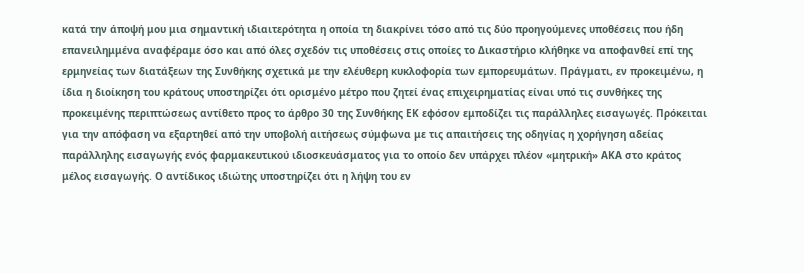κατά την άποψή μου μια σημαντική ιδιαιτερότητα η οποία τη διακρίνει τόσο από τις δύο προηγούμενες υποθέσεις που ήδη επανειλημμένα αναφέραμε όσο και από όλες σχεδόν τις υποθέσεις στις οποίες το Δικαστήριο κλήθηκε να αποφανθεί επί της ερμηνείας των διατάξεων της Συνθήκης σχετικά με την ελέυθερη κυκλοφορία των εμπορευμάτων. Πράγματι, εν προκειμένω, η ίδια η διοίκηση του κράτους υποστηρίζει ότι ορισμένο μέτρο που ζητεί ένας επιχειρηματίας είναι υπό τις συνθήκες της προκειμένης περιπτώσεως αντίθετο προς το άρθρο 30 της Συνθήκης ΕΚ εφόσον εμποδίζει τις παράλληλες εισαγωγές. Πρόκειται για την απόφαση να εξαρτηθεί από την υποβολή αιτήσεως σύμφωνα με τις απαιτήσεις της οδηγίας η χορήγηση αδείας παράλληλης εισαγωγής ενός φαρμακευτικού ιδιοσκευάσματος για το οποίο δεν υπάρχει πλέον «μητρική» ΑΚΑ στο κράτος μέλος εισαγωγής. Ο αντίδικος ιδιώτης υποστηρίζει ότι η λήψη του εν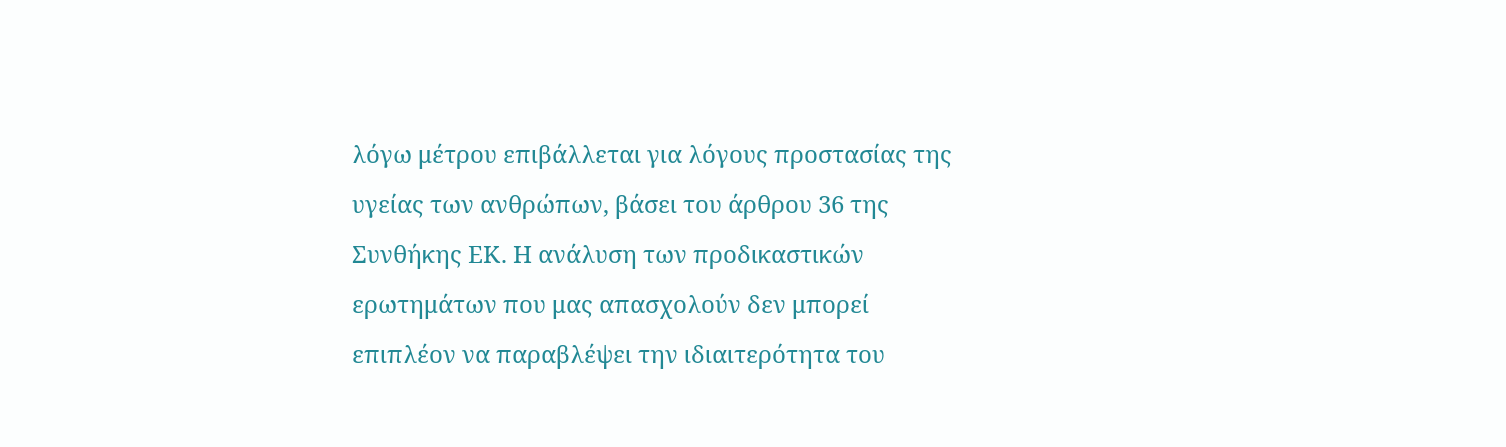λόγω μέτρου επιβάλλεται για λόγους προστασίας της υγείας των ανθρώπων, βάσει του άρθρου 36 της Συνθήκης ΕΚ. Η ανάλυση των προδικαστικών ερωτημάτων που μας απασχολούν δεν μπορεί επιπλέον να παραβλέψει την ιδιαιτερότητα του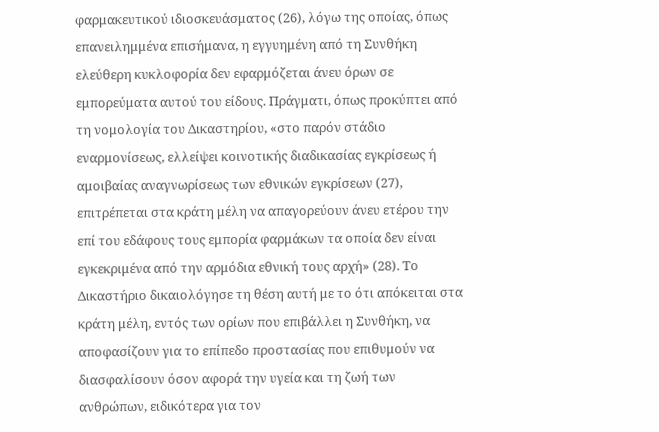φαρμακευτικού ιδιοσκευάσματος (26), λόγω της οποίας, όπως επανειλημμένα επισήμανα, η εγγυημένη από τη Συνθήκη ελεύθερη κυκλοφορία δεν εφαρμόζεται άνευ όρων σε εμπορεύματα αυτού του είδους. Πράγματι, όπως προκύπτει από τη νομολογία του Δικαστηρίου, «στο παρόν στάδιο εναρμονίσεως, ελλείψει κοινοτικής διαδικασίας εγκρίσεως ή αμοιβαίας αναγνωρίσεως των εθνικών εγκρίσεων (27), επιτρέπεται στα κράτη μέλη να απαγορεύουν άνευ ετέρου την επί του εδάφους τους εμπορία φαρμάκων τα οποία δεν είναι εγκεκριμένα από την αρμόδια εθνική τους αρχή» (28). Το Δικαστήριο δικαιολόγησε τη θέση αυτή με το ότι απόκειται στα κράτη μέλη, εντός των ορίων που επιβάλλει η Συνθήκη, να αποφασίζουν για το επίπεδο προστασίας που επιθυμούν να διασφαλίσουν όσον αφορά την υγεία και τη ζωή των ανθρώπων, ειδικότερα για τον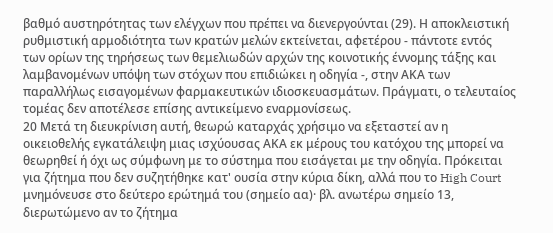βαθμό αυστηρότητας των ελέγχων που πρέπει να διενεργούνται (29). Η αποκλειστική ρυθμιστική αρμοδιότητα των κρατών μελών εκτείνεται, αφετέρου - πάντοτε εντός των ορίων της τηρήσεως των θεμελιωδών αρχών της κοινοτικής έννομης τάξης και λαμβανομένων υπόψη των στόχων που επιδιώκει η οδηγία -, στην ΑΚΑ των παραλλήλως εισαγομένων φαρμακευτικών ιδιοσκευασμάτων. Πράγματι, ο τελευταίος τομέας δεν αποτέλεσε επίσης αντικείμενο εναρμονίσεως.
20 Μετά τη διευκρίνιση αυτή, θεωρώ καταρχάς χρήσιμο να εξεταστεί αν η οικειοθελής εγκατάλειψη μιας ισχύουσας ΑΚΑ εκ μέρους του κατόχου της μπορεί να θεωρηθεί ή όχι ως σύμφωνη με το σύστημα που εισάγεται με την οδηγία. Πρόκειται για ζήτημα που δεν συζητήθηκε κατ' ουσία στην κύρια δίκη, αλλά που το High Court μνημόνευσε στο δεύτερο ερώτημά του (σημείο αα)· βλ. ανωτέρω σημείο 13, διερωτώμενο αν το ζήτημα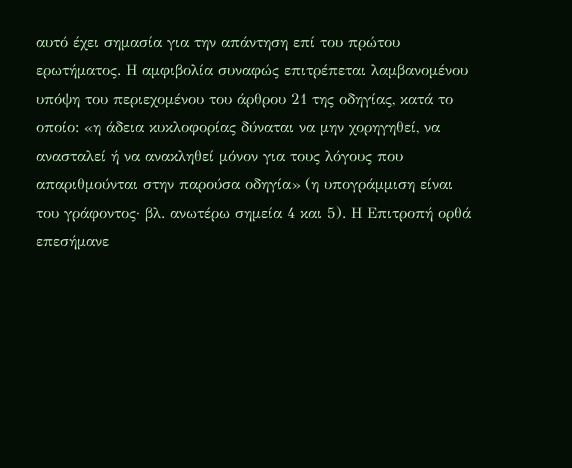αυτό έχει σημασία για την απάντηση επί του πρώτου ερωτήματος. Η αμφιβολία συναφώς επιτρέπεται λαμβανομένου υπόψη του περιεχομένου του άρθρου 21 της οδηγίας, κατά το οποίο: «η άδεια κυκλοφορίας δύναται να μην χορηγηθεί, να ανασταλεί ή να ανακληθεί μόνον για τους λόγους που απαριθμούνται στην παρούσα οδηγία» (η υπογράμμιση είναι του γράφοντος· βλ. ανωτέρω σημεία 4 και 5). Η Επιτροπή ορθά επεσήμανε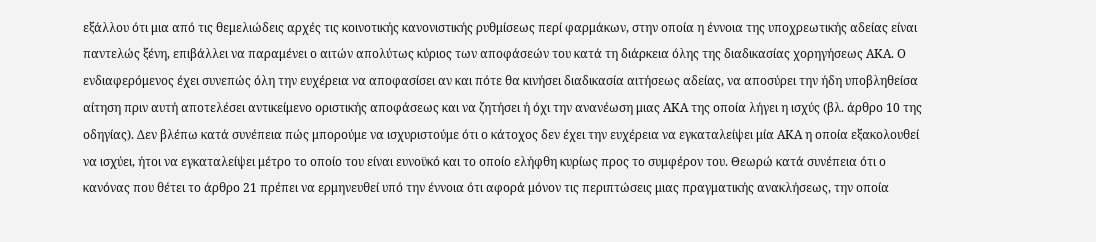εξάλλου ότι μια από τις θεμελιώδεις αρχές τις κοινοτικής κανονιστικής ρυθμίσεως περί φαρμάκων, στην οποία η έννοια της υποχρεωτικής αδείας είναι παντελώς ξένη, επιβάλλει να παραμένει ο αιτών απολύτως κύριος των αποφάσεών του κατά τη διάρκεια όλης της διαδικασίας χορηγήσεως ΑΚΑ. Ο ενδιαφερόμενος έχει συνεπώς όλη την ευχέρεια να αποφασίσει αν και πότε θα κινήσει διαδικασία αιτήσεως αδείας, να αποσύρει την ήδη υποβληθείσα αίτηση πριν αυτή αποτελέσει αντικείμενο οριστικής αποφάσεως και να ζητήσει ή όχι την ανανέωση μιας ΑΚΑ της οποία λήγει η ισχύς (βλ. άρθρο 10 της οδηγίας). Δεν βλέπω κατά συνέπεια πώς μπορούμε να ισχυριστούμε ότι ο κάτοχος δεν έχει την ευχέρεια να εγκαταλείψει μία ΑΚΑ η οποία εξακολουθεί να ισχύει, ήτοι να εγκαταλείψει μέτρο το οποίο του είναι ευνοϋκό και το οποίο ελήφθη κυρίως προς το συμφέρον του. Θεωρώ κατά συνέπεια ότι ο κανόνας που θέτει το άρθρο 21 πρέπει να ερμηνευθεί υπό την έννοια ότι αφορά μόνον τις περιπτώσεις μιας πραγματικής ανακλήσεως, την οποία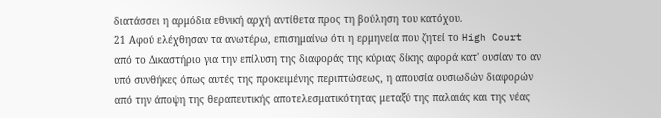διατάσσει η αρμόδια εθνική αρχή αντίθετα προς τη βούληση του κατόχου.
21 Αφού ελέχθησαν τα ανωτέρω, επισημαίνω ότι η ερμηνεία που ζητεί το High Court από το Δικαστήριο για την επίλυση της διαφοράς της κύριας δίκης αφορά κατ' ουσίαν το αν υπό συνθήκες όπως αυτές της προκειμένης περιπτώσεως, η απουσία ουσιωδών διαφορών από την άποψη της θεραπευτικής αποτελεσματικότητας μεταξύ της παλαιάς και της νέας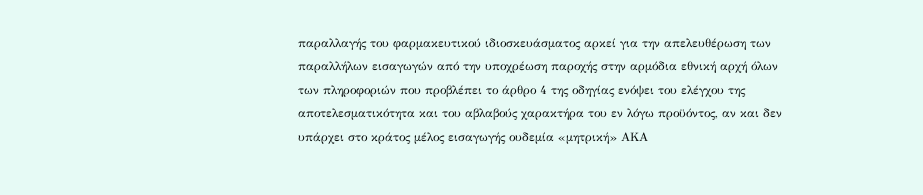παραλλαγής του φαρμακευτικού ιδιοσκευάσματος αρκεί για την απελευθέρωση των παραλλήλων εισαγωγών από την υποχρέωση παροχής στην αρμόδια εθνική αρχή όλων των πληροφοριών που προβλέπει το άρθρο 4 της οδηγίας ενόψει του ελέγχου της αποτελεσματικότητα και του αβλαβούς χαρακτήρα του εν λόγω προϋόντος, αν και δεν υπάρχει στο κράτος μέλος εισαγωγής ουδεμία «μητρική» ΑΚΑ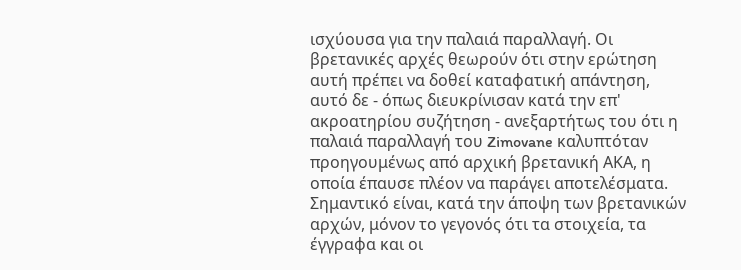ισχύουσα για την παλαιά παραλλαγή. Οι βρετανικές αρχές θεωρούν ότι στην ερώτηση αυτή πρέπει να δοθεί καταφατική απάντηση, αυτό δε - όπως διευκρίνισαν κατά την επ' ακροατηρίου συζήτηση - ανεξαρτήτως του ότι η παλαιά παραλλαγή του Zimovane καλυπτόταν προηγουμένως από αρχική βρετανική ΑΚΑ, η οποία έπαυσε πλέον να παράγει αποτελέσματα. Σημαντικό είναι, κατά την άποψη των βρετανικών αρχών, μόνον το γεγονός ότι τα στοιχεία, τα έγγραφα και οι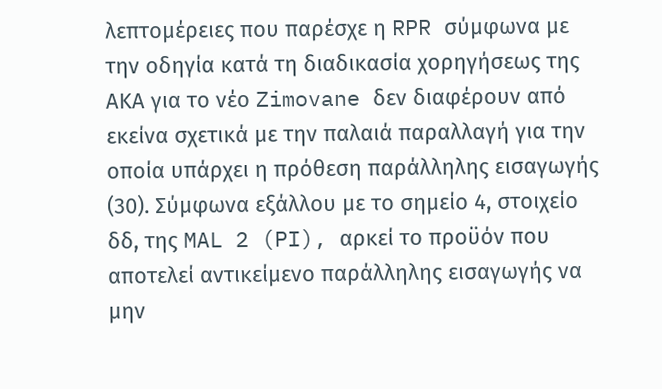λεπτομέρειες που παρέσχε η RPR σύμφωνα με την οδηγία κατά τη διαδικασία χορηγήσεως της ΑΚΑ για το νέο Zimovane δεν διαφέρουν από εκείνα σχετικά με την παλαιά παραλλαγή για την οποία υπάρχει η πρόθεση παράλληλης εισαγωγής (30). Σύμφωνα εξάλλου με το σημείο 4, στοιχείο δδ, της MAL 2 (PI), αρκεί το προϋόν που αποτελεί αντικείμενο παράλληλης εισαγωγής να μην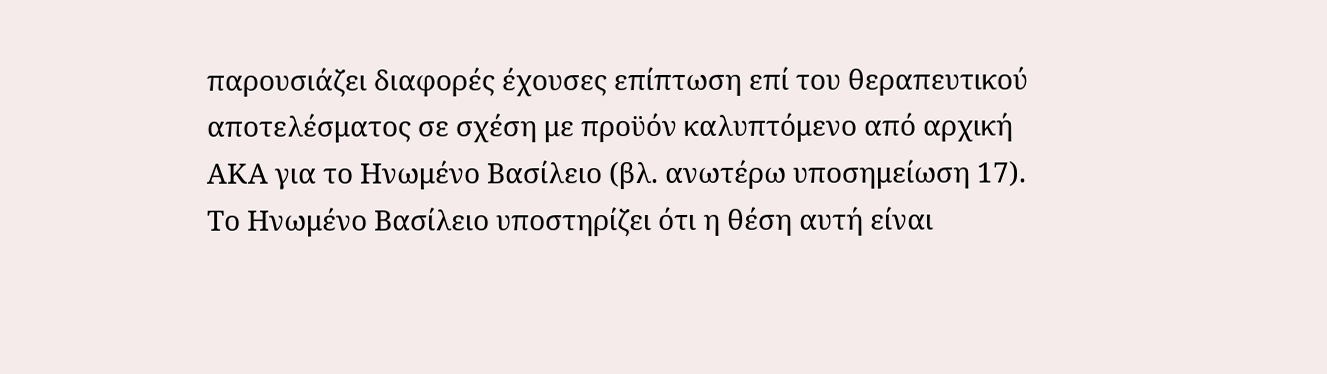παρουσιάζει διαφορές έχουσες επίπτωση επί του θεραπευτικού αποτελέσματος σε σχέση με προϋόν καλυπτόμενο από αρχική ΑΚΑ για το Ηνωμένο Βασίλειο (βλ. ανωτέρω υποσημείωση 17). Το Ηνωμένο Βασίλειο υποστηρίζει ότι η θέση αυτή είναι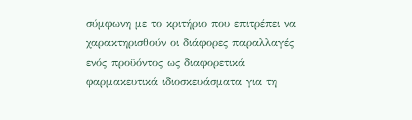σύμφωνη με το κριτήριο που επιτρέπει να χαρακτηρισθούν οι διάφορες παραλλαγές ενός προϋόντος ως διαφορετικά φαρμακευτικά ιδιοσκευάσματα για τη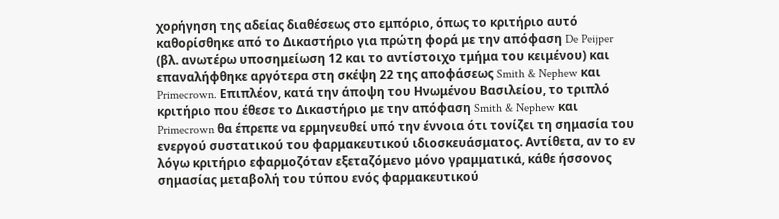χορήγηση της αδείας διαθέσεως στο εμπόριο, όπως το κριτήριο αυτό καθορίσθηκε από το Δικαστήριο για πρώτη φορά με την απόφαση De Peijper (βλ. ανωτέρω υποσημείωση 12 και το αντίστοιχο τμήμα του κειμένου) και επαναλήφθηκε αργότερα στη σκέψη 22 της αποφάσεως Smith & Nephew και Primecrown. Επιπλέον, κατά την άποψη του Ηνωμένου Βασιλείου, το τριπλό κριτήριο που έθεσε το Δικαστήριο με την απόφαση Smith & Nephew και Primecrown θα έπρεπε να ερμηνευθεί υπό την έννοια ότι τονίζει τη σημασία του ενεργού συστατικού του φαρμακευτικού ιδιοσκευάσματος. Αντίθετα, αν το εν λόγω κριτήριο εφαρμοζόταν εξεταζόμενο μόνο γραμματικά, κάθε ήσσονος σημασίας μεταβολή του τύπου ενός φαρμακευτικού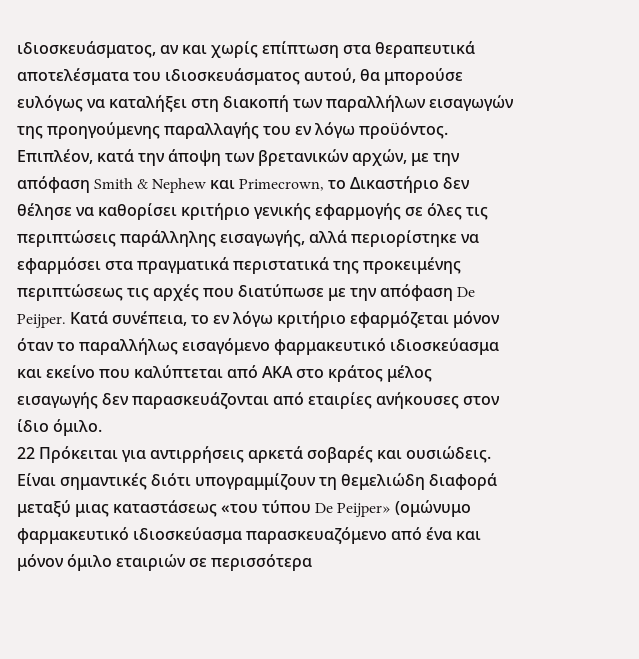ιδιοσκευάσματος, αν και χωρίς επίπτωση στα θεραπευτικά αποτελέσματα του ιδιοσκευάσματος αυτού, θα μπορούσε ευλόγως να καταλήξει στη διακοπή των παραλλήλων εισαγωγών της προηγούμενης παραλλαγής του εν λόγω προϋόντος. Επιπλέον, κατά την άποψη των βρετανικών αρχών, με την απόφαση Smith & Nephew και Primecrown, το Δικαστήριο δεν θέλησε να καθορίσει κριτήριο γενικής εφαρμογής σε όλες τις περιπτώσεις παράλληλης εισαγωγής, αλλά περιορίστηκε να εφαρμόσει στα πραγματικά περιστατικά της προκειμένης περιπτώσεως τις αρχές που διατύπωσε με την απόφαση De Peijper. Κατά συνέπεια, το εν λόγω κριτήριο εφαρμόζεται μόνον όταν το παραλλήλως εισαγόμενο φαρμακευτικό ιδιοσκεύασμα και εκείνο που καλύπτεται από ΑΚΑ στο κράτος μέλος εισαγωγής δεν παρασκευάζονται από εταιρίες ανήκουσες στον ίδιο όμιλο.
22 Πρόκειται για αντιρρήσεις αρκετά σοβαρές και ουσιώδεις. Είναι σημαντικές διότι υπογραμμίζουν τη θεμελιώδη διαφορά μεταξύ μιας καταστάσεως «του τύπου De Peijper» (ομώνυμο φαρμακευτικό ιδιοσκεύασμα παρασκευαζόμενο από ένα και μόνον όμιλο εταιριών σε περισσότερα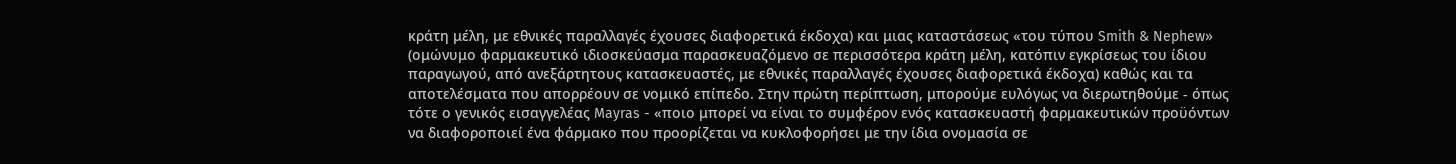κράτη μέλη, με εθνικές παραλλαγές έχουσες διαφορετικά έκδοχα) και μιας καταστάσεως «του τύπου Smith & Nephew» (ομώνυμο φαρμακευτικό ιδιοσκεύασμα παρασκευαζόμενο σε περισσότερα κράτη μέλη, κατόπιν εγκρίσεως του ίδιου παραγωγού, από ανεξάρτητους κατασκευαστές, με εθνικές παραλλαγές έχουσες διαφορετικά έκδοχα) καθώς και τα αποτελέσματα που απορρέουν σε νομικό επίπεδο. Στην πρώτη περίπτωση, μπορούμε ευλόγως να διερωτηθούμε - όπως τότε ο γενικός εισαγγελέας Mayras - «ποιο μπορεί να είναι το συμφέρον ενός κατασκευαστή φαρμακευτικών προϋόντων να διαφοροποιεί ένα φάρμακο που προορίζεται να κυκλοφορήσει με την ίδια ονομασία σε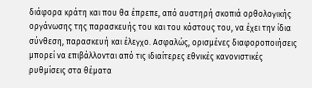διάφορα κράτη και που θα έπρεπε, από αυστηρή σκοπιά ορθολογικής οργάνωσης της παρασκευής του και του κόστους του, να έχει την ίδια σύνθεση, παρασκευή και έλεγχο. Ασφαλώς, ορισμένες διαφοροποιήσεις μπορεί να επιβάλλονται από τις ιδιαίτερες εθνικές κανονιστικές ρυθμίσεις στα θέματα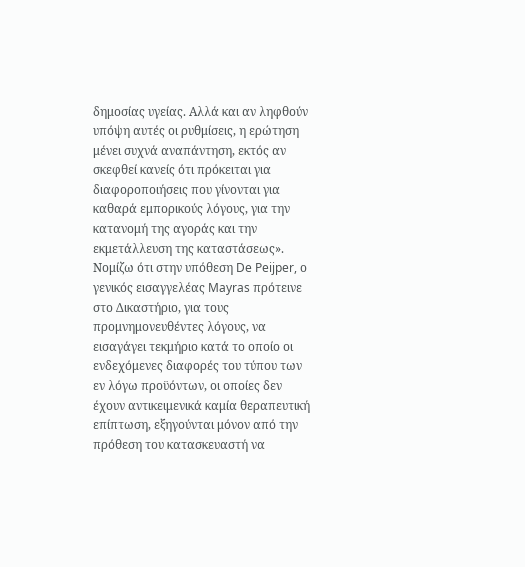δημοσίας υγείας. Αλλά και αν ληφθούν υπόψη αυτές οι ρυθμίσεις, η ερώτηση μένει συχνά αναπάντηση, εκτός αν σκεφθεί κανείς ότι πρόκειται για διαφοροποιήσεις που γίνονται για καθαρά εμπορικούς λόγους, για την κατανομή της αγοράς και την εκμετάλλευση της καταστάσεως». Νομίζω ότι στην υπόθεση De Peijper, ο γενικός εισαγγελέας Mayras πρότεινε στο Δικαστήριο, για τους προμνημονευθέντες λόγους, να εισαγάγει τεκμήριο κατά το οποίο οι ενδεχόμενες διαφορές του τύπου των εν λόγω προϋόντων, οι οποίες δεν έχουν αντικειμενικά καμία θεραπευτική επίπτωση, εξηγούνται μόνον από την πρόθεση του κατασκευαστή να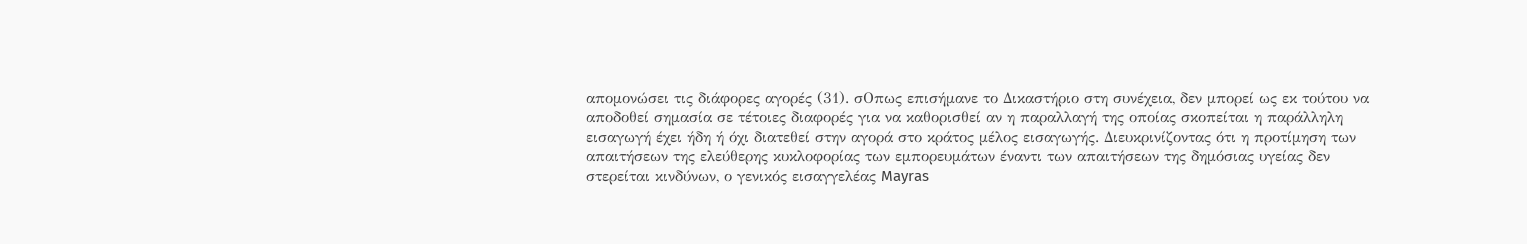απομονώσει τις διάφορες αγορές (31). σΟπως επισήμανε το Δικαστήριο στη συνέχεια, δεν μπορεί ως εκ τούτου να αποδοθεί σημασία σε τέτοιες διαφορές για να καθορισθεί αν η παραλλαγή της οποίας σκοπείται η παράλληλη εισαγωγή έχει ήδη ή όχι διατεθεί στην αγορά στο κράτος μέλος εισαγωγής. Διευκρινίζοντας ότι η προτίμηση των απαιτήσεων της ελεύθερης κυκλοφορίας των εμπορευμάτων έναντι των απαιτήσεων της δημόσιας υγείας δεν στερείται κινδύνων, ο γενικός εισαγγελέας Mayras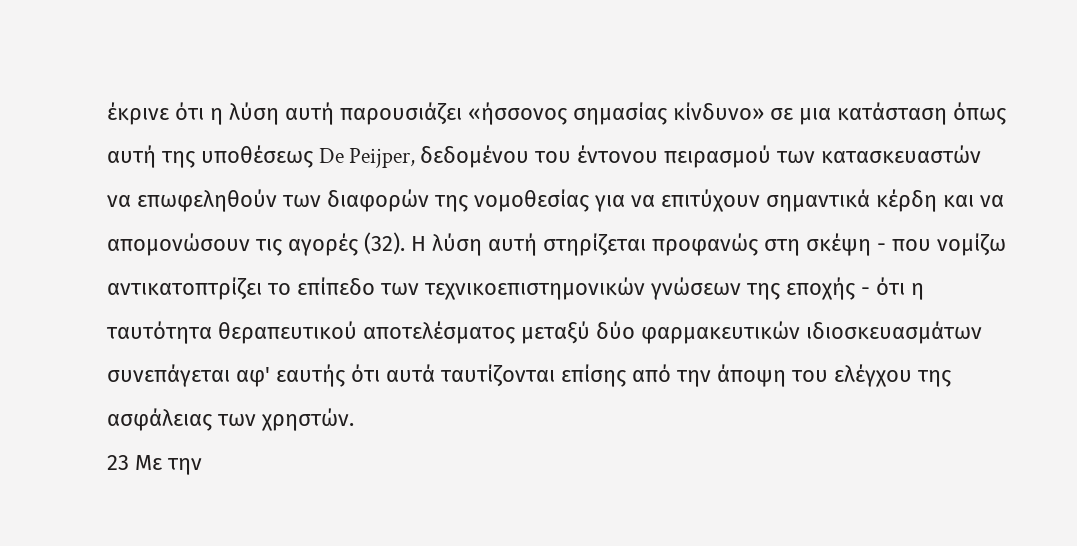έκρινε ότι η λύση αυτή παρουσιάζει «ήσσονος σημασίας κίνδυνο» σε μια κατάσταση όπως αυτή της υποθέσεως De Peijper, δεδομένου του έντονου πειρασμού των κατασκευαστών να επωφεληθούν των διαφορών της νομοθεσίας για να επιτύχουν σημαντικά κέρδη και να απομονώσουν τις αγορές (32). Η λύση αυτή στηρίζεται προφανώς στη σκέψη - που νομίζω αντικατοπτρίζει το επίπεδο των τεχνικοεπιστημονικών γνώσεων της εποχής - ότι η ταυτότητα θεραπευτικού αποτελέσματος μεταξύ δύο φαρμακευτικών ιδιοσκευασμάτων συνεπάγεται αφ' εαυτής ότι αυτά ταυτίζονται επίσης από την άποψη του ελέγχου της ασφάλειας των χρηστών.
23 Με την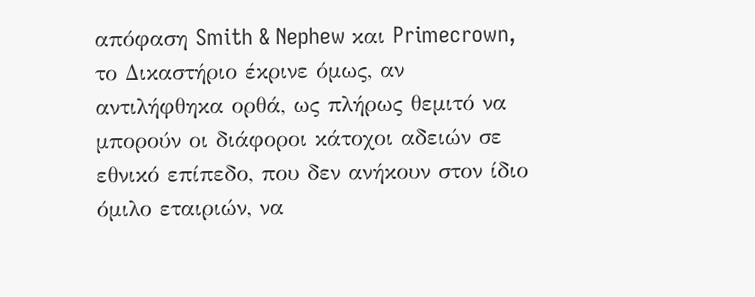απόφαση Smith & Nephew και Primecrown, το Δικαστήριο έκρινε όμως, αν αντιλήφθηκα ορθά, ως πλήρως θεμιτό να μπορούν οι διάφοροι κάτοχοι αδειών σε εθνικό επίπεδο, που δεν ανήκουν στον ίδιο όμιλο εταιριών, να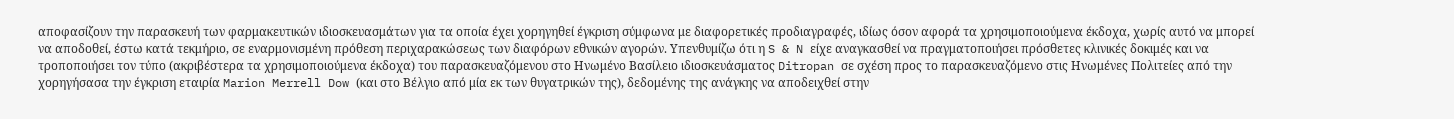αποφασίζουν την παρασκευή των φαρμακευτικών ιδιοσκευασμάτων για τα οποία έχει χορηγηθεί έγκριση σύμφωνα με διαφορετικές προδιαγραφές, ιδίως όσον αφορά τα χρησιμοποιούμενα έκδοχα, χωρίς αυτό να μπορεί να αποδοθεί, έστω κατά τεκμήριο, σε εναρμονισμένη πρόθεση περιχαρακώσεως των διαφόρων εθνικών αγορών. Υπενθυμίζω ότι η S & N είχε αναγκασθεί να πραγματοποιήσει πρόσθετες κλινικές δοκιμές και να τροποποιήσει τον τύπο (ακριβέστερα τα χρησιμοποιούμενα έκδοχα) του παρασκευαζόμενου στο Ηνωμένο Βασίλειο ιδιοσκευάσματος Ditropan σε σχέση προς το παρασκευαζόμενο στις Ηνωμένες Πολιτείες από την χορηγήσασα την έγκριση εταιρία Marion Merrell Dow (και στο Βέλγιο από μία εκ των θυγατρικών της), δεδομένης της ανάγκης να αποδειχθεί στην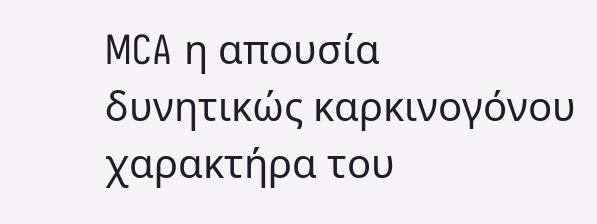MCA η απουσία δυνητικώς καρκινογόνου χαρακτήρα του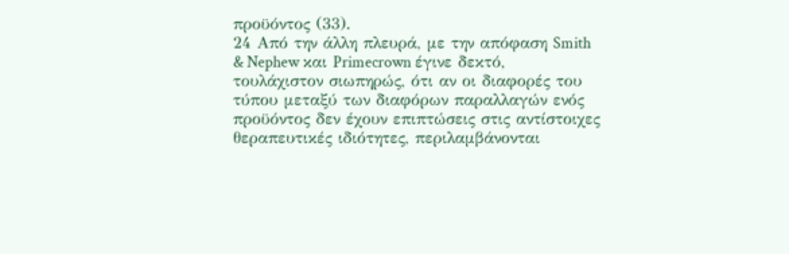προϋόντος (33).
24 Από την άλλη πλευρά, με την απόφαση Smith & Nephew και Primecrown έγινε δεκτό, τουλάχιστον σιωπηρώς, ότι αν οι διαφορές του τύπου μεταξύ των διαφόρων παραλλαγών ενός προϋόντος δεν έχουν επιπτώσεις στις αντίστοιχες θεραπευτικές ιδιότητες, περιλαμβάνονται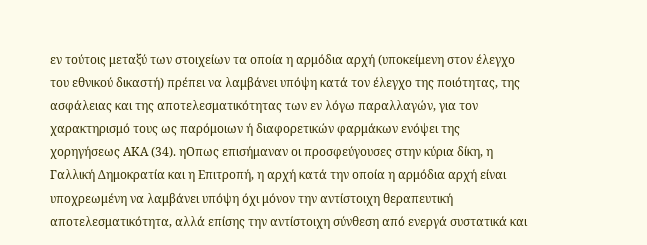εν τούτοις μεταξύ των στοιχείων τα οποία η αρμόδια αρχή (υποκείμενη στον έλεγχο του εθνικού δικαστή) πρέπει να λαμβάνει υπόψη κατά τον έλεγχο της ποιότητας, της ασφάλειας και της αποτελεσματικότητας των εν λόγω παραλλαγών, για τον χαρακτηρισμό τους ως παρόμοιων ή διαφορετικών φαρμάκων ενόψει της χορηγήσεως ΑΚΑ (34). ηΟπως επισήμαναν οι προσφεύγουσες στην κύρια δίκη, η Γαλλική Δημοκρατία και η Επιτροπή, η αρχή κατά την οποία η αρμόδια αρχή είναι υποχρεωμένη να λαμβάνει υπόψη όχι μόνον την αντίστοιχη θεραπευτική αποτελεσματικότητα, αλλά επίσης την αντίστοιχη σύνθεση από ενεργά συστατικά και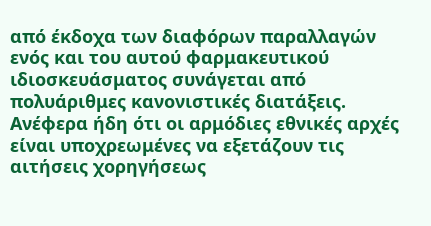από έκδοχα των διαφόρων παραλλαγών ενός και του αυτού φαρμακευτικού ιδιοσκευάσματος συνάγεται από πολυάριθμες κανονιστικές διατάξεις. Ανέφερα ήδη ότι οι αρμόδιες εθνικές αρχές είναι υποχρεωμένες να εξετάζουν τις αιτήσεις χορηγήσεως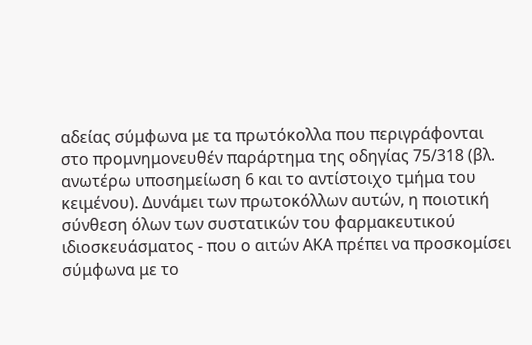αδείας σύμφωνα με τα πρωτόκολλα που περιγράφονται στο προμνημονευθέν παράρτημα της οδηγίας 75/318 (βλ. ανωτέρω υποσημείωση 6 και το αντίστοιχο τμήμα του κειμένου). Δυνάμει των πρωτοκόλλων αυτών, η ποιοτική σύνθεση όλων των συστατικών του φαρμακευτικού ιδιοσκευάσματος - που ο αιτών ΑΚΑ πρέπει να προσκομίσει σύμφωνα με το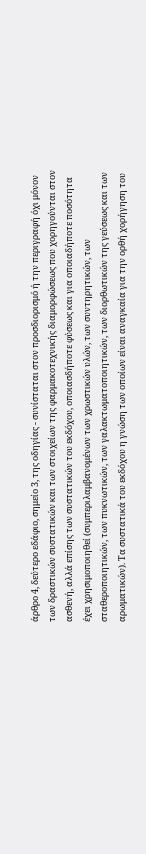άρθρο 4, δεύτερο εδάφιο, σημείο 3, της οδηγίας - συνίσταται στον προσδιορισμό ή την περιγραφή όχι μόνον των δραστικών συστατικών και των στοιχείων της φαρμακοτεχνικής διαμορφώσεως που χορηγούνται στον ασθενή, αλλά επίσης των συστατικών του εκδόχου, οποιασδήποτε φύσεως και για οποιαδήποτε ποσότητα έχει χρησιμοποιηθεί (συμπεριλαμβανομένων των χρωστικών υλών, των συντηρητικών, των σταθεροποιητικών, των πυκνωτικών, των γαλακτωματοποιητικών, των διορθωτικών της γεύσεως και των αρωματικών). Τα συστατικά του εκδόχου η γνώση των οποίων είναι αναγκαία για την ορθή χορήγηση του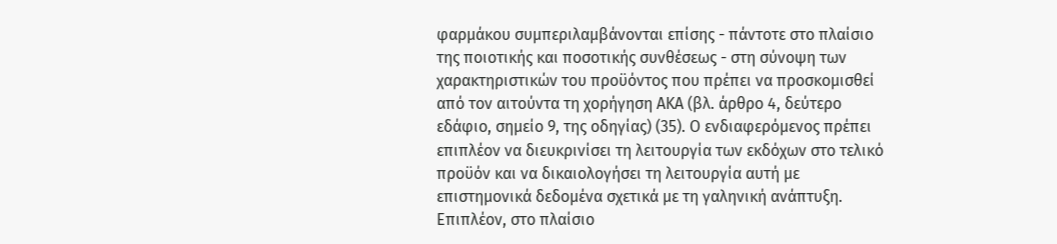φαρμάκου συμπεριλαμβάνονται επίσης - πάντοτε στο πλαίσιο της ποιοτικής και ποσοτικής συνθέσεως - στη σύνοψη των χαρακτηριστικών του προϋόντος που πρέπει να προσκομισθεί από τον αιτούντα τη χορήγηση ΑΚΑ (βλ. άρθρο 4, δεύτερο εδάφιο, σημείο 9, της οδηγίας) (35). Ο ενδιαφερόμενος πρέπει επιπλέον να διευκρινίσει τη λειτουργία των εκδόχων στο τελικό προϋόν και να δικαιολογήσει τη λειτουργία αυτή με επιστημονικά δεδομένα σχετικά με τη γαληνική ανάπτυξη. Επιπλέον, στο πλαίσιο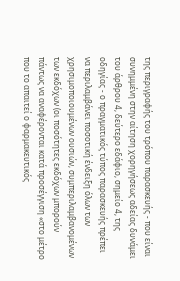της περιγραφής του τρόπου παρασκευής - που είναι συνημμένη στην αίτηση χορηγήσεως αδείας δυνάμει του άρθρου 4, δεύτερο εδάφιο, σημείο 4, της οδηγίας - ο πραγματικός τύπος παρασκευής πρέπει να περιλαμβάνει ποσοτική ένδειξη όλων των χρησιμοποιουμένων ουσιών, συμπεριλαμβανομένων των εκδόχων (οι ποσότητες εκδόχων μπορούν πάντως να αναφέρονται κατά προσέγγιση «στο μέτρο που το απαιτεί ο φαρμακευτικός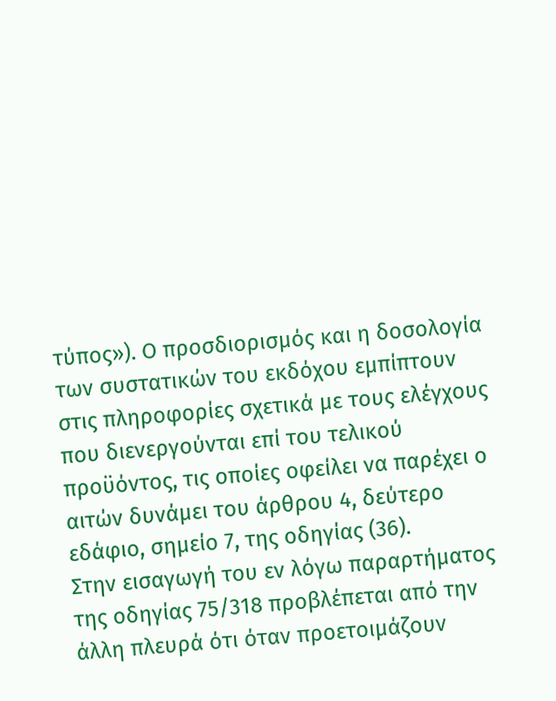τύπος»). Ο προσδιορισμός και η δοσολογία των συστατικών του εκδόχου εμπίπτουν στις πληροφορίες σχετικά με τους ελέγχους που διενεργούνται επί του τελικού προϋόντος, τις οποίες οφείλει να παρέχει ο αιτών δυνάμει του άρθρου 4, δεύτερο εδάφιο, σημείο 7, της οδηγίας (36).
Στην εισαγωγή του εν λόγω παραρτήματος της οδηγίας 75/318 προβλέπεται από την άλλη πλευρά ότι όταν προετοιμάζουν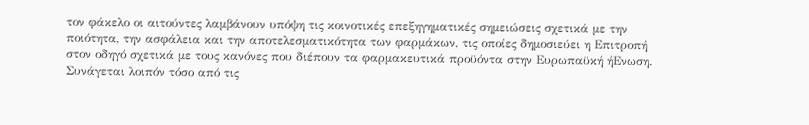τον φάκελο οι αιτούντες λαμβάνουν υπόψη τις κοινοτικές επεξηγηματικές σημειώσεις σχετικά με την ποιότητα, την ασφάλεια και την αποτελεσματικότητα των φαρμάκων, τις οποίες δημοσιεύει η Επιτροπή στον οδηγό σχετικά με τους κανόνες που διέπουν τα φαρμακευτικά προϋόντα στην Ευρωπαϋκή ήΕνωση. Συνάγεται λοιπόν τόσο από τις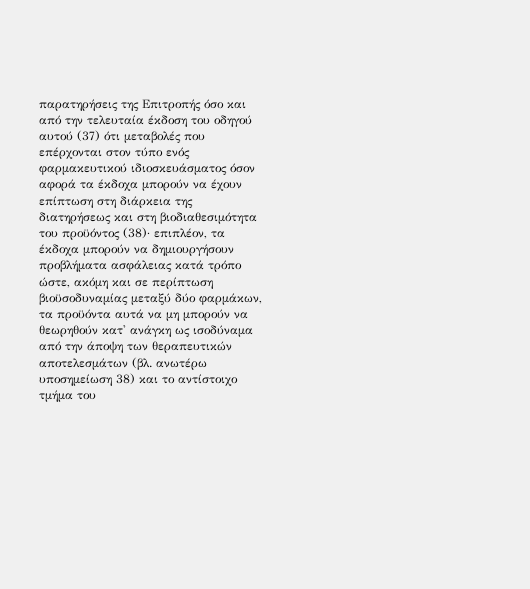παρατηρήσεις της Επιτροπής όσο και από την τελευταία έκδοση του οδηγού αυτού (37) ότι μεταβολές που επέρχονται στον τύπο ενός φαρμακευτικού ιδιοσκευάσματος όσον αφορά τα έκδοχα μπορούν να έχουν επίπτωση στη διάρκεια της διατηρήσεως και στη βιοδιαθεσιμότητα του προϋόντος (38)· επιπλέον, τα έκδοχα μπορούν να δημιουργήσουν προβλήματα ασφάλειας κατά τρόπο ώστε, ακόμη και σε περίπτωση βιοϋσοδυναμίας μεταξύ δύο φαρμάκων, τα προϋόντα αυτά να μη μπορούν να θεωρηθούν κατ' ανάγκη ως ισοδύναμα από την άποψη των θεραπευτικών αποτελεσμάτων (βλ. ανωτέρω υποσημείωση 38) και το αντίστοιχο τμήμα του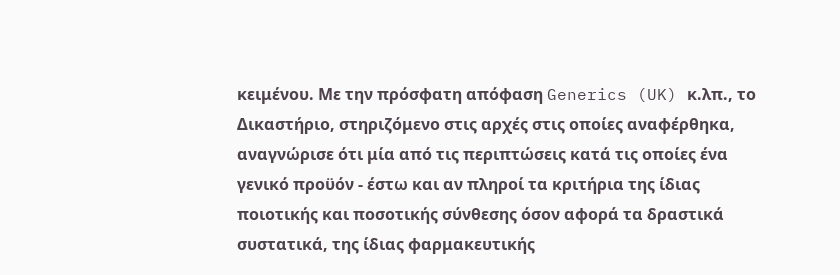κειμένου. Με την πρόσφατη απόφαση Generics (UK) κ.λπ., το Δικαστήριο, στηριζόμενο στις αρχές στις οποίες αναφέρθηκα, αναγνώρισε ότι μία από τις περιπτώσεις κατά τις οποίες ένα γενικό προϋόν - έστω και αν πληροί τα κριτήρια της ίδιας ποιοτικής και ποσοτικής σύνθεσης όσον αφορά τα δραστικά συστατικά, της ίδιας φαρμακευτικής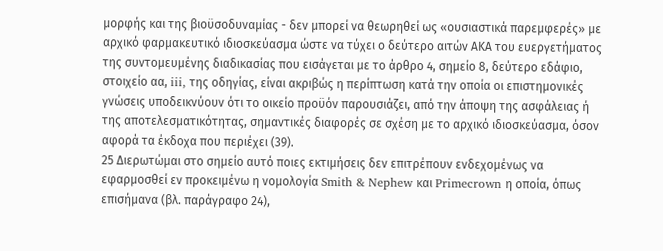μορφής και της βιοϋσοδυναμίας - δεν μπορεί να θεωρηθεί ως «ουσιαστικά παρεμφερές» με αρχικό φαρμακευτικό ιδιοσκεύασμα ώστε να τύχει ο δεύτερο αιτών ΑΚΑ του ευεργετήματος της συντομευμένης διαδικασίας που εισάγεται με το άρθρο 4, σημείο 8, δεύτερο εδάφιο, στοιχείο αα, iii, της οδηγίας, είναι ακριβώς η περίπτωση κατά την οποία οι επιστημονικές γνώσεις υποδεικνύουν ότι το οικείο προϋόν παρουσιάζει, από την άποψη της ασφάλειας ή της αποτελεσματικότητας, σημαντικές διαφορές σε σχέση με το αρχικό ιδιοσκεύασμα, όσον αφορά τα έκδοχα που περιέχει (39).
25 Διερωτώμαι στο σημείο αυτό ποιες εκτιμήσεις δεν επιτρέπουν ενδεχομένως να εφαρμοσθεί εν προκειμένω η νομολογία Smith & Nephew και Primecrown η οποία, όπως επισήμανα (βλ. παράγραφο 24),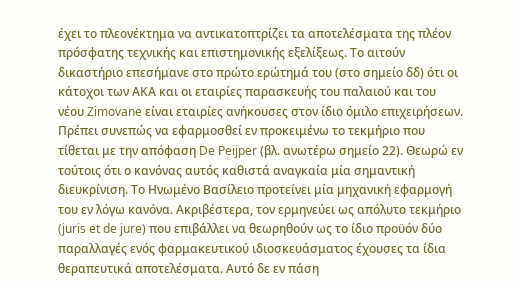έχει το πλεονέκτημα να αντικατοπτρίζει τα αποτελέσματα της πλέον πρόσφατης τεχνικής και επιστημονικής εξελίξεως. Το αιτούν δικαστήριο επεσήμανε στο πρώτο ερώτημά του (στο σημείο δδ) ότι οι κάτοχοι των ΑΚΑ και οι εταιρίες παρασκευής του παλαιού και του νέου Zimovane είναι εταιρίες ανήκουσες στον ίδιο όμιλο επιχειρήσεων. Πρέπει συνεπώς να εφαρμοσθεί εν προκειμένω το τεκμήριο που τίθεται με την απόφαση De Peijper (βλ. ανωτέρω σημείο 22). Θεωρώ εν τούτοις ότι ο κανόνας αυτός καθιστά αναγκαία μία σημαντική διευκρίνιση. Το Ηνωμένο Βασίλειο προτείνει μία μηχανική εφαρμογή του εν λόγω κανόνα. Ακριβέστερα, τον ερμηνεύει ως απόλυτο τεκμήριο (juris et de jure) που επιβάλλει να θεωρηθούν ως το ίδιο προϋόν δύο παραλλαγές ενός φαρμακευτικού ιδιοσκευάσματος έχουσες τα ίδια θεραπευτικά αποτελέσματα. Αυτό δε εν πάση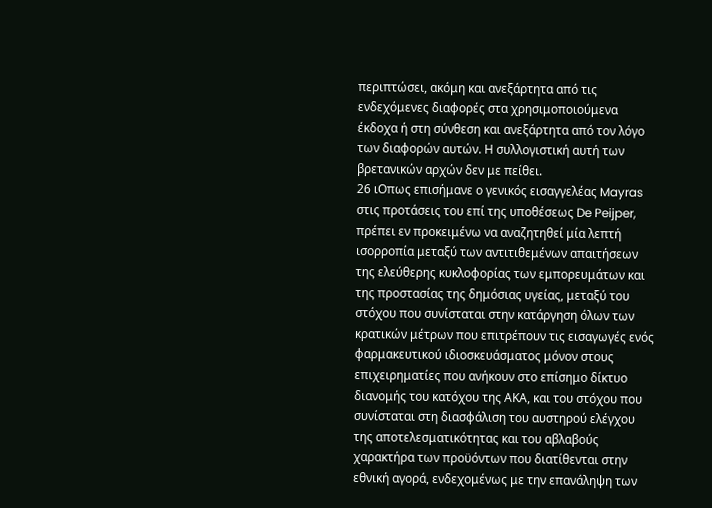περιπτώσει, ακόμη και ανεξάρτητα από τις ενδεχόμενες διαφορές στα χρησιμοποιούμενα έκδοχα ή στη σύνθεση και ανεξάρτητα από τον λόγο των διαφορών αυτών. Η συλλογιστική αυτή των βρετανικών αρχών δεν με πείθει.
26 ιΟπως επισήμανε ο γενικός εισαγγελέας Mayras στις προτάσεις του επί της υποθέσεως De Peijper, πρέπει εν προκειμένω να αναζητηθεί μία λεπτή ισορροπία μεταξύ των αντιτιθεμένων απαιτήσεων της ελεύθερης κυκλοφορίας των εμπορευμάτων και της προστασίας της δημόσιας υγείας, μεταξύ του στόχου που συνίσταται στην κατάργηση όλων των κρατικών μέτρων που επιτρέπουν τις εισαγωγές ενός φαρμακευτικού ιδιοσκευάσματος μόνον στους επιχειρηματίες που ανήκουν στο επίσημο δίκτυο διανομής του κατόχου της ΑΚΑ, και του στόχου που συνίσταται στη διασφάλιση του αυστηρού ελέγχου της αποτελεσματικότητας και του αβλαβούς χαρακτήρα των προϋόντων που διατίθενται στην εθνική αγορά, ενδεχομένως με την επανάληψη των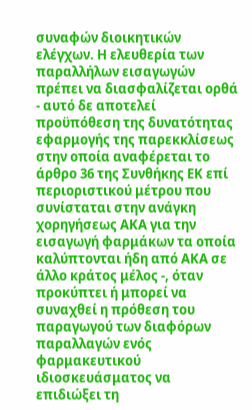συναφών διοικητικών ελέγχων. Η ελευθερία των παραλλήλων εισαγωγών πρέπει να διασφαλίζεται ορθά - αυτό δε αποτελεί προϋπόθεση της δυνατότητας εφαρμογής της παρεκκλίσεως στην οποία αναφέρεται το άρθρο 36 της Συνθήκης ΕΚ επί περιοριστικού μέτρου που συνίσταται στην ανάγκη χορηγήσεως ΑΚΑ για την εισαγωγή φαρμάκων τα οποία καλύπτονται ήδη από ΑΚΑ σε άλλο κράτος μέλος -, όταν προκύπτει ή μπορεί να συναχθεί η πρόθεση του παραγωγού των διαφόρων παραλλαγών ενός φαρμακευτικού ιδιοσκευάσματος να επιδιώξει τη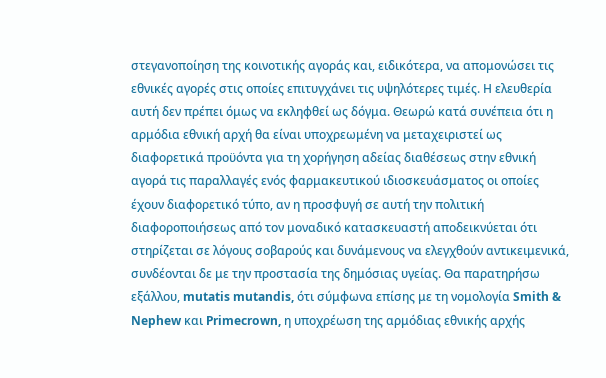στεγανοποίηση της κοινοτικής αγοράς και, ειδικότερα, να απομονώσει τις εθνικές αγορές στις οποίες επιτυγχάνει τις υψηλότερες τιμές. Η ελευθερία αυτή δεν πρέπει όμως να εκληφθεί ως δόγμα. Θεωρώ κατά συνέπεια ότι η αρμόδια εθνική αρχή θα είναι υποχρεωμένη να μεταχειριστεί ως διαφορετικά προϋόντα για τη χορήγηση αδείας διαθέσεως στην εθνική αγορά τις παραλλαγές ενός φαρμακευτικού ιδιοσκευάσματος οι οποίες έχουν διαφορετικό τύπο, αν η προσφυγή σε αυτή την πολιτική διαφοροποιήσεως από τον μοναδικό κατασκευαστή αποδεικνύεται ότι στηρίζεται σε λόγους σοβαρούς και δυνάμενους να ελεγχθούν αντικειμενικά, συνδέονται δε με την προστασία της δημόσιας υγείας. Θα παρατηρήσω εξάλλου, mutatis mutandis, ότι σύμφωνα επίσης με τη νομολογία Smith & Nephew και Primecrown, η υποχρέωση της αρμόδιας εθνικής αρχής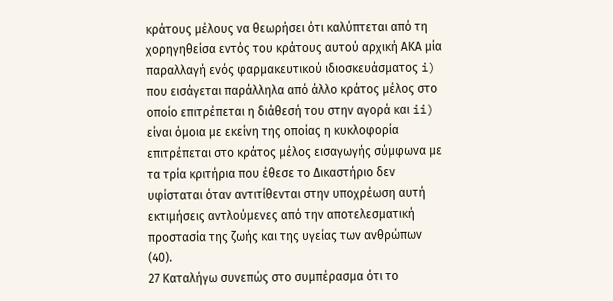κράτους μέλους να θεωρήσει ότι καλύπτεται από τη χορηγηθείσα εντός του κράτους αυτού αρχική ΑΚΑ μία παραλλαγή ενός φαρμακευτικού ιδιοσκευάσματος i) που εισάγεται παράλληλα από άλλο κράτος μέλος στο οποίο επιτρέπεται η διάθεσή του στην αγορά και ii) είναι όμοια με εκείνη της οποίας η κυκλοφορία επιτρέπεται στο κράτος μέλος εισαγωγής σύμφωνα με τα τρία κριτήρια που έθεσε το Δικαστήριο δεν υφίσταται όταν αντιτίθενται στην υποχρέωση αυτή εκτιμήσεις αντλούμενες από την αποτελεσματική προστασία της ζωής και της υγείας των ανθρώπων (40).
27 Καταλήγω συνεπώς στο συμπέρασμα ότι το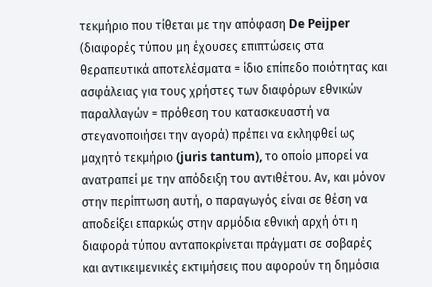τεκμήριο που τίθεται με την απόφαση De Peijper (διαφορές τύπου μη έχουσες επιπτώσεις στα θεραπευτικά αποτελέσματα = ίδιο επίπεδο ποιότητας και ασφάλειας για τους χρήστες των διαφόρων εθνικών παραλλαγών = πρόθεση του κατασκευαστή να στεγανοποιήσει την αγορά) πρέπει να εκληφθεί ως μαχητό τεκμήριο (juris tantum), το οποίο μπορεί να ανατραπεί με την απόδειξη του αντιθέτου. Αν, και μόνον στην περίπτωση αυτή, ο παραγωγός είναι σε θέση να αποδείξει επαρκώς στην αρμόδια εθνική αρχή ότι η διαφορά τύπου ανταποκρίνεται πράγματι σε σοβαρές και αντικειμενικές εκτιμήσεις που αφορούν τη δημόσια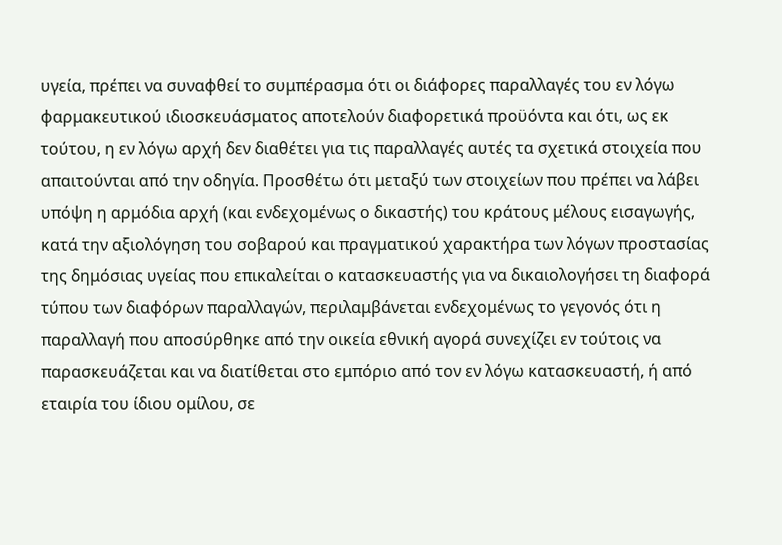υγεία, πρέπει να συναφθεί το συμπέρασμα ότι οι διάφορες παραλλαγές του εν λόγω φαρμακευτικού ιδιοσκευάσματος αποτελούν διαφορετικά προϋόντα και ότι, ως εκ τούτου, η εν λόγω αρχή δεν διαθέτει για τις παραλλαγές αυτές τα σχετικά στοιχεία που απαιτούνται από την οδηγία. Προσθέτω ότι μεταξύ των στοιχείων που πρέπει να λάβει υπόψη η αρμόδια αρχή (και ενδεχομένως ο δικαστής) του κράτους μέλους εισαγωγής, κατά την αξιολόγηση του σοβαρού και πραγματικού χαρακτήρα των λόγων προστασίας της δημόσιας υγείας που επικαλείται ο κατασκευαστής για να δικαιολογήσει τη διαφορά τύπου των διαφόρων παραλλαγών, περιλαμβάνεται ενδεχομένως το γεγονός ότι η παραλλαγή που αποσύρθηκε από την οικεία εθνική αγορά συνεχίζει εν τούτοις να παρασκευάζεται και να διατίθεται στο εμπόριο από τον εν λόγω κατασκευαστή, ή από εταιρία του ίδιου ομίλου, σε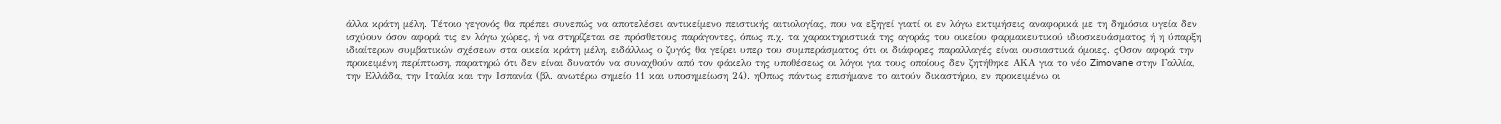άλλα κράτη μέλη. Τέτοιο γεγονός θα πρέπει συνεπώς να αποτελέσει αντικείμενο πειστικής αιτιολογίας, που να εξηγεί γιατί οι εν λόγω εκτιμήσεις αναφορικά με τη δημόσια υγεία δεν ισχύουν όσον αφορά τις εν λόγω χώρες, ή να στηρίζεται σε πρόσθετους παράγοντες, όπως π.χ. τα χαρακτηριστικά της αγοράς του οικείου φαρμακευτικού ιδιοσκευάσματος ή η ύπαρξη ιδιαίτερων συμβατικών σχέσεων στα οικεία κράτη μέλη, ειδάλλως ο ζυγός θα γείρει υπερ του συμπεράσματος ότι οι διάφορες παραλλαγές είναι ουσιαστικά όμοιες. ςΟσον αφορά την προκειμένη περίπτωση, παρατηρώ ότι δεν είναι δυνατόν να συναχθούν από τον φάκελο της υποθέσεως οι λόγοι για τους οποίους δεν ζητήθηκε ΑΚΑ για το νέο Zimovane στην Γαλλία, την Ελλάδα, την Ιταλία και την Ισπανία (βλ. ανωτέρω σημείο 11 και υποσημείωση 24). ηΟπως πάντως επισήμανε το αιτούν δικαστήριο, εν προκειμένω οι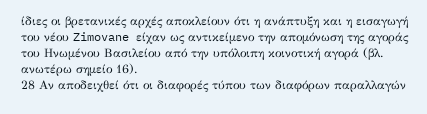ίδιες οι βρετανικές αρχές αποκλείουν ότι η ανάπτυξη και η εισαγωγή του νέου Zimovane είχαν ως αντικείμενο την απομόνωση της αγοράς του Ηνωμένου Βασιλείου από την υπόλοιπη κοινοτική αγορά (βλ. ανωτέρω σημείο 16).
28 Αν αποδειχθεί ότι οι διαφορές τύπου των διαφόρων παραλλαγών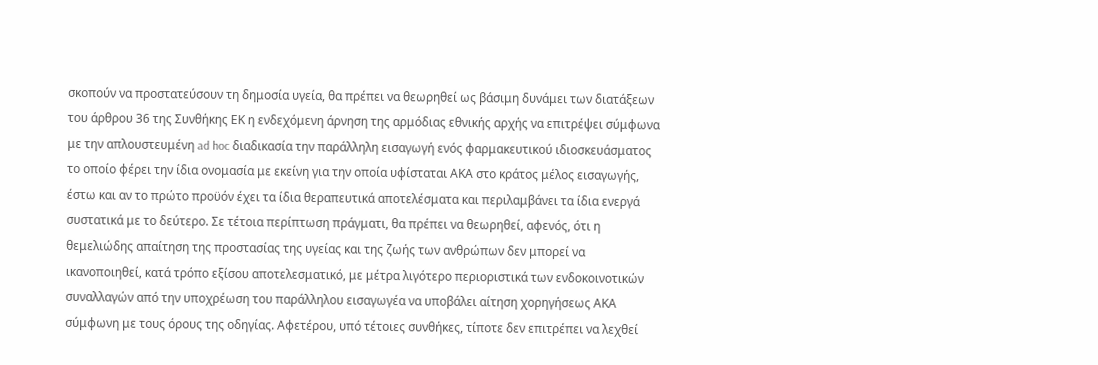σκοπούν να προστατεύσουν τη δημοσία υγεία, θα πρέπει να θεωρηθεί ως βάσιμη δυνάμει των διατάξεων του άρθρου 36 της Συνθήκης ΕΚ η ενδεχόμενη άρνηση της αρμόδιας εθνικής αρχής να επιτρέψει σύμφωνα με την απλουστευμένη ad hoc διαδικασία την παράλληλη εισαγωγή ενός φαρμακευτικού ιδιοσκευάσματος το οποίο φέρει την ίδια ονομασία με εκείνη για την οποία υφίσταται ΑΚΑ στο κράτος μέλος εισαγωγής, έστω και αν το πρώτο προϋόν έχει τα ίδια θεραπευτικά αποτελέσματα και περιλαμβάνει τα ίδια ενεργά συστατικά με το δεύτερο. Σε τέτοια περίπτωση πράγματι, θα πρέπει να θεωρηθεί, αφενός, ότι η θεμελιώδης απαίτηση της προστασίας της υγείας και της ζωής των ανθρώπων δεν μπορεί να ικανοποιηθεί, κατά τρόπο εξίσου αποτελεσματικό, με μέτρα λιγότερο περιοριστικά των ενδοκοινοτικών συναλλαγών από την υποχρέωση του παράλληλου εισαγωγέα να υποβάλει αίτηση χορηγήσεως ΑΚΑ σύμφωνη με τους όρους της οδηγίας. Αφετέρου, υπό τέτοιες συνθήκες, τίποτε δεν επιτρέπει να λεχθεί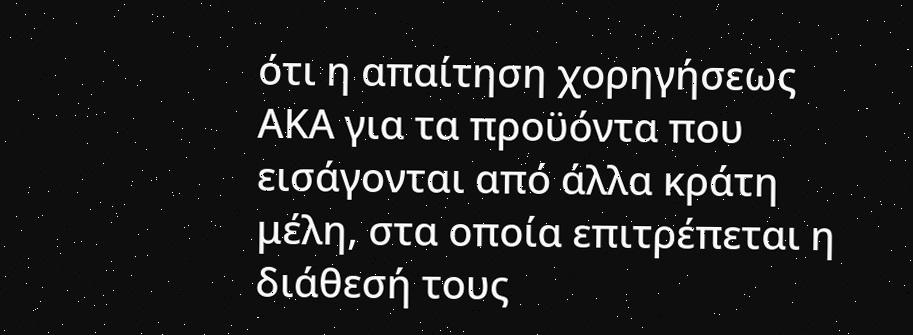ότι η απαίτηση χορηγήσεως ΑΚΑ για τα προϋόντα που εισάγονται από άλλα κράτη μέλη, στα οποία επιτρέπεται η διάθεσή τους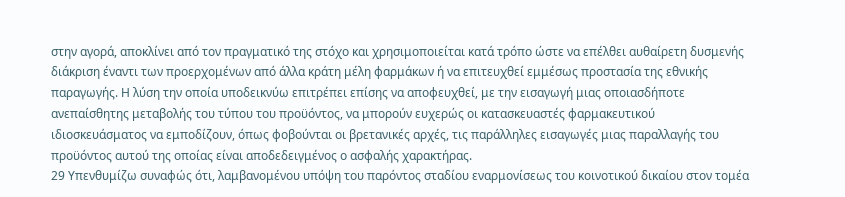στην αγορά, αποκλίνει από τον πραγματικό της στόχο και χρησιμοποιείται κατά τρόπο ώστε να επέλθει αυθαίρετη δυσμενής διάκριση έναντι των προερχομένων από άλλα κράτη μέλη φαρμάκων ή να επιτευχθεί εμμέσως προστασία της εθνικής παραγωγής. Η λύση την οποία υποδεικνύω επιτρέπει επίσης να αποφευχθεί, με την εισαγωγή μιας οποιασδήποτε ανεπαίσθητης μεταβολής του τύπου του προϋόντος, να μπορούν ευχερώς οι κατασκευαστές φαρμακευτικού ιδιοσκευάσματος να εμποδίζουν, όπως φοβούνται οι βρετανικές αρχές, τις παράλληλες εισαγωγές μιας παραλλαγής του προϋόντος αυτού της οποίας είναι αποδεδειγμένος ο ασφαλής χαρακτήρας.
29 Υπενθυμίζω συναφώς ότι, λαμβανομένου υπόψη του παρόντος σταδίου εναρμονίσεως του κοινοτικού δικαίου στον τομέα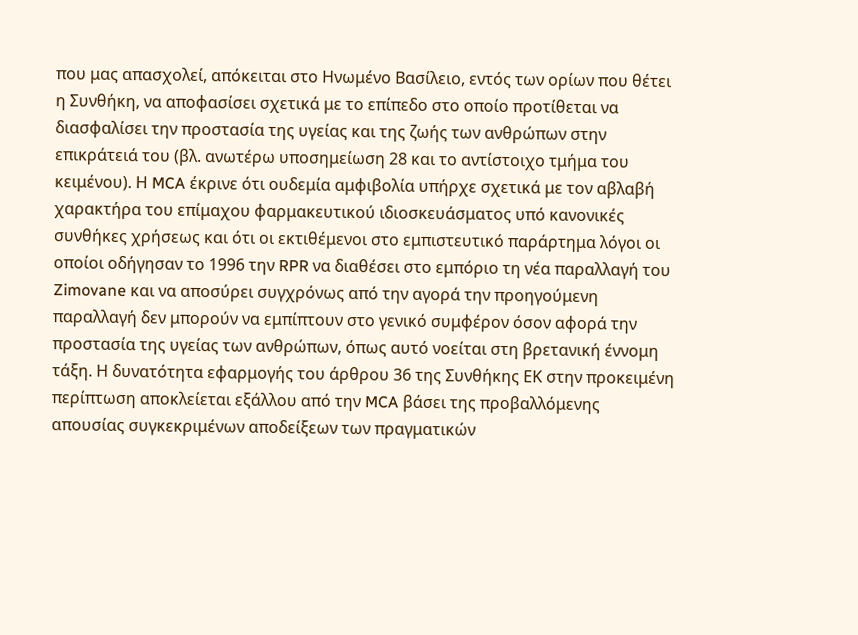που μας απασχολεί, απόκειται στο Ηνωμένο Βασίλειο, εντός των ορίων που θέτει η Συνθήκη, να αποφασίσει σχετικά με το επίπεδο στο οποίο προτίθεται να διασφαλίσει την προστασία της υγείας και της ζωής των ανθρώπων στην επικράτειά του (βλ. ανωτέρω υποσημείωση 28 και το αντίστοιχο τμήμα του κειμένου). Η MCA έκρινε ότι ουδεμία αμφιβολία υπήρχε σχετικά με τον αβλαβή χαρακτήρα του επίμαχου φαρμακευτικού ιδιοσκευάσματος υπό κανονικές συνθήκες χρήσεως και ότι οι εκτιθέμενοι στο εμπιστευτικό παράρτημα λόγοι οι οποίοι οδήγησαν το 1996 την RPR να διαθέσει στο εμπόριο τη νέα παραλλαγή του Zimovane και να αποσύρει συγχρόνως από την αγορά την προηγούμενη παραλλαγή δεν μπορούν να εμπίπτουν στο γενικό συμφέρον όσον αφορά την προστασία της υγείας των ανθρώπων, όπως αυτό νοείται στη βρετανική έννομη τάξη. Η δυνατότητα εφαρμογής του άρθρου 36 της Συνθήκης ΕΚ στην προκειμένη περίπτωση αποκλείεται εξάλλου από την MCA βάσει της προβαλλόμενης απουσίας συγκεκριμένων αποδείξεων των πραγματικών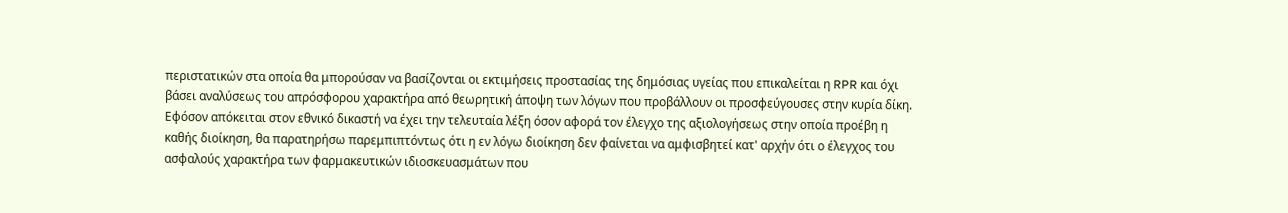περιστατικών στα οποία θα μπορούσαν να βασίζονται οι εκτιμήσεις προστασίας της δημόσιας υγείας που επικαλείται η RPR και όχι βάσει αναλύσεως του απρόσφορου χαρακτήρα από θεωρητική άποψη των λόγων που προβάλλουν οι προσφεύγουσες στην κυρία δίκη. Εφόσον απόκειται στον εθνικό δικαστή να έχει την τελευταία λέξη όσον αφορά τον έλεγχο της αξιολογήσεως στην οποία προέβη η καθής διοίκηση, θα παρατηρήσω παρεμπιπτόντως ότι η εν λόγω διοίκηση δεν φαίνεται να αμφισβητεί κατ' αρχήν ότι ο έλεγχος του ασφαλούς χαρακτήρα των φαρμακευτικών ιδιοσκευασμάτων που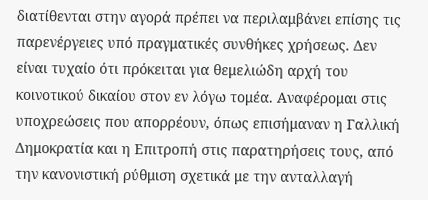διατίθενται στην αγορά πρέπει να περιλαμβάνει επίσης τις παρενέργειες υπό πραγματικές συνθήκες χρήσεως. Δεν είναι τυχαίο ότι πρόκειται για θεμελιώδη αρχή του κοινοτικού δικαίου στον εν λόγω τομέα. Αναφέρομαι στις υποχρεώσεις που απορρέουν, όπως επισήμαναν η Γαλλική Δημοκρατία και η Επιτροπή στις παρατηρήσεις τους, από την κανονιστική ρύθμιση σχετικά με την ανταλλαγή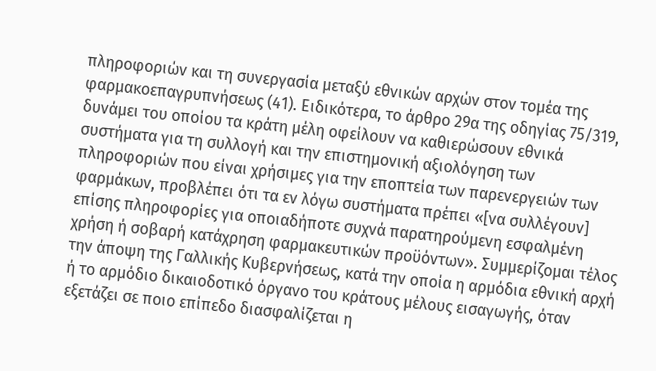πληροφοριών και τη συνεργασία μεταξύ εθνικών αρχών στον τομέα της φαρμακοεπαγρυπνήσεως (41). Ειδικότερα, το άρθρο 29α της οδηγίας 75/319, δυνάμει του οποίου τα κράτη μέλη οφείλουν να καθιερώσουν εθνικά συστήματα για τη συλλογή και την επιστημονική αξιολόγηση των πληροφοριών που είναι χρήσιμες για την εποπτεία των παρενεργειών των φαρμάκων, προβλέπει ότι τα εν λόγω συστήματα πρέπει «[να συλλέγουν] επίσης πληροφορίες για οποιαδήποτε συχνά παρατηρούμενη εσφαλμένη χρήση ή σοβαρή κατάχρηση φαρμακευτικών προϋόντων». Συμμερίζομαι τέλος την άποψη της Γαλλικής Κυβερνήσεως, κατά την οποία η αρμόδια εθνική αρχή ή το αρμόδιο δικαιοδοτικό όργανο του κράτους μέλους εισαγωγής, όταν εξετάζει σε ποιο επίπεδο διασφαλίζεται η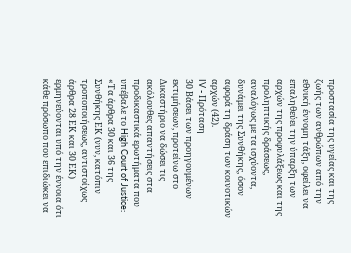προστασία της υγείας και της ζωής των ανθρώπων από την εθνική έννομη τάξη, οφείλει να επαληθεύει την ύπαρξη των αρχών της προφυλάξεως και της προληπτικής δράσεως, αναλόγως με τα ισχύοντα, δυνάμει της Συνθήκης, όσον αφορά τη δράση των κοινοτικών αρχών (42).
IV - Πρόταση
30 Βάσει των προηγουμένων εκτιμήσεων, προτείνω στο Δικαστήριο να δώσει τις ακόλουθες απαντήσεις στα προδικαστικά ερωτήματα που υπέβαλε το High Court of Justice:
«Τα άρθρα 30 και 36 της Συνθήκης ΕΚ (νυν, κατόπιν τροποποιήσεως, αντιστοίχως άρθρα 28 ΕΚ και 30 ΕΚ) ερμηνεύονται υπό την έννοια ότι κάθε πρόσωπο που επιδιώκει να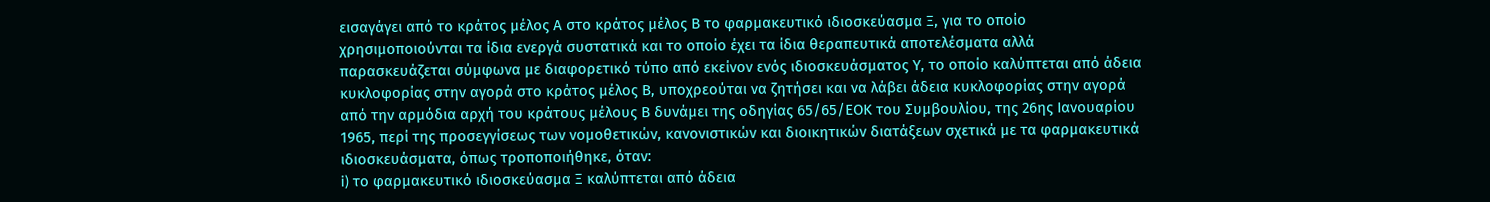εισαγάγει από το κράτος μέλος Α στο κράτος μέλος Β το φαρμακευτικό ιδιοσκεύασμα Ξ, για το οποίο χρησιμοποιούνται τα ίδια ενεργά συστατικά και το οποίο έχει τα ίδια θεραπευτικά αποτελέσματα αλλά παρασκευάζεται σύμφωνα με διαφορετικό τύπο από εκείνον ενός ιδιοσκευάσματος Υ, το οποίο καλύπτεται από άδεια κυκλοφορίας στην αγορά στο κράτος μέλος Β, υποχρεούται να ζητήσει και να λάβει άδεια κυκλοφορίας στην αγορά από την αρμόδια αρχή του κράτους μέλους Β δυνάμει της οδηγίας 65/65/ΕΟΚ του Συμβουλίου, της 26ης Ιανουαρίου 1965, περί της προσεγγίσεως των νομοθετικών, κανονιστικών και διοικητικών διατάξεων σχετικά με τα φαρμακευτικά ιδιοσκευάσματα, όπως τροποποιήθηκε, όταν:
i) το φαρμακευτικό ιδιοσκεύασμα Ξ καλύπτεται από άδεια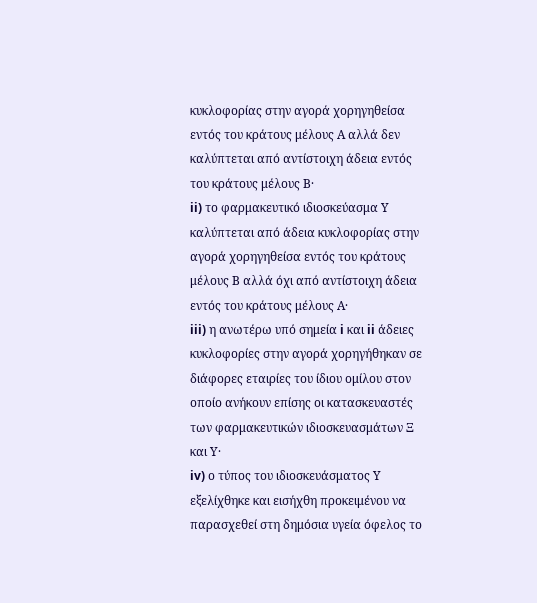κυκλοφορίας στην αγορά χορηγηθείσα εντός του κράτους μέλους Α αλλά δεν καλύπτεται από αντίστοιχη άδεια εντός του κράτους μέλους Β·
ii) το φαρμακευτικό ιδιοσκεύασμα Υ καλύπτεται από άδεια κυκλοφορίας στην αγορά χορηγηθείσα εντός του κράτους μέλους Β αλλά όχι από αντίστοιχη άδεια εντός του κράτους μέλους Α·
iii) η ανωτέρω υπό σημεία i και ii άδειες κυκλοφορίες στην αγορά χορηγήθηκαν σε διάφορες εταιρίες του ίδιου ομίλου στον οποίο ανήκουν επίσης οι κατασκευαστές των φαρμακευτικών ιδιοσκευασμάτων Ξ και Υ·
iv) ο τύπος του ιδιοσκευάσματος Υ εξελίχθηκε και εισήχθη προκειμένου να παρασχεθεί στη δημόσια υγεία όφελος το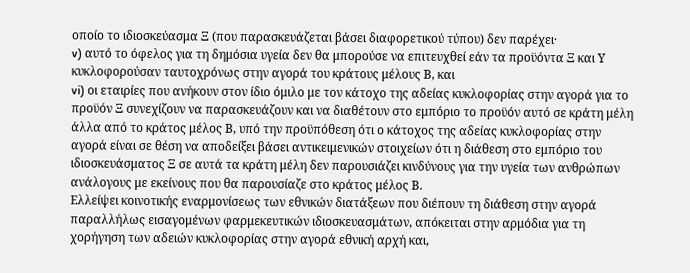οποίο το ιδιοσκεύασμα Ξ (που παρασκευάζεται βάσει διαφορετικού τύπου) δεν παρέχει·
v) αυτό το όφελος για τη δημόσια υγεία δεν θα μπορούσε να επιτευχθεί εάν τα προϋόντα Ξ και Υ κυκλοφορούσαν ταυτοχρόνως στην αγορά του κράτους μέλους Β, και
vi) οι εταιρίες που ανήκουν στον ίδιο όμιλο με τον κάτοχο της αδείας κυκλοφορίας στην αγορά για το προϋόν Ξ συνεχίζουν να παρασκευάζουν και να διαθέτουν στο εμπόριο το προϋόν αυτό σε κράτη μέλη άλλα από το κράτος μέλος Β, υπό την προϋπόθεση ότι ο κάτοχος της αδείας κυκλοφορίας στην αγορά είναι σε θέση να αποδείξει βάσει αντικειμενικών στοιχείων ότι η διάθεση στο εμπόριο του ιδιοσκευάσματος Ξ σε αυτά τα κράτη μέλη δεν παρουσιάζει κινδύνους για την υγεία των ανθρώπων ανάλογους με εκείνους που θα παρουσίαζε στο κράτος μέλος Β.
Ελλείψει κοινοτικής εναρμονίσεως των εθνικών διατάξεων που διέπουν τη διάθεση στην αγορά παραλλήλως εισαγομένων φαρμεκευτικών ιδιοσκευασμάτων, απόκειται στην αρμόδια για τη χορήγηση των αδειών κυκλοφορίας στην αγορά εθνική αρχή και,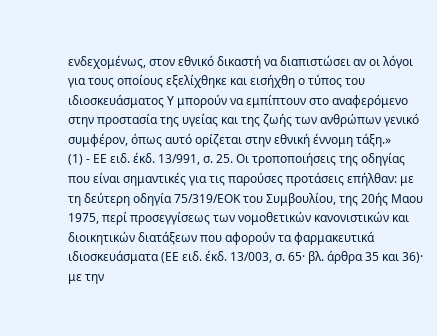ενδεχομένως, στον εθνικό δικαστή να διαπιστώσει αν οι λόγοι για τους οποίους εξελίχθηκε και εισήχθη ο τύπος του ιδιοσκευάσματος Υ μπορούν να εμπίπτουν στο αναφερόμενο στην προστασία της υγείας και της ζωής των ανθρώπων γενικό συμφέρον, όπως αυτό ορίζεται στην εθνική έννομη τάξη.»
(1) - ΕΕ ειδ. έκδ. 13/991, σ. 25. Οι τροποποιήσεις της οδηγίας που είναι σημαντικές για τις παρούσες προτάσεις επήλθαν: με τη δεύτερη οδηγία 75/319/ΕΟΚ του Συμβουλίου, της 20ής Μαου 1975, περί προσεγγίσεως των νομοθετικών κανονιστικών και διοικητικών διατάξεων που αφορούν τα φαρμακευτικά ιδιοσκευάσματα (ΕΕ ειδ. έκδ. 13/003, σ. 65· βλ. άρθρα 35 και 36)· με την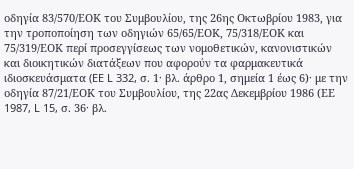οδηγία 83/570/ΕΟΚ του Συμβουλίου, της 26ης Οκτωβρίου 1983, για την τροποποίηση των οδηγιών 65/65/ΕΟΚ, 75/318/ΕΟΚ και 75/319/ΕΟΚ περί προσεγγίσεως των νομοθετικών, κανονιστικών και διοικητικών διατάξεων που αφορούν τα φαρμακευτικά ιδιοσκευάσματα (EE L 332, σ. 1· βλ. άρθρο 1, σημεία 1 έως 6)· με την οδηγία 87/21/ΕΟΚ του Συμβουλίου, της 22ας Δεκεμβρίου 1986 (ΕΕ 1987, L 15, σ. 36· βλ.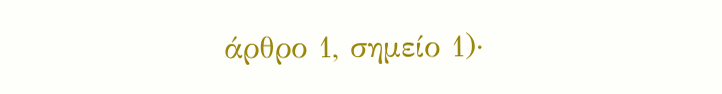άρθρο 1, σημείο 1)·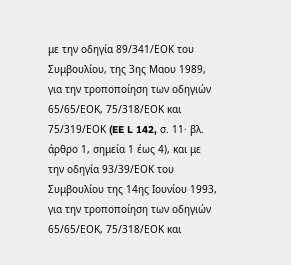με την οδηγία 89/341/ΕΟΚ του Συμβουλίου, της 3ης Μαου 1989, για την τροποποίηση των οδηγιών 65/65/ΕΟΚ, 75/318/ΕΟΚ και 75/319/ΕΟΚ (EE L 142, σ. 11· βλ. άρθρο 1, σημεία 1 έως 4), και με την οδηγία 93/39/ΕΟΚ του Συμβουλίου της 14ης Ιουνίου 1993, για την τροποποίηση των οδηγιών 65/65/ΕΟΚ, 75/318/ΕΟΚ και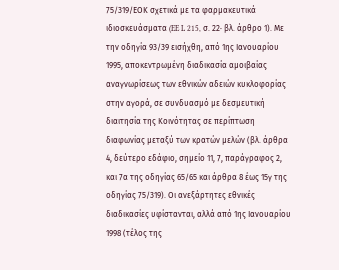75/319/ΕΟΚ σχετικά με τα φαρμακευτικά ιδιοσκευάσματα (EE L 215, σ. 22· βλ. άρθρο 1). Με την οδηγία 93/39 εισήχθη, από 1ης Ιανουαρίου 1995, αποκεντρωμένη διαδικασία αμοιβαίας αναγνωρίσεως των εθνικών αδειών κυκλοφορίας στην αγορά, σε συνδυασμό με δεσμευτική διαιτησία της Κοινότητας σε περίπτωση διαφωνίας μεταξύ των κρατών μελών (βλ. άρθρα 4, δεύτερο εδάφιο, σημείο 11, 7, παράγραφος 2, και 7α της οδηγίας 65/65 και άρθρα 8 έως 15γ της οδηγίας 75/319). Οι ανεξάρτητες εθνικές διαδικασίες υφίστανται, αλλά από 1ης Ιανουαρίου 1998 (τέλος της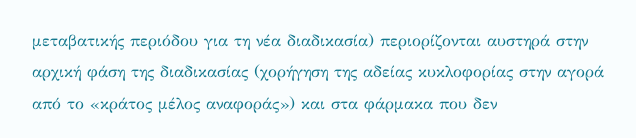μεταβατικής περιόδου για τη νέα διαδικασία) περιορίζονται αυστηρά στην αρχική φάση της διαδικασίας (χορήγηση της αδείας κυκλοφορίας στην αγορά από το «κράτος μέλος αναφοράς») και στα φάρμακα που δεν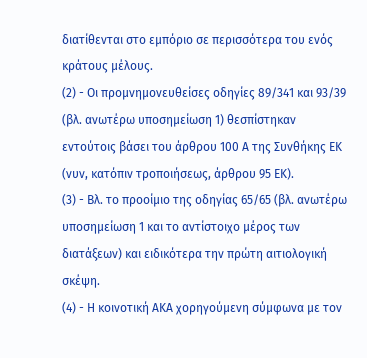διατίθενται στο εμπόριο σε περισσότερα του ενός κράτους μέλους.
(2) - Οι προμνημονευθείσες οδηγίες 89/341 και 93/39 (βλ. ανωτέρω υποσημείωση 1) θεσπίστηκαν εντούτοις βάσει του άρθρου 100 Α της Συνθήκης ΕΚ (νυν, κατόπιν τροποιήσεως, άρθρου 95 ΕΚ).
(3) - Βλ. το προοίμιο της οδηγίας 65/65 (βλ. ανωτέρω υποσημείωση 1 και το αντίστοιχο μέρος των διατάξεων) και ειδικότερα την πρώτη αιτιολογική σκέψη.
(4) - Η κοινοτική ΑΚΑ χορηγούμενη σύμφωνα με τον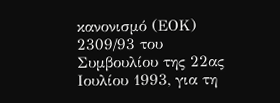κανονισμό (ΕΟΚ) 2309/93 του Συμβουλίου της 22ας Ιουλίου 1993, για τη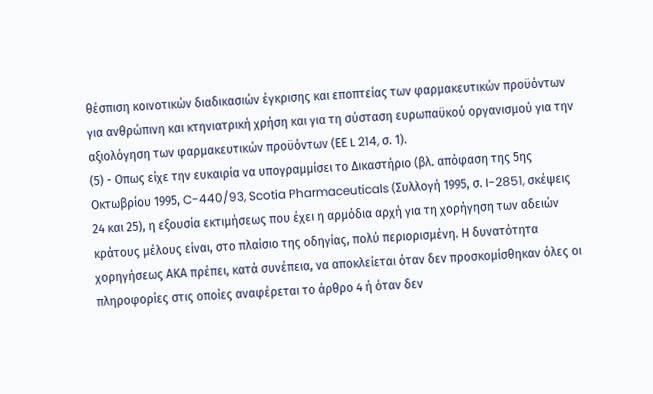θέσπιση κοινοτικών διαδικασιών έγκρισης και εποπτείας των φαρμακευτικών προϋόντων για ανθρώπινη και κτηνιατρική χρήση και για τη σύσταση ευρωπαϋκού οργανισμού για την αξιολόγηση των φαρμακευτικών προϋόντων (ΕΕ L 214, σ. 1).
(5) - Οπως είχε την ευκαιρία να υπογραμμίσει το Δικαστήριο (βλ. απόφαση της 5ης Οκτωβρίου 1995, C-440/93, Scotia Pharmaceuticals (Συλλογή 1995, σ. I-2851, σκέψεις 24 και 25), η εξουσία εκτιμήσεως που έχει η αρμόδια αρχή για τη χορήγηση των αδειών κράτους μέλους είναι, στο πλαίσιο της οδηγίας, πολύ περιορισμένη. Η δυνατότητα χορηγήσεως ΑΚΑ πρέπει, κατά συνέπεια, να αποκλείεται όταν δεν προσκομίσθηκαν όλες οι πληροφορίες στις οποίες αναφέρεται το άρθρο 4 ή όταν δεν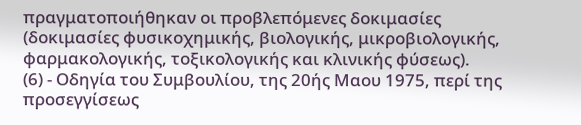πραγματοποιήθηκαν οι προβλεπόμενες δοκιμασίες (δοκιμασίες φυσικοχημικής, βιολογικής, μικροβιολογικής, φαρμακολογικής, τοξικολογικής και κλινικής φύσεως).
(6) - Οδηγία του Συμβουλίου, της 20ής Μαου 1975, περί της προσεγγίσεως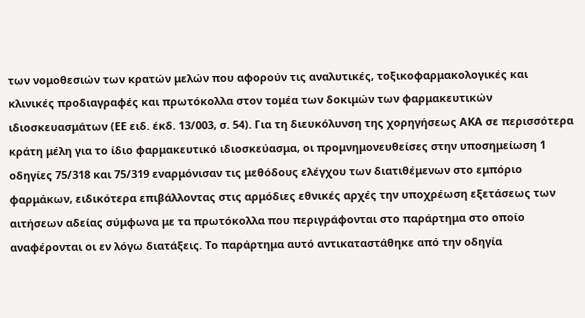των νομοθεσιών των κρατών μελών που αφορούν τις αναλυτικές, τοξικοφαρμακολογικές και κλινικές προδιαγραφές και πρωτόκολλα στον τομέα των δοκιμών των φαρμακευτικών ιδιοσκευασμάτων (ΕΕ ειδ. έκδ. 13/003, σ. 54). Για τη διευκόλυνση της χορηγήσεως ΑΚΑ σε περισσότερα κράτη μέλη για το ίδιο φαρμακευτικό ιδιοσκεύασμα, οι προμνημονευθείσες στην υποσημείωση 1 οδηγίες 75/318 και 75/319 εναρμόνισαν τις μεθόδους ελέγχου των διατιθέμενων στο εμπόριο φαρμάκων, ειδικότερα επιβάλλοντας στις αρμόδιες εθνικές αρχές την υποχρέωση εξετάσεως των αιτήσεων αδείας σύμφωνα με τα πρωτόκολλα που περιγράφονται στο παράρτημα στο οποίο αναφέρονται οι εν λόγω διατάξεις. Το παράρτημα αυτό αντικαταστάθηκε από την οδηγία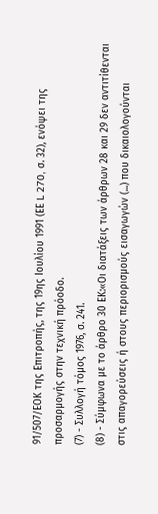91/507/ΕΟΚ της Επιτροπής, της 19ης Ιουλίου 1991 (ΕΕ L 270, σ. 32), ενόψει της προσαρμογής στην τεχνική πρόοδο.
(7) - Συλλογή τόμος 1976, σ. 241.
(8) - Σύμφωνα με το άρθρο 30 ΕΚ:«Οι διατάξεις των άρθρων 28 και 29 δεν αντιτίθενται στις απαγορεύσεις ή στους περιορισμούς εισαγωγών (...) που δικαιολογούνται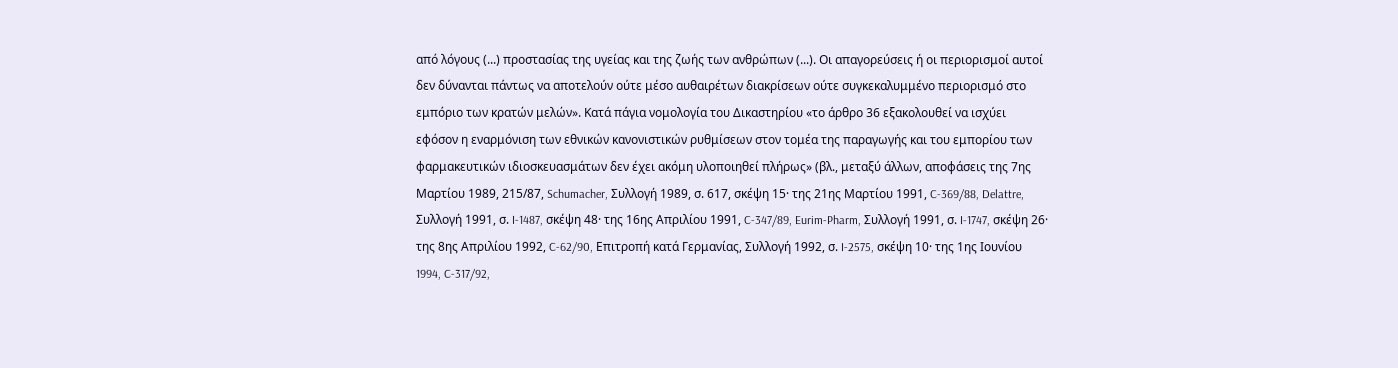από λόγους (...) προστασίας της υγείας και της ζωής των ανθρώπων (...). Οι απαγορεύσεις ή οι περιορισμοί αυτοί δεν δύνανται πάντως να αποτελούν ούτε μέσο αυθαιρέτων διακρίσεων ούτε συγκεκαλυμμένο περιορισμό στο εμπόριο των κρατών μελών». Κατά πάγια νομολογία του Δικαστηρίου «το άρθρο 36 εξακολουθεί να ισχύει εφόσον η εναρμόνιση των εθνικών κανονιστικών ρυθμίσεων στον τομέα της παραγωγής και του εμπορίου των φαρμακευτικών ιδιοσκευασμάτων δεν έχει ακόμη υλοποιηθεί πλήρως» (βλ., μεταξύ άλλων, αποφάσεις της 7ης Μαρτίου 1989, 215/87, Schumacher, Συλλογή 1989, σ. 617, σκέψη 15· της 21ης Μαρτίου 1991, C-369/88, Delattre, Συλλογή 1991, σ. I-1487, σκέψη 48· της 16ης Απριλίου 1991, C-347/89, Eurim-Pharm, Συλλογή 1991, σ. I-1747, σκέψη 26· της 8ης Απριλίου 1992, C-62/90, Επιτροπή κατά Γερμανίας, Συλλογή 1992, σ. I-2575, σκέψη 10· της 1ης Ιουνίου 1994, C-317/92,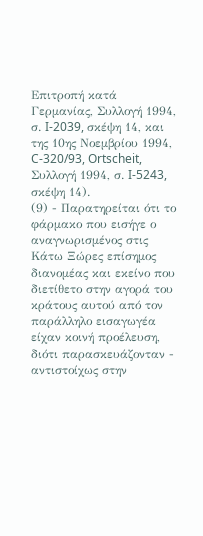Επιτροπή κατά Γερμανίας, Συλλογή 1994, σ. I-2039, σκέψη 14, και της 10ης Νοεμβρίου 1994, C-320/93, Ortscheit, Συλλογή 1994, σ. I-5243, σκέψη 14).
(9) - Παρατηρείται ότι το φάρμακο που εισήγε ο αναγνωρισμένος στις Κάτω Ξώρες επίσημος διανομέας και εκείνο που διετίθετο στην αγορά του κράτους αυτού από τον παράλληλο εισαγωγέα είχαν κοινή προέλευση, διότι παρασκευάζονταν - αντιστοίχως στην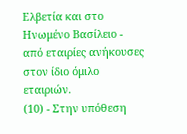Ελβετία και στο Ηνωμένο Βασίλειο - από εταιρίες ανήκουσες στον ίδιο όμιλο εταιριών.
(10) - Στην υπόθεση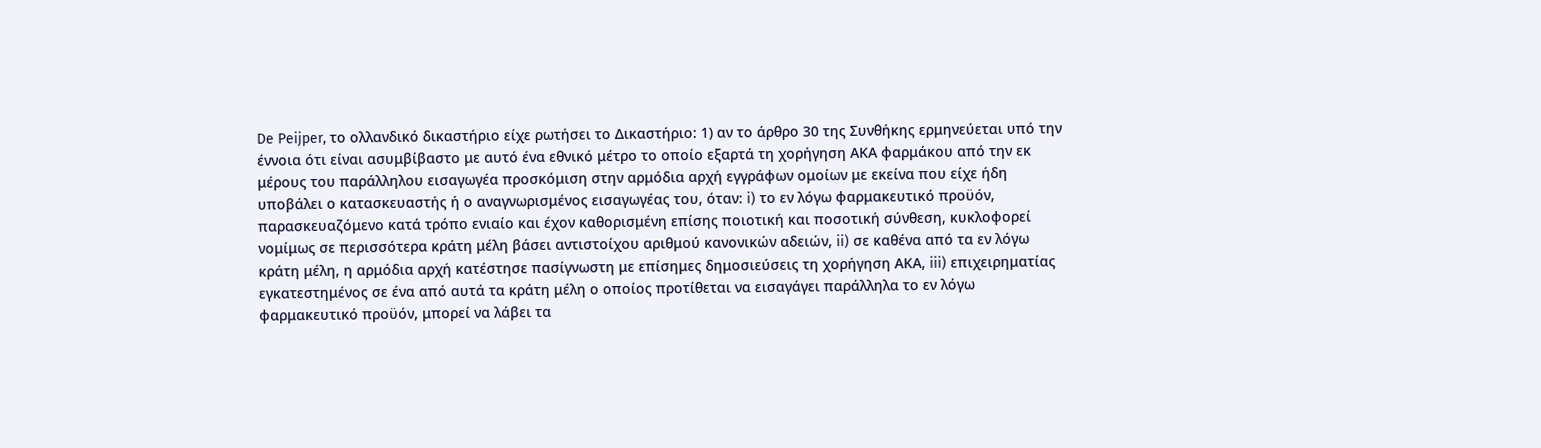De Peijper, το ολλανδικό δικαστήριο είχε ρωτήσει το Δικαστήριο: 1) αν το άρθρο 30 της Συνθήκης ερμηνεύεται υπό την έννοια ότι είναι ασυμβίβαστο με αυτό ένα εθνικό μέτρο το οποίο εξαρτά τη χορήγηση ΑΚΑ φαρμάκου από την εκ μέρους του παράλληλου εισαγωγέα προσκόμιση στην αρμόδια αρχή εγγράφων ομοίων με εκείνα που είχε ήδη υποβάλει ο κατασκευαστής ή ο αναγνωρισμένος εισαγωγέας του, όταν: i) το εν λόγω φαρμακευτικό προϋόν, παρασκευαζόμενο κατά τρόπο ενιαίο και έχον καθορισμένη επίσης ποιοτική και ποσοτική σύνθεση, κυκλοφορεί νομίμως σε περισσότερα κράτη μέλη βάσει αντιστοίχου αριθμού κανονικών αδειών, ii) σε καθένα από τα εν λόγω κράτη μέλη, η αρμόδια αρχή κατέστησε πασίγνωστη με επίσημες δημοσιεύσεις τη χορήγηση ΑΚΑ, iii) επιχειρηματίας εγκατεστημένος σε ένα από αυτά τα κράτη μέλη ο οποίος προτίθεται να εισαγάγει παράλληλα το εν λόγω φαρμακευτικό προϋόν, μπορεί να λάβει τα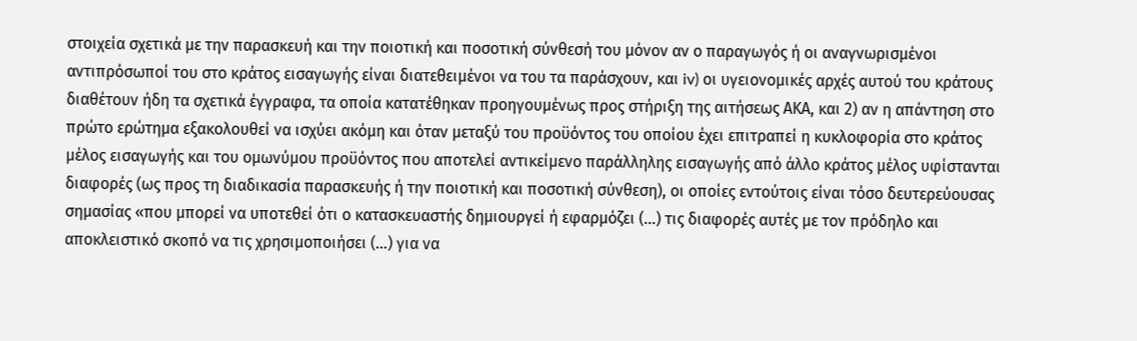στοιχεία σχετικά με την παρασκευή και την ποιοτική και ποσοτική σύνθεσή του μόνον αν ο παραγωγός ή οι αναγνωρισμένοι αντιπρόσωποί του στο κράτος εισαγωγής είναι διατεθειμένοι να του τα παράσχουν, και iv) οι υγειονομικές αρχές αυτού του κράτους διαθέτουν ήδη τα σχετικά έγγραφα, τα οποία κατατέθηκαν προηγουμένως προς στήριξη της αιτήσεως ΑΚΑ, και 2) αν η απάντηση στο πρώτο ερώτημα εξακολουθεί να ισχύει ακόμη και όταν μεταξύ του προϋόντος του οποίου έχει επιτραπεί η κυκλοφορία στο κράτος μέλος εισαγωγής και του ομωνύμου προϋόντος που αποτελεί αντικείμενο παράλληλης εισαγωγής από άλλο κράτος μέλος υφίστανται διαφορές (ως προς τη διαδικασία παρασκευής ή την ποιοτική και ποσοτική σύνθεση), οι οποίες εντούτοις είναι τόσο δευτερεύουσας σημασίας «που μπορεί να υποτεθεί ότι ο κατασκευαστής δημιουργεί ή εφαρμόζει (...) τις διαφορές αυτές με τον πρόδηλο και αποκλειστικό σκοπό να τις χρησιμοποιήσει (...) για να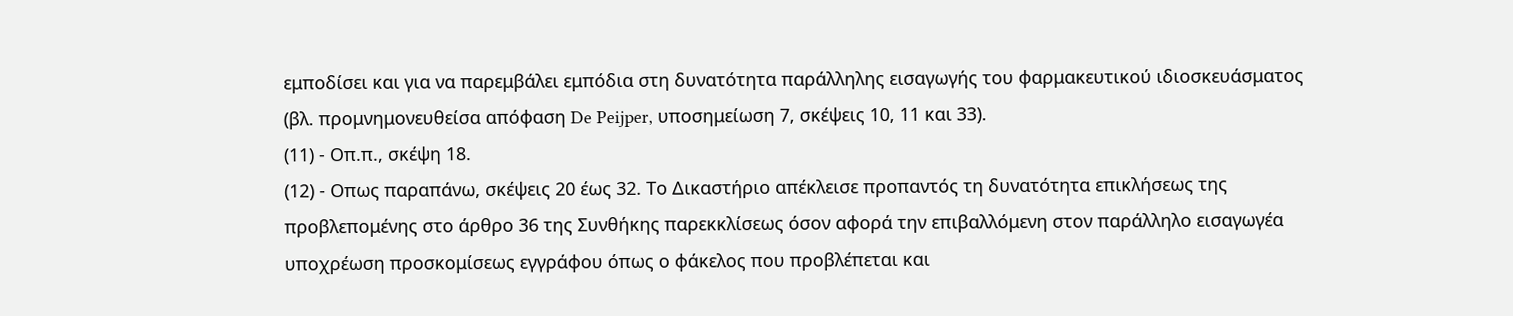εμποδίσει και για να παρεμβάλει εμπόδια στη δυνατότητα παράλληλης εισαγωγής του φαρμακευτικού ιδιοσκευάσματος (βλ. προμνημονευθείσα απόφαση De Peijper, υποσημείωση 7, σκέψεις 10, 11 και 33).
(11) - Οπ.π., σκέψη 18.
(12) - Οπως παραπάνω, σκέψεις 20 έως 32. Το Δικαστήριο απέκλεισε προπαντός τη δυνατότητα επικλήσεως της προβλεπομένης στο άρθρο 36 της Συνθήκης παρεκκλίσεως όσον αφορά την επιβαλλόμενη στον παράλληλο εισαγωγέα υποχρέωση προσκομίσεως εγγράφου όπως ο φάκελος που προβλέπεται και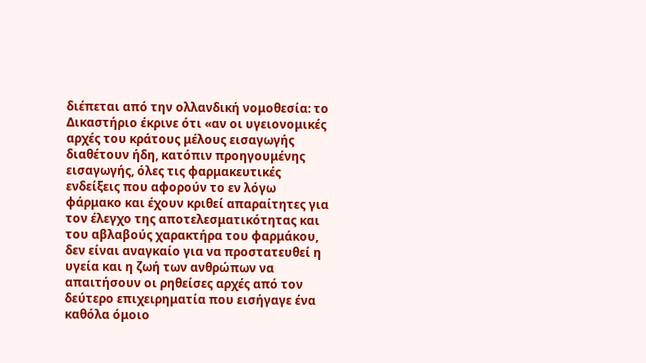διέπεται από την ολλανδική νομοθεσία: το Δικαστήριο έκρινε ότι «αν οι υγειονομικές αρχές του κράτους μέλους εισαγωγής διαθέτουν ήδη, κατόπιν προηγουμένης εισαγωγής, όλες τις φαρμακευτικές ενδείξεις που αφορούν το εν λόγω φάρμακο και έχουν κριθεί απαραίτητες για τον έλεγχο της αποτελεσματικότητας και του αβλαβούς χαρακτήρα του φαρμάκου, δεν είναι αναγκαίο για να προστατευθεί η υγεία και η ζωή των ανθρώπων να απαιτήσουν οι ρηθείσες αρχές από τον δεύτερο επιχειρηματία που εισήγαγε ένα καθόλα όμοιο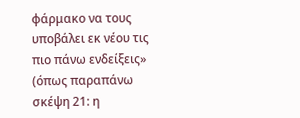φάρμακο να τους υποβάλει εκ νέου τις πιο πάνω ενδείξεις» (όπως παραπάνω σκέψη 21: η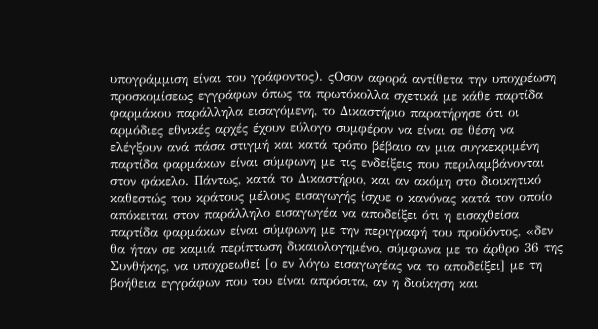υπογράμμιση είναι του γράφοντος). ςΟσον αφορά αντίθετα την υποχρέωση προσκομίσεως εγγράφων όπως τα πρωτόκολλα σχετικά με κάθε παρτίδα φαρμάκου παράλληλα εισαγόμενη, το Δικαστήριο παρατήρησε ότι οι αρμόδιες εθνικές αρχές έχουν εύλογο συμφέρον να είναι σε θέση να ελέγξουν ανά πάσα στιγμή και κατά τρόπο βέβαιο αν μια συγκεκριμένη παρτίδα φαρμάκων είναι σύμφωνη με τις ενδείξεις που περιλαμβάνονται στον φάκελο. Πάντως, κατά το Δικαστήριο, και αν ακόμη στο διοικητικό καθεστώς του κράτους μέλους εισαγωγής ίσχυε ο κανόνας κατά τον οποίο απόκειται στον παράλληλο εισαγωγέα να αποδείξει ότι η εισαχθείσα παρτίδα φαρμάκων είναι σύμφωνη με την περιγραφή του προϋόντος, «δεν θα ήταν σε καμιά περίπτωση δικαιολογημένο, σύμφωνα με το άρθρο 36 της Συνθήκης, να υποχρεωθεί [ο εν λόγω εισαγωγέας να το αποδείξει] με τη βοήθεια εγγράφων που του είναι απρόσιτα, αν η διοίκηση και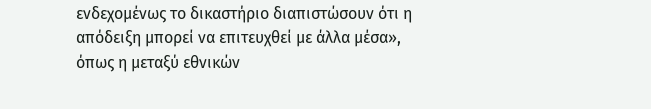ενδεχομένως το δικαστήριο διαπιστώσουν ότι η απόδειξη μπορεί να επιτευχθεί με άλλα μέσα», όπως η μεταξύ εθνικών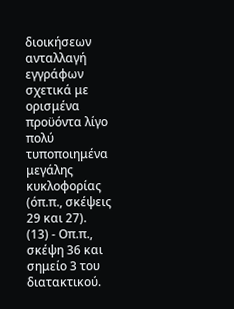διοικήσεων ανταλλαγή εγγράφων σχετικά με ορισμένα προϋόντα λίγο πολύ τυποποιημένα μεγάλης κυκλοφορίας (όπ.π., σκέψεις 29 και 27).
(13) - Οπ.π., σκέψη 36 και σημείο 3 του διατακτικού.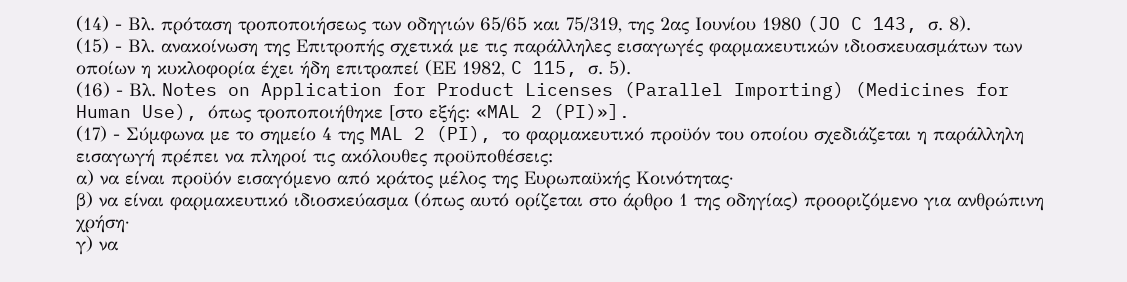(14) - Βλ. πρόταση τροποποιήσεως των οδηγιών 65/65 και 75/319, της 2ας Ιουνίου 1980 (JO C 143, σ. 8).
(15) - Βλ. ανακοίνωση της Επιτροπής σχετικά με τις παράλληλες εισαγωγές φαρμακευτικών ιδιοσκευασμάτων των οποίων η κυκλοφορία έχει ήδη επιτραπεί (ΕΕ 1982, C 115, σ. 5).
(16) - Βλ. Notes on Application for Product Licenses (Parallel Importing) (Medicines for Human Use), όπως τροποποιήθηκε [στο εξής: «MAL 2 (PI)»].
(17) - Σύμφωνα με το σημείο 4 της MAL 2 (PI), το φαρμακευτικό προϋόν του οποίου σχεδιάζεται η παράλληλη εισαγωγή πρέπει να πληροί τις ακόλουθες προϋποθέσεις:
α) να είναι προϋόν εισαγόμενο από κράτος μέλος της Ευρωπαϋκής Κοινότητας·
β) να είναι φαρμακευτικό ιδιοσκεύασμα (όπως αυτό ορίζεται στο άρθρο 1 της οδηγίας) προοριζόμενο για ανθρώπινη χρήση·
γ) να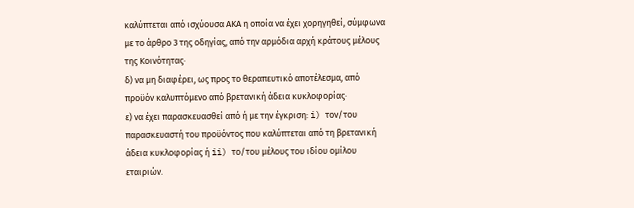καλύπτεται από ισχύουσα ΑΚΑ η οποία να έχει χορηγηθεί, σύμφωνα με το άρθρο 3 της οδηγίας, από την αρμόδια αρχή κράτους μέλους της Κοινότητας·
δ) να μη διαφέρει, ως προς το θεραπευτικό αποτέλεσμα, από προϋόν καλυπτόμενο από βρετανική άδεια κυκλοφορίας·
ε) να έχει παρασκευασθεί από ή με την έγκριση: i) τον/του παρασκευαστή του προϋόντος που καλύπτεται από τη βρετανική άδεια κυκλοφορίας ή ii) το/του μέλους του ιδίου ομίλου εταιριών.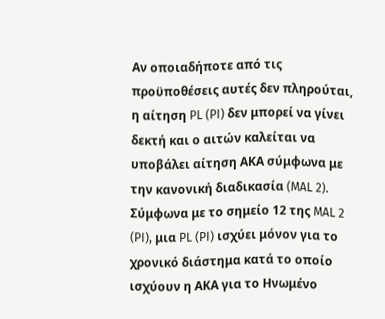Αν οποιαδήποτε από τις προϋποθέσεις αυτές δεν πληρούται, η αίτηση PL (PI) δεν μπορεί να γίνει δεκτή και ο αιτών καλείται να υποβάλει αίτηση ΑΚΑ σύμφωνα με την κανονική διαδικασία (MAL 2). Σύμφωνα με το σημείο 12 της MAL 2 (PI), μια PL (PI) ισχύει μόνον για το χρονικό διάστημα κατά το οποίο ισχύουν η ΑΚΑ για το Ηνωμένο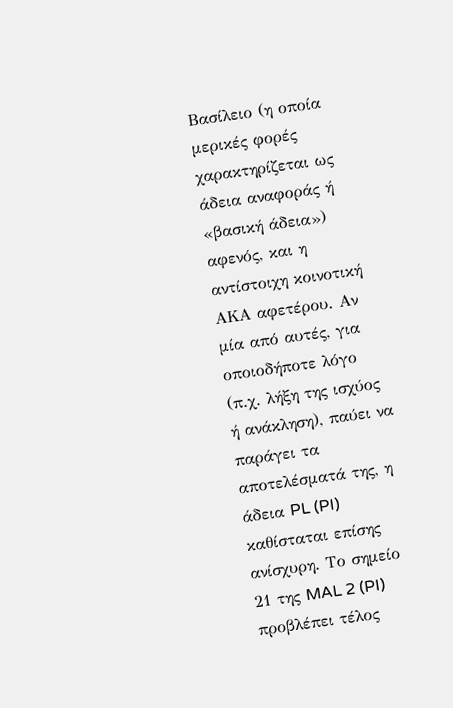Βασίλειο (η οποία μερικές φορές χαρακτηρίζεται ως άδεια αναφοράς ή «βασική άδεια») αφενός, και η αντίστοιχη κοινοτική ΑΚΑ αφετέρου. Αν μία από αυτές, για οποιοδήποτε λόγο (π.χ. λήξη της ισχύος ή ανάκληση), παύει να παράγει τα αποτελέσματά της, η άδεια PL (PI) καθίσταται επίσης ανίσχυρη. Το σημείο 21 της MAL 2 (PI) προβλέπει τέλος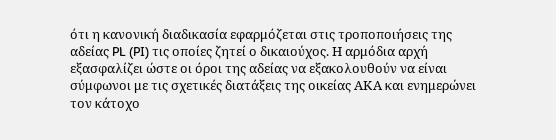ότι η κανονική διαδικασία εφαρμόζεται στις τροποποιήσεις της αδείας PL (PI) τις οποίες ζητεί ο δικαιούχος. Η αρμόδια αρχή εξασφαλίζει ώστε οι όροι της αδείας να εξακολουθούν να είναι σύμφωνοι με τις σχετικές διατάξεις της οικείας ΑΚΑ και ενημερώνει τον κάτοχο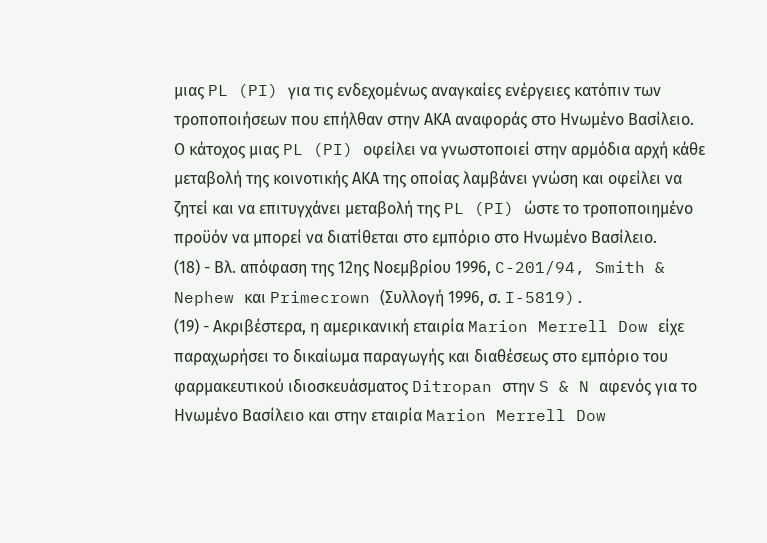μιας PL (PI) για τις ενδεχομένως αναγκαίες ενέργειες κατόπιν των τροποποιήσεων που επήλθαν στην ΑΚΑ αναφοράς στο Ηνωμένο Βασίλειο. Ο κάτοχος μιας PL (PI) οφείλει να γνωστοποιεί στην αρμόδια αρχή κάθε μεταβολή της κοινοτικής ΑΚΑ της οποίας λαμβάνει γνώση και οφείλει να ζητεί και να επιτυγχάνει μεταβολή της PL (PI) ώστε το τροποποιημένο προϋόν να μπορεί να διατίθεται στο εμπόριο στο Ηνωμένο Βασίλειο.
(18) - Βλ. απόφαση της 12ης Νοεμβρίου 1996, C-201/94, Smith & Nephew και Primecrown (Συλλογή 1996, σ. I-5819).
(19) - Ακριβέστερα, η αμερικανική εταιρία Marion Merrell Dow είχε παραχωρήσει το δικαίωμα παραγωγής και διαθέσεως στο εμπόριο του φαρμακευτικού ιδιοσκευάσματος Ditropan στην S & N αφενός για το Ηνωμένο Βασίλειο και στην εταιρία Marion Merrell Dow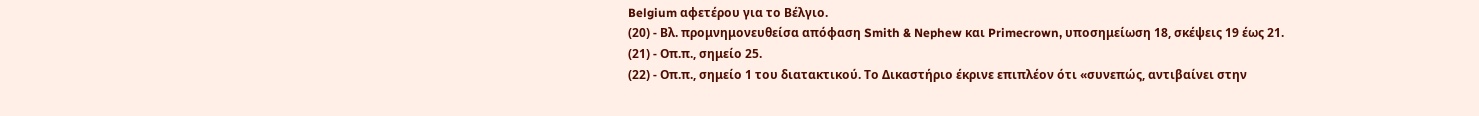Belgium αφετέρου για το Βέλγιο.
(20) - Βλ. προμνημονευθείσα απόφαση Smith & Nephew και Primecrown, υποσημείωση 18, σκέψεις 19 έως 21.
(21) - Οπ.π., σημείο 25.
(22) - Οπ.π., σημείο 1 του διατακτικού. Το Δικαστήριο έκρινε επιπλέον ότι «συνεπώς, αντιβαίνει στην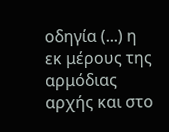οδηγία (...) η εκ μέρους της αρμόδιας αρχής και στο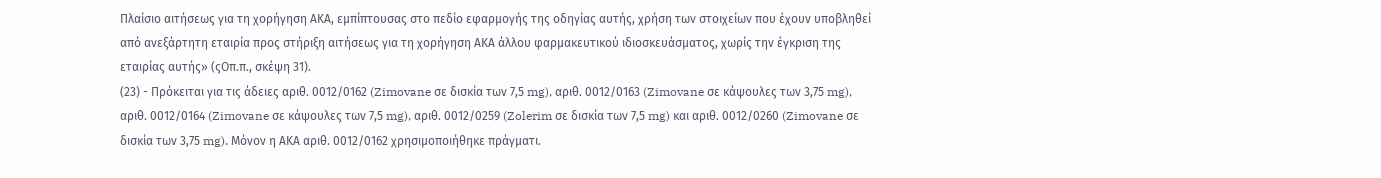Πλαίσιο αιτήσεως για τη χορήγηση ΑΚΑ, εμπίπτουσας στο πεδίο εφαρμογής της οδηγίας αυτής, χρήση των στοιχείων που έχουν υποβληθεί από ανεξάρτητη εταιρία προς στήριξη αιτήσεως για τη χορήγηση ΑΚΑ άλλου φαρμακευτικού ιδιοσκευάσματος, χωρίς την έγκριση της εταιρίας αυτής» (ςΟπ.π., σκέψη 31).
(23) - Πρόκειται για τις άδειες αριθ. 0012/0162 (Zimovane σε δισκία των 7,5 mg), αριθ. 0012/0163 (Zimovane σε κάψουλες των 3,75 mg), αριθ. 0012/0164 (Zimovane σε κάψουλες των 7,5 mg), αριθ. 0012/0259 (Zolerim σε δισκία των 7,5 mg) και αριθ. 0012/0260 (Zimovane σε δισκία των 3,75 mg). Μόνον η ΑΚΑ αριθ. 0012/0162 χρησιμοποιήθηκε πράγματι.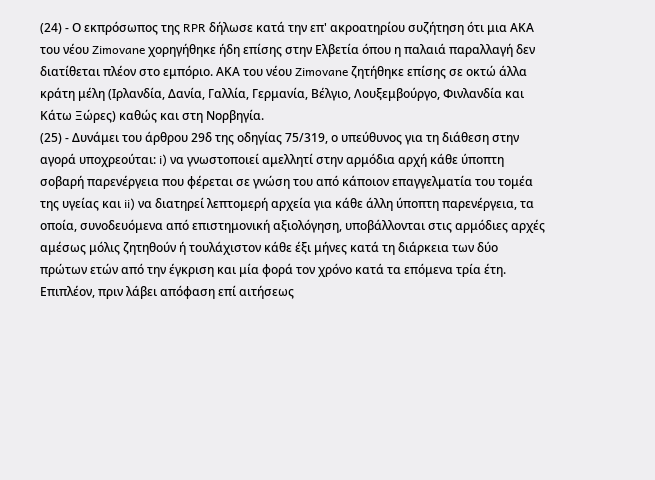(24) - Ο εκπρόσωπος της RPR δήλωσε κατά την επ' ακροατηρίου συζήτηση ότι μια ΑΚΑ του νέου Zimovane χορηγήθηκε ήδη επίσης στην Ελβετία όπου η παλαιά παραλλαγή δεν διατίθεται πλέον στο εμπόριο. ΑΚΑ του νέου Zimovane ζητήθηκε επίσης σε οκτώ άλλα κράτη μέλη (Ιρλανδία, Δανία, Γαλλία, Γερμανία, Βέλγιο, Λουξεμβούργο, Φινλανδία και Κάτω Ξώρες) καθώς και στη Νορβηγία.
(25) - Δυνάμει του άρθρου 29δ της οδηγίας 75/319, ο υπεύθυνος για τη διάθεση στην αγορά υποχρεούται: i) να γνωστοποιεί αμελλητί στην αρμόδια αρχή κάθε ύποπτη σοβαρή παρενέργεια που φέρεται σε γνώση του από κάποιον επαγγελματία του τομέα της υγείας και ii) να διατηρεί λεπτομερή αρχεία για κάθε άλλη ύποπτη παρενέργεια, τα οποία, συνοδευόμενα από επιστημονική αξιολόγηση, υποβάλλονται στις αρμόδιες αρχές αμέσως μόλις ζητηθούν ή τουλάχιστον κάθε έξι μήνες κατά τη διάρκεια των δύο πρώτων ετών από την έγκριση και μία φορά τον χρόνο κατά τα επόμενα τρία έτη. Επιπλέον, πριν λάβει απόφαση επί αιτήσεως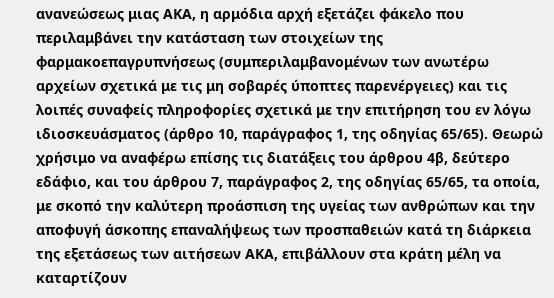ανανεώσεως μιας ΑΚΑ, η αρμόδια αρχή εξετάζει φάκελο που περιλαμβάνει την κατάσταση των στοιχείων της φαρμακοεπαγρυπνήσεως (συμπεριλαμβανομένων των ανωτέρω αρχείων σχετικά με τις μη σοβαρές ύποπτες παρενέργειες) και τις λοιπές συναφείς πληροφορίες σχετικά με την επιτήρηση του εν λόγω ιδιοσκευάσματος (άρθρο 10, παράγραφος 1, της οδηγίας 65/65). Θεωρώ χρήσιμο να αναφέρω επίσης τις διατάξεις του άρθρου 4β, δεύτερο εδάφιο, και του άρθρου 7, παράγραφος 2, της οδηγίας 65/65, τα οποία, με σκοπό την καλύτερη προάσπιση της υγείας των ανθρώπων και την αποφυγή άσκοπης επαναλήψεως των προσπαθειών κατά τη διάρκεια της εξετάσεως των αιτήσεων ΑΚΑ, επιβάλλουν στα κράτη μέλη να καταρτίζουν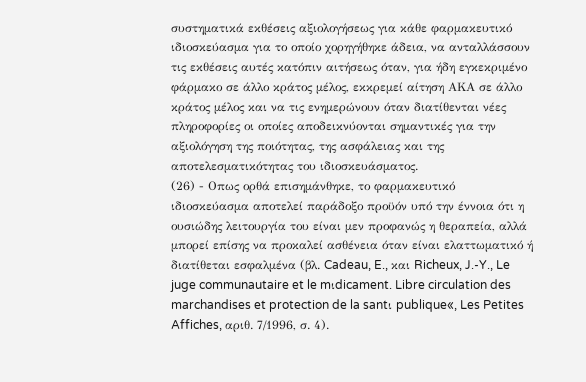συστηματικά εκθέσεις αξιολογήσεως για κάθε φαρμακευτικό ιδιοσκεύασμα για το οποίο χορηγήθηκε άδεια, να ανταλλάσσουν τις εκθέσεις αυτές κατόπιν αιτήσεως όταν, για ήδη εγκεκριμένο φάρμακο σε άλλο κράτος μέλος, εκκρεμεί αίτηση ΑΚΑ σε άλλο κράτος μέλος και να τις ενημερώνουν όταν διατίθενται νέες πληροφορίες οι οποίες αποδεικνύονται σημαντικές για την αξιολόγηση της ποιότητας, της ασφάλειας και της αποτελεσματικότητας του ιδιοσκευάσματος.
(26) - Οπως ορθά επισημάνθηκε, το φαρμακευτικό ιδιοσκεύασμα αποτελεί παράδοξο προϋόν υπό την έννοια ότι η ουσιώδης λειτουργία του είναι μεν προφανώς η θεραπεία, αλλά μπορεί επίσης να προκαλεί ασθένεια όταν είναι ελαττωματικό ή διατίθεται εσφαλμένα (βλ. Cadeau, E., και Richeux, J.-Y., Le juge communautaire et le mιdicament. Libre circulation des marchandises et protection de la santι publique«, Les Petites Affiches, αριθ. 7/1996, σ. 4).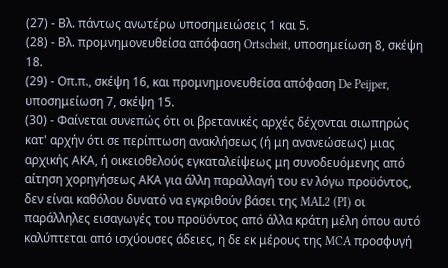(27) - Βλ. πάντως ανωτέρω υποσημειώσεις 1 και 5.
(28) - Βλ. προμνημονευθείσα απόφαση Ortscheit, υποσημείωση 8, σκέψη 18.
(29) - Οπ.π., σκέψη 16, και προμνημονευθείσα απόφαση De Peijper, υποσημείωση 7, σκέψη 15.
(30) - Φαίνεται συνεπώς ότι οι βρετανικές αρχές δέχονται σιωπηρώς κατ' αρχήν ότι σε περίπτωση ανακλήσεως (ή μη ανανεώσεως) μιας αρχικής ΑΚΑ, ή οικειοθελούς εγκαταλείψεως μη συνοδευόμενης από αίτηση χορηγήσεως ΑΚΑ για άλλη παραλλαγή του εν λόγω προϋόντος, δεν είναι καθόλου δυνατό να εγκριθούν βάσει της MAL2 (PI) οι παράλληλες εισαγωγές του προϋόντος από άλλα κράτη μέλη όπου αυτό καλύπτεται από ισχύουσες άδειες, η δε εκ μέρους της MCA προσφυγή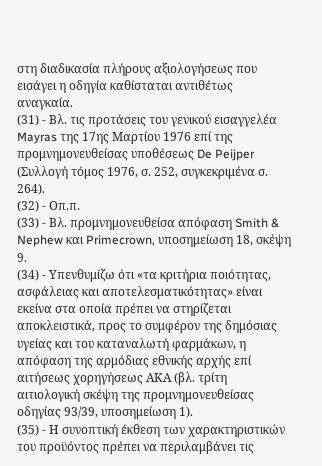στη διαδικασία πλήρους αξιολογήσεως που εισάγει η οδηγία καθίσταται αντιθέτως αναγκαία.
(31) - Βλ. τις προτάσεις του γενικού εισαγγελέα Mayras της 17ης Μαρτίου 1976 επί της προμνημονευθείσας υποθέσεως De Peijper (Συλλογή τόμος 1976, σ. 252, συγκεκριμένα σ. 264).
(32) - Οπ.π.
(33) - Βλ. προμνημονευθείσα απόφαση Smith & Nephew και Primecrown, υποσημείωση 18, σκέψη 9.
(34) - Υπενθυμίζω ότι «τα κριτήρια ποιότητας, ασφάλειας και αποτελεσματικότητας» είναι εκείνα στα οποία πρέπει να στηρίζεται αποκλειστικά, προς το συμφέρον της δημόσιας υγείας και του καταναλωτή φαρμάκων, η απόφαση της αρμόδιας εθνικής αρχής επί αιτήσεως χορηγήσεως ΑΚΑ (βλ. τρίτη αιτιολογική σκέψη της προμνημονευθείσας οδηγίας 93/39, υποσημείωση 1).
(35) - Η συνοπτική έκθεση των χαρακτηριστικών του προϋόντος πρέπει να περιλαμβάνει τις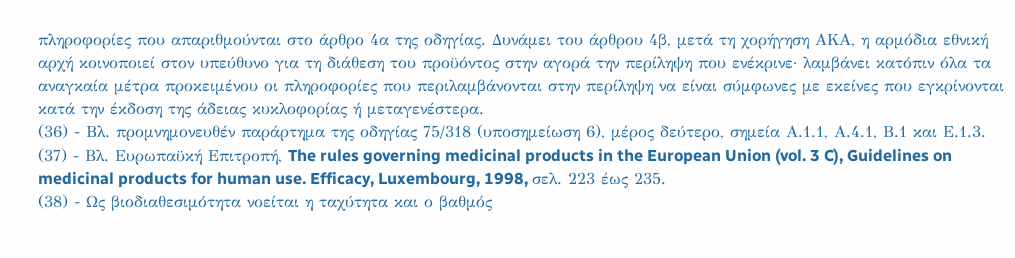πληροφορίες που απαριθμούνται στο άρθρο 4α της οδηγίας. Δυνάμει του άρθρου 4β, μετά τη χορήγηση ΑΚΑ, η αρμόδια εθνική αρχή κοινοποιεί στον υπεύθυνο για τη διάθεση του προϋόντος στην αγορά την περίληψη που ενέκρινε· λαμβάνει κατόπιν όλα τα αναγκαία μέτρα προκειμένου οι πληροφορίες που περιλαμβάνονται στην περίληψη να είναι σύμφωνες με εκείνες που εγκρίνονται κατά την έκδοση της άδειας κυκλοφορίας ή μεταγενέστερα.
(36) - Βλ. προμνημονευθέν παράρτημα της οδηγίας 75/318 (υποσημείωση 6), μέρος δεύτερο, σημεία Α.1.1, Α.4.1, Β.1 και Ε.1.3.
(37) - Βλ. Ευρωπαϋκή Επιτροπή, The rules governing medicinal products in the European Union (vol. 3 C), Guidelines on medicinal products for human use. Efficacy, Luxembourg, 1998, σελ. 223 έως 235.
(38) - Ως βιοδιαθεσιμότητα νοείται η ταχύτητα και ο βαθμός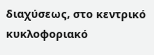διαχύσεως, στο κεντρικό κυκλοφοριακό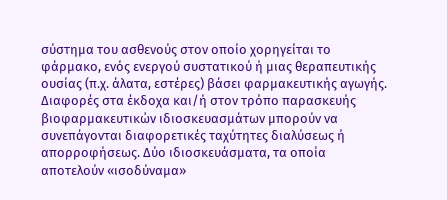σύστημα του ασθενούς στον οποίο χορηγείται το φάρμακο, ενός ενεργού συστατικού ή μιας θεραπευτικής ουσίας (π.χ. άλατα, εστέρες) βάσει φαρμακευτικής αγωγής. Διαφορές στα έκδοχα και/ή στον τρόπο παρασκευής βιοφαρμακευτικών ιδιοσκευασμάτων μπορούν να συνεπάγονται διαφορετικές ταχύτητες διαλύσεως ή απορροφήσεως. Δύο ιδιοσκευάσματα, τα οποία αποτελούν «ισοδύναμα»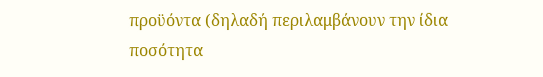προϋόντα (δηλαδή περιλαμβάνουν την ίδια ποσότητα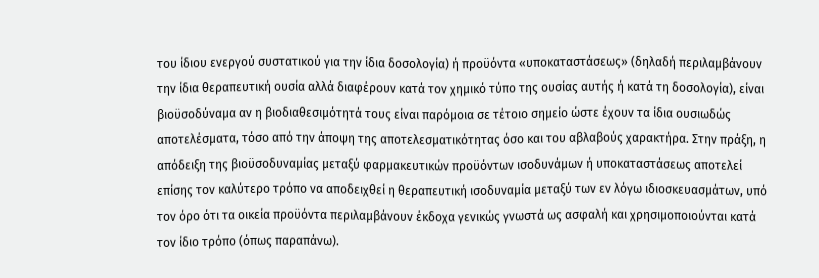του ίδιου ενεργού συστατικού για την ίδια δοσολογία) ή προϋόντα «υποκαταστάσεως» (δηλαδή περιλαμβάνουν την ίδια θεραπευτική ουσία αλλά διαφέρουν κατά τον χημικό τύπο της ουσίας αυτής ή κατά τη δοσολογία), είναι βιοϋσοδύναμα αν η βιοδιαθεσιμότητά τους είναι παρόμοια σε τέτοιο σημείο ώστε έχουν τα ίδια ουσιωδώς αποτελέσματα, τόσο από την άποψη της αποτελεσματικότητας όσο και του αβλαβούς χαρακτήρα. Στην πράξη, η απόδειξη της βιοϋσοδυναμίας μεταξύ φαρμακευτικών προϋόντων ισοδυνάμων ή υποκαταστάσεως αποτελεί επίσης τον καλύτερο τρόπο να αποδειχθεί η θεραπευτική ισοδυναμία μεταξύ των εν λόγω ιδιοσκευασμάτων, υπό τον όρο ότι τα οικεία προϋόντα περιλαμβάνουν έκδοχα γενικώς γνωστά ως ασφαλή και χρησιμοποιούνται κατά τον ίδιο τρόπο (όπως παραπάνω).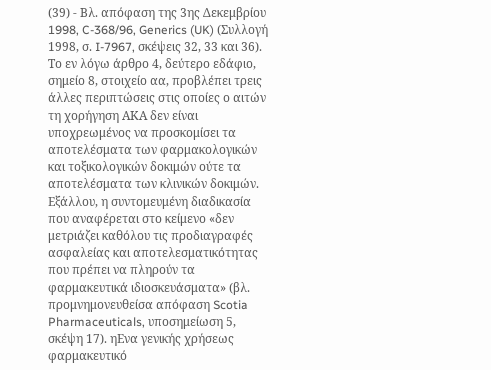(39) - Βλ. απόφαση της 3ης Δεκεμβρίου 1998, C-368/96, Generics (UK) (Συλλογή 1998, σ. I-7967, σκέψεις 32, 33 και 36). Το εν λόγω άρθρο 4, δεύτερο εδάφιο, σημείο 8, στοιχείο αα, προβλέπει τρεις άλλες περιπτώσεις στις οποίες ο αιτών τη χορήγηση ΑΚΑ δεν είναι υποχρεωμένος να προσκομίσει τα αποτελέσματα των φαρμακολογικών και τοξικολογικών δοκιμών ούτε τα αποτελέσματα των κλινικών δοκιμών. Εξάλλου, η συντομευμένη διαδικασία που αναφέρεται στο κείμενο «δεν μετριάζει καθόλου τις προδιαγραφές ασφαλείας και αποτελεσματικότητας που πρέπει να πληρούν τα φαρμακευτικά ιδιοσκευάσματα» (βλ. προμνημονευθείσα απόφαση Scotia Pharmaceuticals, υποσημείωση 5, σκέψη 17). ηΕνα γενικής χρήσεως φαρμακευτικό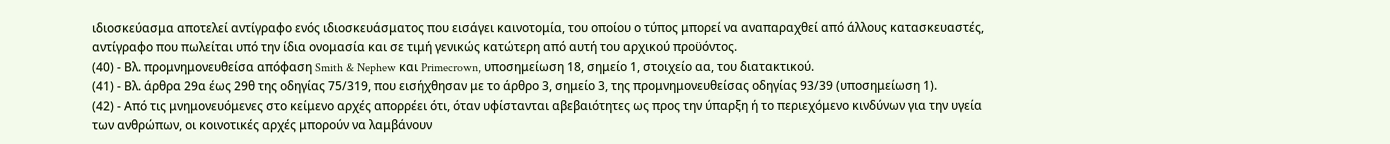ιδιοσκεύασμα αποτελεί αντίγραφο ενός ιδιοσκευάσματος που εισάγει καινοτομία, του οποίου ο τύπος μπορεί να αναπαραχθεί από άλλους κατασκευαστές, αντίγραφο που πωλείται υπό την ίδια ονομασία και σε τιμή γενικώς κατώτερη από αυτή του αρχικού προϋόντος.
(40) - Βλ. προμνημονευθείσα απόφαση Smith & Nephew και Primecrown, υποσημείωση 18, σημείο 1, στοιχείο αα, του διατακτικού.
(41) - Βλ. άρθρα 29α έως 29θ της οδηγίας 75/319, που εισήχθησαν με το άρθρο 3, σημείο 3, της προμνημονευθείσας οδηγίας 93/39 (υποσημείωση 1).
(42) - Από τις μνημονευόμενες στο κείμενο αρχές απορρέει ότι, όταν υφίστανται αβεβαιότητες ως προς την ύπαρξη ή το περιεχόμενο κινδύνων για την υγεία των ανθρώπων, οι κοινοτικές αρχές μπορούν να λαμβάνουν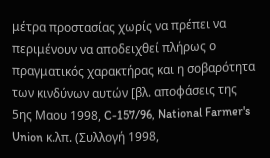μέτρα προστασίας χωρίς να πρέπει να περιμένουν να αποδειχθεί πλήρως ο πραγματικός χαρακτήρας και η σοβαρότητα των κινδύνων αυτών [βλ. αποφάσεις της 5ης Μαου 1998, C-157/96, National Farmer's Union κ.λπ. (Συλλογή 1998,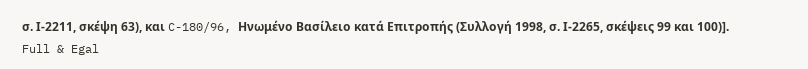σ. Ι-2211, σκέψη 63), και C-180/96, Ηνωμένο Βασίλειο κατά Επιτροπής (Συλλογή 1998, σ. Ι-2265, σκέψεις 99 και 100)].
Full & Egal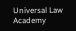Universal Law Academy